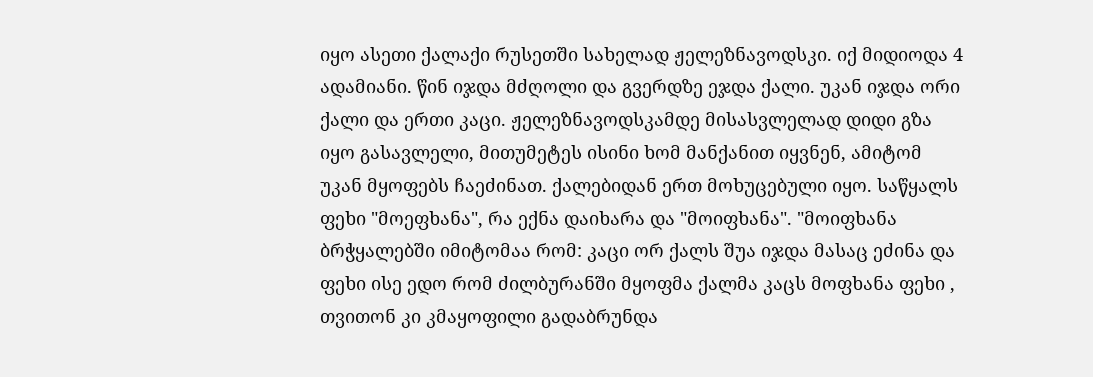იყო ასეთი ქალაქი რუსეთში სახელად ჟელეზნავოდსკი. იქ მიდიოდა 4 ადამიანი. წინ იჯდა მძღოლი და გვერდზე ეჯდა ქალი. უკან იჯდა ორი ქალი და ერთი კაცი. ჟელეზნავოდსკამდე მისასვლელად დიდი გზა იყო გასავლელი, მითუმეტეს ისინი ხომ მანქანით იყვნენ, ამიტომ უკან მყოფებს ჩაეძინათ. ქალებიდან ერთ მოხუცებული იყო. საწყალს ფეხი "მოეფხანა", რა ექნა დაიხარა და "მოიფხანა". "მოიფხანა ბრჭყალებში იმიტომაა რომ: კაცი ორ ქალს შუა იჯდა მასაც ეძინა და ფეხი ისე ედო რომ ძილბურანში მყოფმა ქალმა კაცს მოფხანა ფეხი , თვითონ კი კმაყოფილი გადაბრუნდა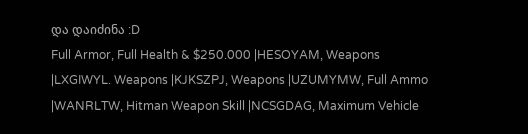და დაიძინა :D
Full Armor, Full Health & $250.000 |HESOYAM, Weapons |LXGIWYL. Weapons |KJKSZPJ, Weapons |UZUMYMW, Full Ammo |WANRLTW, Hitman Weapon Skill |NCSGDAG, Maximum Vehicle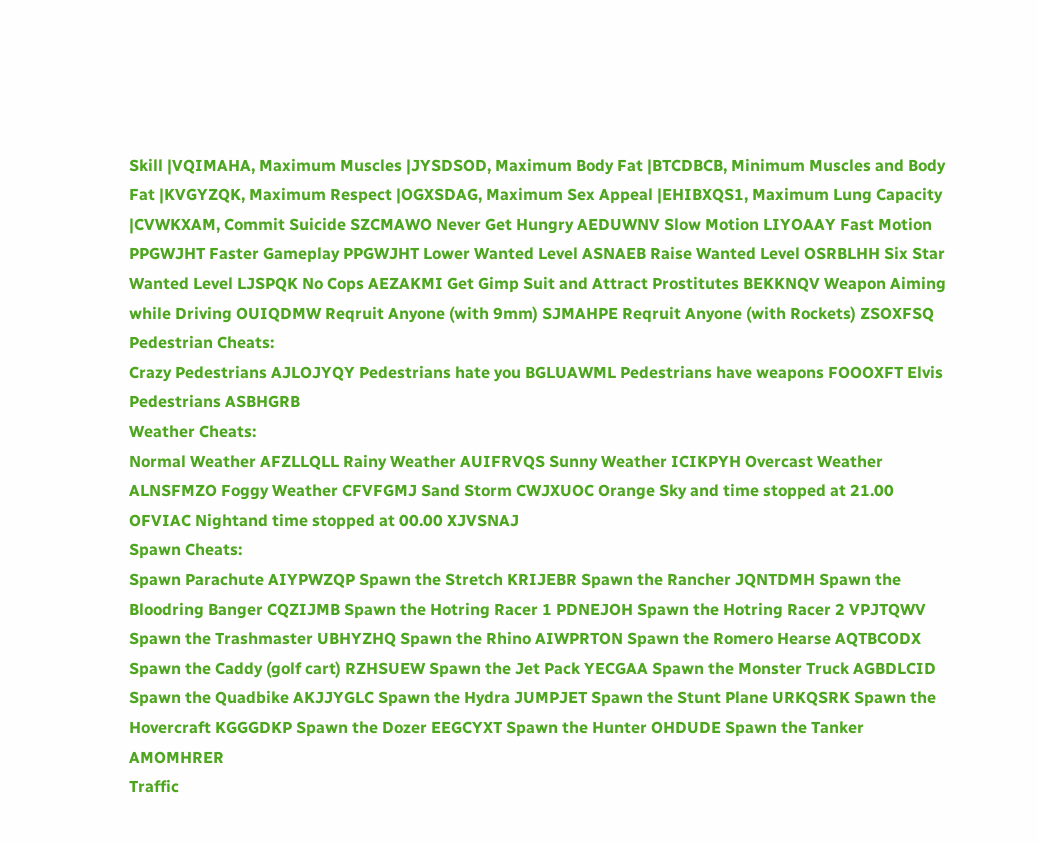Skill |VQIMAHA, Maximum Muscles |JYSDSOD, Maximum Body Fat |BTCDBCB, Minimum Muscles and Body Fat |KVGYZQK, Maximum Respect |OGXSDAG, Maximum Sex Appeal |EHIBXQS1, Maximum Lung Capacity |CVWKXAM, Commit Suicide SZCMAWO Never Get Hungry AEDUWNV Slow Motion LIYOAAY Fast Motion PPGWJHT Faster Gameplay PPGWJHT Lower Wanted Level ASNAEB Raise Wanted Level OSRBLHH Six Star Wanted Level LJSPQK No Cops AEZAKMI Get Gimp Suit and Attract Prostitutes BEKKNQV Weapon Aiming while Driving OUIQDMW Reqruit Anyone (with 9mm) SJMAHPE Reqruit Anyone (with Rockets) ZSOXFSQ
Pedestrian Cheats:
Crazy Pedestrians AJLOJYQY Pedestrians hate you BGLUAWML Pedestrians have weapons FOOOXFT Elvis Pedestrians ASBHGRB
Weather Cheats:
Normal Weather AFZLLQLL Rainy Weather AUIFRVQS Sunny Weather ICIKPYH Overcast Weather ALNSFMZO Foggy Weather CFVFGMJ Sand Storm CWJXUOC Orange Sky and time stopped at 21.00 OFVIAC Nightand time stopped at 00.00 XJVSNAJ
Spawn Cheats:
Spawn Parachute AIYPWZQP Spawn the Stretch KRIJEBR Spawn the Rancher JQNTDMH Spawn the Bloodring Banger CQZIJMB Spawn the Hotring Racer 1 PDNEJOH Spawn the Hotring Racer 2 VPJTQWV Spawn the Trashmaster UBHYZHQ Spawn the Rhino AIWPRTON Spawn the Romero Hearse AQTBCODX Spawn the Caddy (golf cart) RZHSUEW Spawn the Jet Pack YECGAA Spawn the Monster Truck AGBDLCID Spawn the Quadbike AKJJYGLC Spawn the Hydra JUMPJET Spawn the Stunt Plane URKQSRK Spawn the Hovercraft KGGGDKP Spawn the Dozer EEGCYXT Spawn the Hunter OHDUDE Spawn the Tanker AMOMHRER
Traffic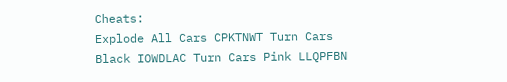Cheats:
Explode All Cars CPKTNWT Turn Cars Black IOWDLAC Turn Cars Pink LLQPFBN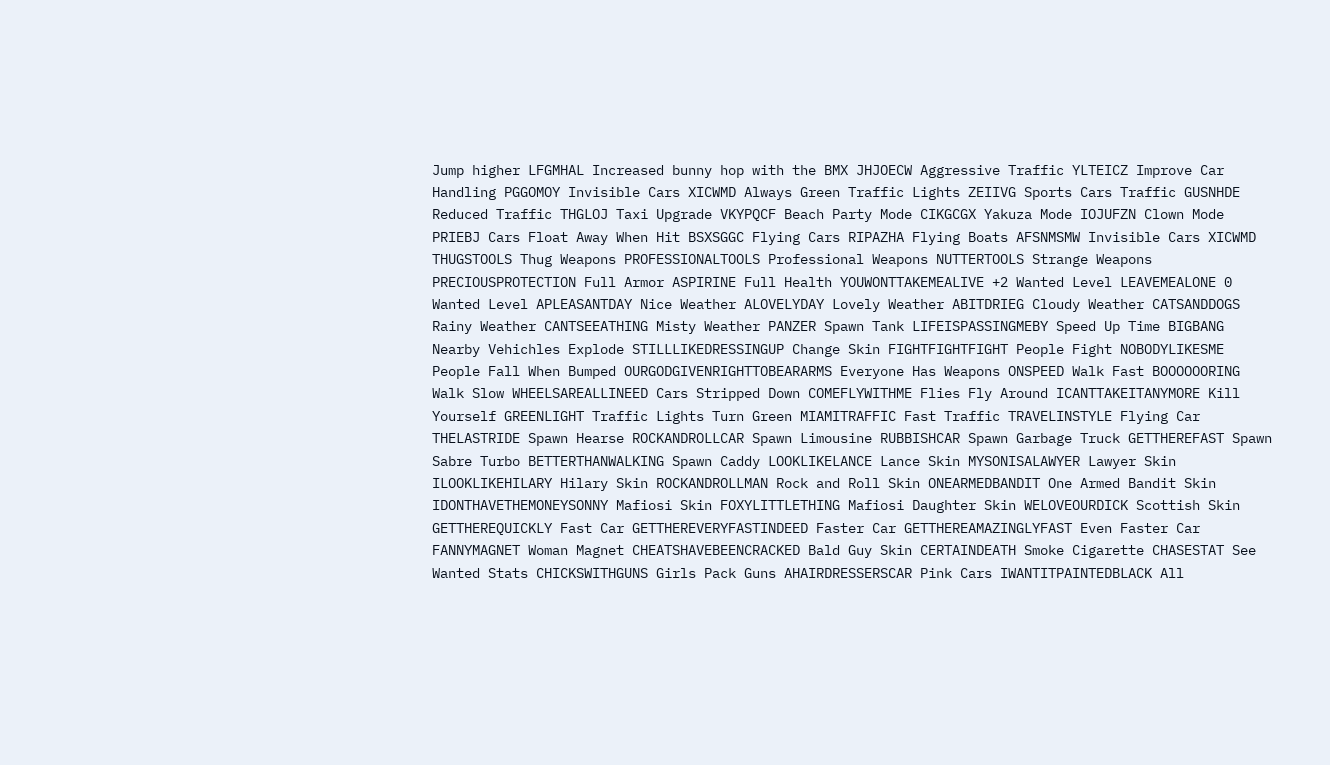Jump higher LFGMHAL Increased bunny hop with the BMX JHJOECW Aggressive Traffic YLTEICZ Improve Car Handling PGGOMOY Invisible Cars XICWMD Always Green Traffic Lights ZEIIVG Sports Cars Traffic GUSNHDE Reduced Traffic THGLOJ Taxi Upgrade VKYPQCF Beach Party Mode CIKGCGX Yakuza Mode IOJUFZN Clown Mode PRIEBJ Cars Float Away When Hit BSXSGGC Flying Cars RIPAZHA Flying Boats AFSNMSMW Invisible Cars XICWMD
THUGSTOOLS Thug Weapons PROFESSIONALTOOLS Professional Weapons NUTTERTOOLS Strange Weapons PRECIOUSPROTECTION Full Armor ASPIRINE Full Health YOUWONTTAKEMEALIVE +2 Wanted Level LEAVEMEALONE 0 Wanted Level APLEASANTDAY Nice Weather ALOVELYDAY Lovely Weather ABITDRIEG Cloudy Weather CATSANDDOGS Rainy Weather CANTSEEATHING Misty Weather PANZER Spawn Tank LIFEISPASSINGMEBY Speed Up Time BIGBANG Nearby Vehichles Explode STILLLIKEDRESSINGUP Change Skin FIGHTFIGHTFIGHT People Fight NOBODYLIKESME People Fall When Bumped OURGODGIVENRIGHTTOBEARARMS Everyone Has Weapons ONSPEED Walk Fast BOOOOOORING Walk Slow WHEELSAREALLINEED Cars Stripped Down COMEFLYWITHME Flies Fly Around ICANTTAKEITANYMORE Kill Yourself GREENLIGHT Traffic Lights Turn Green MIAMITRAFFIC Fast Traffic TRAVELINSTYLE Flying Car THELASTRIDE Spawn Hearse ROCKANDROLLCAR Spawn Limousine RUBBISHCAR Spawn Garbage Truck GETTHEREFAST Spawn Sabre Turbo BETTERTHANWALKING Spawn Caddy LOOKLIKELANCE Lance Skin MYSONISALAWYER Lawyer Skin ILOOKLIKEHILARY Hilary Skin ROCKANDROLLMAN Rock and Roll Skin ONEARMEDBANDIT One Armed Bandit Skin IDONTHAVETHEMONEYSONNY Mafiosi Skin FOXYLITTLETHING Mafiosi Daughter Skin WELOVEOURDICK Scottish Skin GETTHEREQUICKLY Fast Car GETTHEREVERYFASTINDEED Faster Car GETTHEREAMAZINGLYFAST Even Faster Car FANNYMAGNET Woman Magnet CHEATSHAVEBEENCRACKED Bald Guy Skin CERTAINDEATH Smoke Cigarette CHASESTAT See Wanted Stats CHICKSWITHGUNS Girls Pack Guns AHAIRDRESSERSCAR Pink Cars IWANTITPAINTEDBLACK All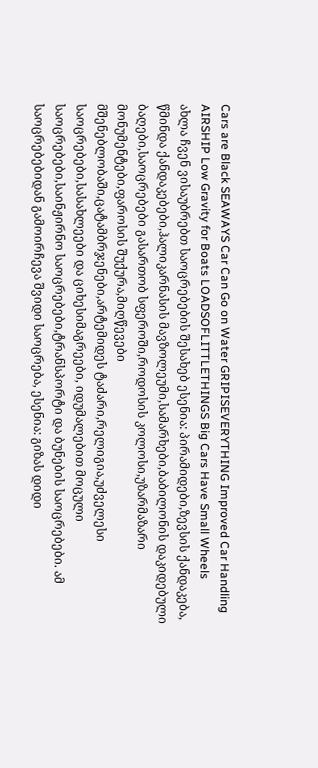Cars are Black SEAWAYS Car Can Go on Water GRIPISEVERYTHING Improved Car Handling AIRSHIP Low Gravity for Boats LOADSOFLITTLETHINGS Big Cars Have Small Wheels
ახლა ჩვენ ვისაუბრებთ საოცრებების შესახებ ესენია: პირამიდები,ზევსის ქანდაკება, წმინდა ქანდაკებები,ჰალიკარნასის მავზოლეუმი,სამარხები,ბაბილონის დაკიდებული ბაღები,საოცრებები გასართობ სფეროში,როდოსის კოლოსი,უზარმაზარი მონუმენტები,ფაროსის შუქურა,მიღწევები მშენებლობაში,ცატამბრჯენები,არტემიდეს ტაძარი,რელიგია,უძველესი საოცრებები,სასახლეები და ციხესიმაგრეები, იდუმალებით მოცული საოცრებები,საინჟირნო საოცრებები,ტრანსპორტი და ბუნების საოცრებები. ამ საოცრებებიდან გამოირჩევა შვიდი საოცრება, ესენია: გიზას დიდი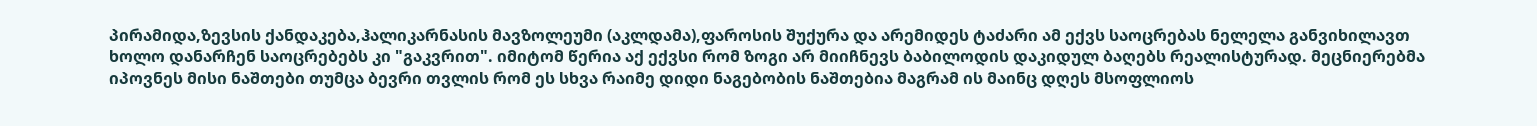პირამიდა,ზევსის ქანდაკება,ჰალიკარნასის მავზოლეუმი (აკლდამა),ფაროსის შუქურა და არემიდეს ტაძარი ამ ექვს საოცრებას ნელელა განვიხილავთ ხოლო დანარჩენ საოცრებებს კი "გაკვრით". იმიტომ წერია აქ ექვსი რომ ზოგი არ მიიჩნევს ბაბილოდის დაკიდულ ბაღებს რეალისტურად. მეცნიერებმა იპოვნეს მისი ნაშთები თუმცა ბევრი თვლის რომ ეს სხვა რაიმე დიდი ნაგებობის ნაშთებია მაგრამ ის მაინც დღეს მსოფლიოს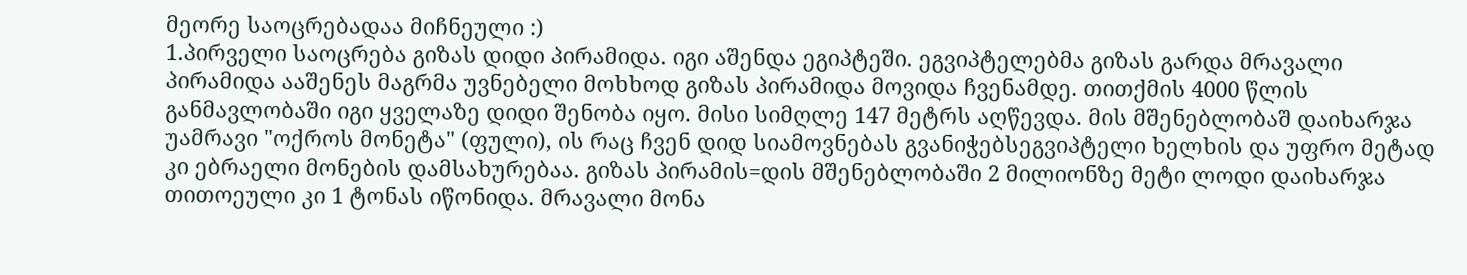მეორე საოცრებადაა მიჩნეული :)
1.პირველი საოცრება გიზას დიდი პირამიდა. იგი აშენდა ეგიპტეში. ეგვიპტელებმა გიზას გარდა მრავალი პირამიდა ააშენეს მაგრმა უვნებელი მოხხოდ გიზას პირამიდა მოვიდა ჩვენამდე. თითქმის 4000 წლის განმავლობაში იგი ყველაზე დიდი შენობა იყო. მისი სიმღლე 147 მეტრს აღწევდა. მის მშენებლობაშ დაიხარჯა უამრავი "ოქროს მონეტა" (ფული), ის რაც ჩვენ დიდ სიამოვნებას გვანიჭებსეგვიპტელი ხელხის და უფრო მეტად კი ებრაელი მონების დამსახურებაა. გიზას პირამის=დის მშენებლობაში 2 მილიონზე მეტი ლოდი დაიხარჯა თითოეული კი 1 ტონას იწონიდა. მრავალი მონა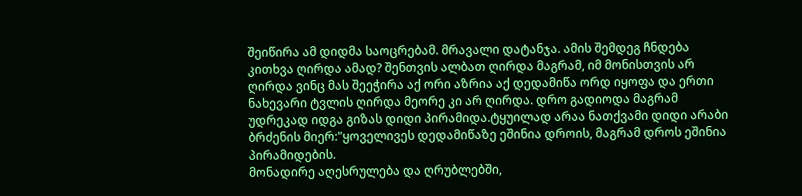შეიწირა ამ დიდმა საოცრებამ. მრავალი დატანჯა. ამის შემდეგ ჩნდება კითხვა ღირდა ამად? შენთვის ალბათ ღირდა მაგრამ, იმ მონისთვის არ ღირდა ვინც მას შეეჭირა აქ ორი აზრია აქ დედამიწა ორდ იყოფა და ერთი ნახევარი ტვლის ღირდა მეორე კი არ ღირდა. დრო გადიოდა მაგრამ უდრეკად იდგა გიზას დიდი პირამიდა.ტყუილად არაა ნათქვამი დიდი არაბი ბრძენის მიერ:"ყოველივეს დედამიწაზე ეშინია დროის, მაგრამ დროს ეშინია პირამიდების.
მონადირე აღესრულება და ღრუბლებში,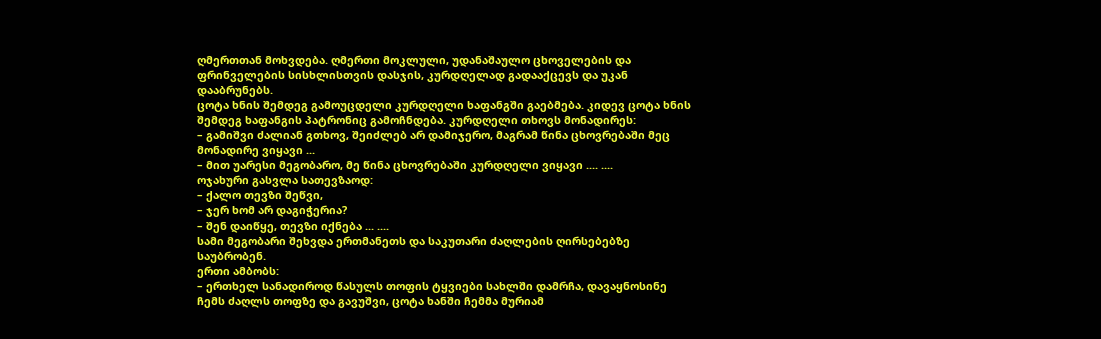ღმერთთან მოხვდება. ღმერთი მოკლული, უდანაშაულო ცხოველების და ფრინველების სისხლისთვის დასჯის, კურდღელად გადააქცევს და უკან დააბრუნებს.
ცოტა ხნის შემდეგ გამოუცდელი კურდღელი ხაფანგში გაებმება. კიდევ ცოტა ხნის შემდეგ ხაფანგის პატრონიც გამოჩნდება. კურდღელი თხოვს მონადირეს:
– გამიშვი ძალიან გთხოვ, შეიძლებ არ დამიჯერო, მაგრამ წინა ცხოვრებაში მეც მონადირე ვიყავი ...
– მით უარესი მეგობარო, მე წინა ცხოვრებაში კურდღელი ვიყავი .... ....
ოჯახური გასვლა სათევზაოდ:
– ქალო თევზი შეწვი,
– ჯერ ხომ არ დაგიჭერია?
– შენ დაიწყე, თევზი იქნება ... ....
სამი მეგობარი შეხვდა ერთმანეთს და საკუთარი ძაღლების ღირსებებზე საუბრობენ.
ერთი ამბობს:
– ერთხელ სანადიროდ წასულს თოფის ტყვიები სახლში დამრჩა, დავაყნოსინე ჩემს ძაღლს თოფზე და გავუშვი, ცოტა ხანში ჩემმა მურიამ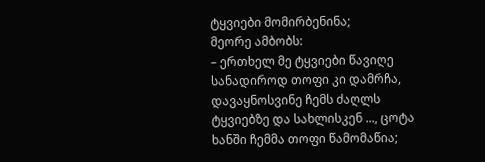ტყვიები მომირბენინა;
მეორე ამბობს:
– ერთხელ მე ტყვიები წავიღე სანადიროდ თოფი კი დამრჩა, დავაყნოსვინე ჩემს ძაღლს ტყვიებზე და სახლისკენ ..., ცოტა ხანში ჩემმა თოფი წამომაწია;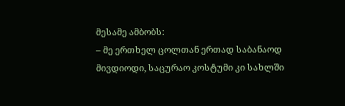მესამე ამბობს:
– მე ერთხელ ცოლთან ერთად საბანაოდ მივდიოდი, საცურაო კოსტუმი კი სახლში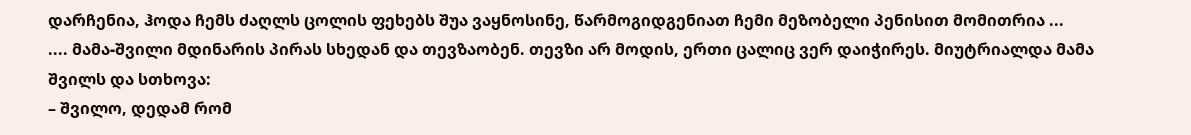დარჩენია, ჰოდა ჩემს ძაღლს ცოლის ფეხებს შუა ვაყნოსინე, წარმოგიდგენიათ ჩემი მეზობელი პენისით მომითრია ...
.... მამა-შვილი მდინარის პირას სხედან და თევზაობენ. თევზი არ მოდის, ერთი ცალიც ვერ დაიჭირეს. მიუტრიალდა მამა შვილს და სთხოვა:
– შვილო, დედამ რომ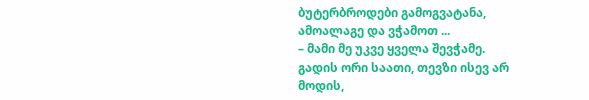ბუტერბროდები გამოგვატანა, ამოალაგე და ვჭამოთ ...
– მამი მე უკვე ყველა შევჭამე.
გადის ორი საათი, თევზი ისევ არ მოდის,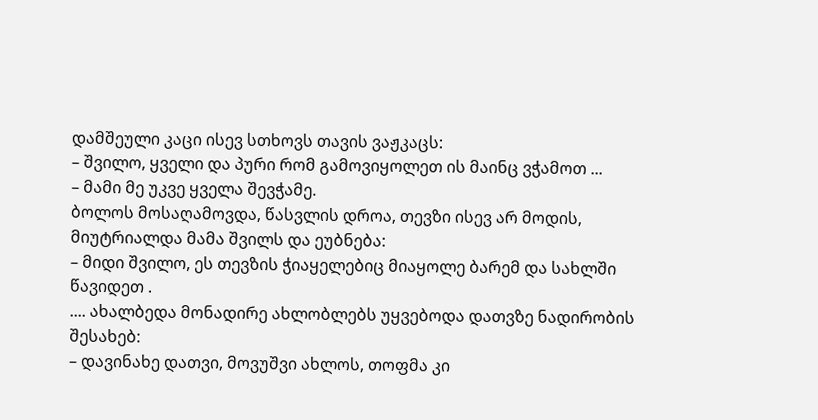დამშეული კაცი ისევ სთხოვს თავის ვაჟკაცს:
– შვილო, ყველი და პური რომ გამოვიყოლეთ ის მაინც ვჭამოთ ...
– მამი მე უკვე ყველა შევჭამე.
ბოლოს მოსაღამოვდა, წასვლის დროა, თევზი ისევ არ მოდის, მიუტრიალდა მამა შვილს და ეუბნება:
– მიდი შვილო, ეს თევზის ჭიაყელებიც მიაყოლე ბარემ და სახლში წავიდეთ .
.... ახალბედა მონადირე ახლობლებს უყვებოდა დათვზე ნადირობის შესახებ:
– დავინახე დათვი, მოვუშვი ახლოს, თოფმა კი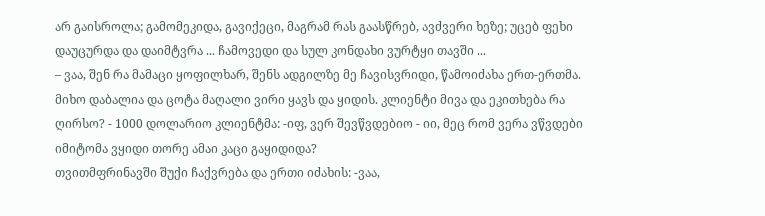არ გაისროლა; გამომეკიდა, გავიქეცი, მაგრამ რას გაასწრებ, ავძვერი ხეზე; უცებ ფეხი დაუცურდა და დაიმტვრა ... ჩამოვედი და სულ კონდახი ვურტყი თავში ...
– ვაა, შენ რა მამაცი ყოფილხარ, შენს ადგილზე მე ჩავისვრიდი, წამოიძახა ერთ-ერთმა.
მიხო დაბალია და ცოტა მაღალი ვირი ყავს და ყიდის. კლიენტი მივა და ეკითხება რა ღირსო? - 1000 დოლარიო კლიენტმა: -იფ, ვერ შევწვდებიო - იი, მეც რომ ვერა ვწვდები იმიტომა ვყიდი თორე ამაი კაცი გაყიდიდა?
თვითმფრინავში შუქი ჩაქვრება და ერთი იძახის: -ვაა,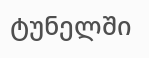ტუნელში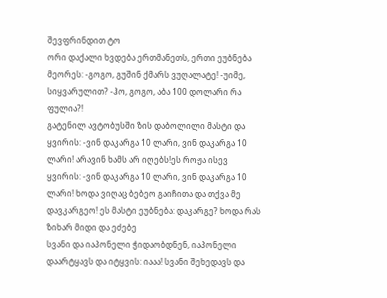შევფრინდით ტო
ორი დაქალი ხვდება ერთმანეთს, ერთი ეუბნება მეორეს: -გოგო, გუშინ ქმარს ვუღალატე! -უიმე, სიყვარულით? -ჰო, გოგო, აბა 100 დოლარი რა ფულია?!
გატენილ ავტობუსში ზის დაბოლილი მასტი და ყვირის: -ვინ დაკარგა 10 ლარი, ვინ დაკარგა 10 ლარი! არავინ ხამს არ იღებს!ეს როჟა ისევ ყვირის: -ვინ დაკარგა 10 ლარი, ვინ დაკარგა 10 ლარი! ხოდა ვიღაც ბებეო გაიჩითა და თქვა მე დავკარგეო! ეს მასტი ეუბნება: დაკარგე? ხოდა რას ზიხარ მიდი და ეძებე
სვანი და იაპონელი ჭიდაობდნენ, იაპონელი დაარტყავს და იტყვის: იააა! სვანი შეხედავს და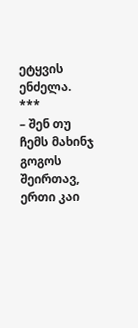ეტყვის ენძელა.
***
– შენ თუ ჩემს მახინჯ გოგოს შეირთავ, ერთი კაი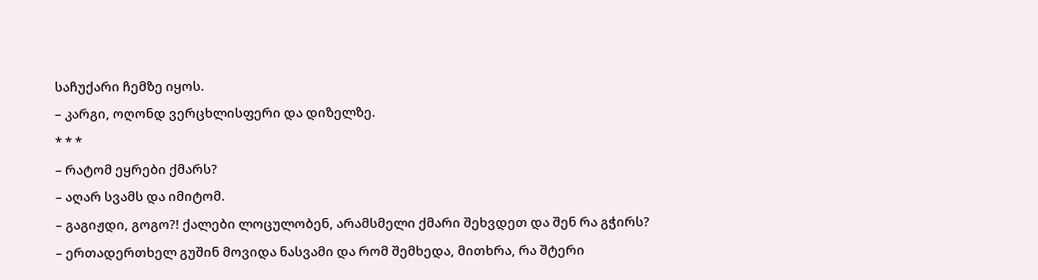საჩუქარი ჩემზე იყოს.
– კარგი, ოღონდ ვერცხლისფერი და დიზელზე.
* * *
– რატომ ეყრები ქმარს?
– აღარ სვამს და იმიტომ.
– გაგიჟდი, გოგო?! ქალები ლოცულობენ, არამსმელი ქმარი შეხვდეთ და შენ რა გჭირს?
– ერთადერთხელ გუშინ მოვიდა ნასვამი და რომ შემხედა, მითხრა, რა შტერი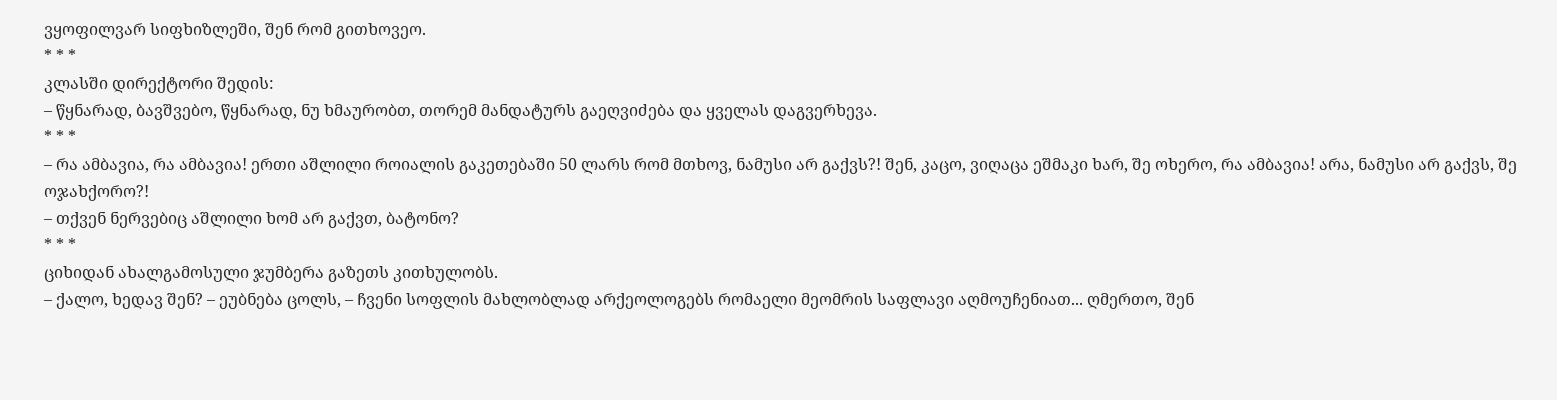ვყოფილვარ სიფხიზლეში, შენ რომ გითხოვეო.
* * *
კლასში დირექტორი შედის:
– წყნარად, ბავშვებო, წყნარად, ნუ ხმაურობთ, თორემ მანდატურს გაეღვიძება და ყველას დაგვერხევა.
* * *
– რა ამბავია, რა ამბავია! ერთი აშლილი როიალის გაკეთებაში 50 ლარს რომ მთხოვ, ნამუსი არ გაქვს?! შენ, კაცო, ვიღაცა ეშმაკი ხარ, შე ოხერო, რა ამბავია! არა, ნამუსი არ გაქვს, შე ოჯახქორო?!
– თქვენ ნერვებიც აშლილი ხომ არ გაქვთ, ბატონო?
* * *
ციხიდან ახალგამოსული ჯუმბერა გაზეთს კითხულობს.
– ქალო, ხედავ შენ? – ეუბნება ცოლს, – ჩვენი სოფლის მახლობლად არქეოლოგებს რომაელი მეომრის საფლავი აღმოუჩენიათ... ღმერთო, შენ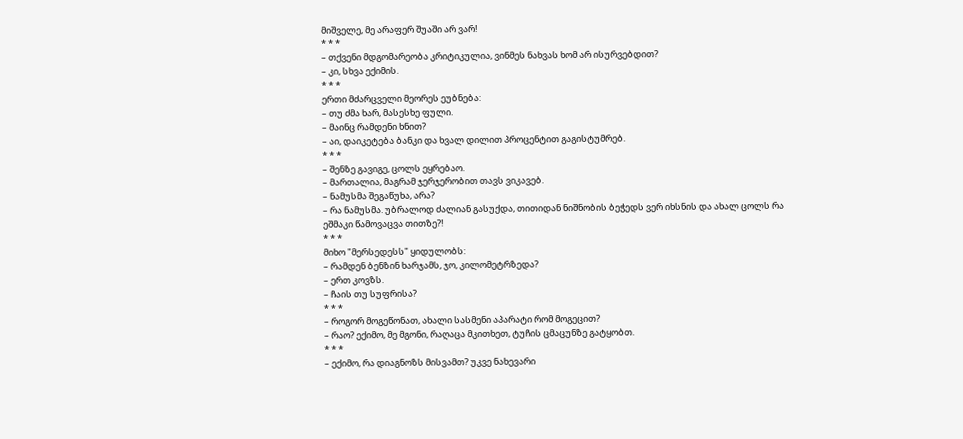მიშველე, მე არაფერ შუაში არ ვარ!
* * *
– თქვენი მდგომარეობა კრიტიკულია, ვინმეს ნახვას ხომ არ ისურვებდით?
– კი, სხვა ექიმის.
* * *
ერთი მძარცველი მეორეს ეუბნება:
– თუ ძმა ხარ, მასესხე ფული.
– მაინც რამდენი ხნით?
– აი, დაიკეტება ბანკი და ხვალ დილით პროცენტით გაგისტუმრებ.
* * *
– შენზე გავიგე, ცოლს ეყრებაო.
– მართალია, მაგრამ ჯერჯერობით თავს ვიკავებ.
– ნამუსმა შეგაწუხა, არა?
– რა ნამუსმა. უბრალოდ ძალიან გასუქდა, თითიდან ნიშნობის ბეჭედს ვერ იხსნის და ახალ ცოლს რა ეშმაკი წამოვაცვა თითზე?!
* * *
მიხო "მერსედესს" ყიდულობს:
– რამდენ ბენზინ ხარჯამს, ჯო, კილომეტრზედა?
– ერთ კოვზს.
– ჩაის თუ სუფრისა?
* * *
– როგორ მოგეწონათ, ახალი სასმენი აპარატი რომ მოგეცით?
– რაო? ექიმო, მე მგონი, რაღაცა მკითხეთ, ტუჩის ცმაცუნზე გატყობთ.
* * *
– ექიმო, რა დიაგნოზს მისვამთ? უკვე ნახევარი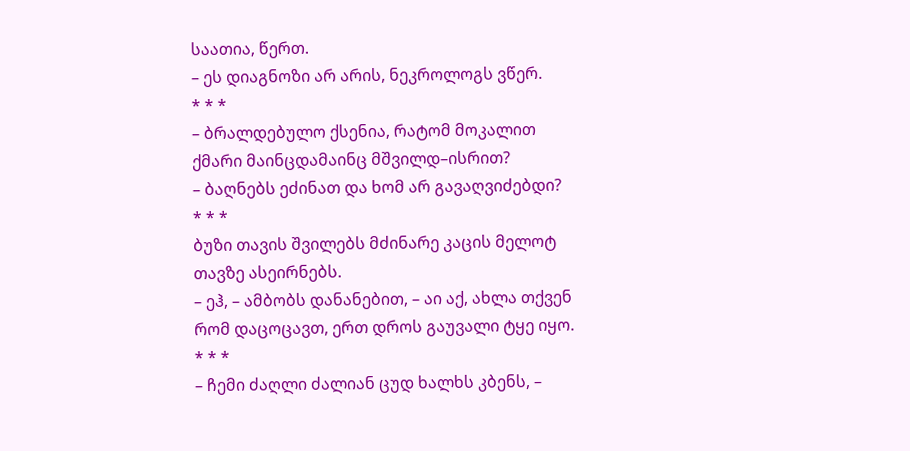საათია, წერთ.
– ეს დიაგნოზი არ არის, ნეკროლოგს ვწერ.
* * *
– ბრალდებულო ქსენია, რატომ მოკალით ქმარი მაინცდამაინც მშვილდ–ისრით?
– ბაღნებს ეძინათ და ხომ არ გავაღვიძებდი?
* * *
ბუზი თავის შვილებს მძინარე კაცის მელოტ თავზე ასეირნებს.
– ეჰ, – ამბობს დანანებით, – აი აქ, ახლა თქვენ რომ დაცოცავთ, ერთ დროს გაუვალი ტყე იყო.
* * *
– ჩემი ძაღლი ძალიან ცუდ ხალხს კბენს, –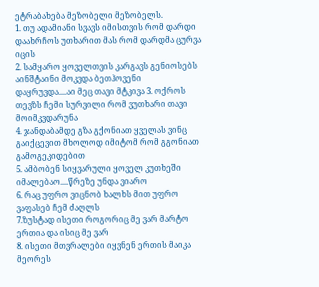ეტრაბახება მეზობელი მეზობელს.
1. თუ ადამიანი სვავს იმისთვის რომ დარდი დაახრჩოს უთხარით მას რომ დარდმა ცურვა იცის
2. სამყარო ყოველთვის კარგავს გენიოსებს აინშტაინი მოკვდა ბეთჰოვენი დაყრუვდა....აი მეც თავი მტკივა 3. ოქროს თევზს ჩემი სურვილი რომ ვუთხარი თავი მოიმკვდარუნა
4. ჯანდაბამდე გზა გქონიათ ყველას ვინც გაიქცევით მხოლოდ იმიტომ რომ გგონიათ გამოგეკიდებით
5. ამბობენ სიყვარული ყოველ კუთხეში იმალებაო....წრეზე უნდა ვიარო
6. რაც უფრო ვიცნობ ხალხს მით უფრო ვაფასებ ჩემ ძაღლს
7.ზუსტად ისეთი როგორიც მე ვარ მარტო ერთია და ისიც მე ვარ
8. ისეთი მთვრალები იყვნენ ერთის მაიკა მეორეს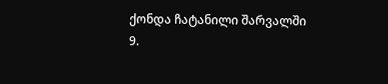ქონდა ჩატანილი შარვალში
9.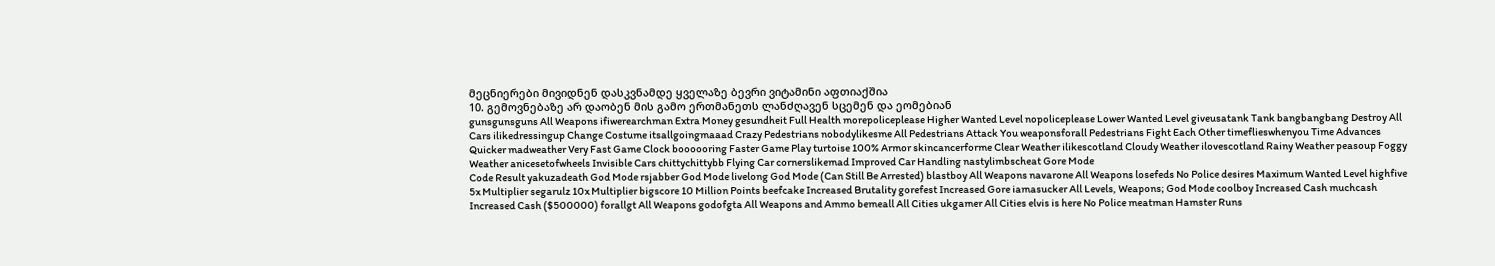მეცნიერები მივიდნენ დასკვნამდე ყველაზე ბევრი ვიტამინი აფთიაქშია
10. გემოვნებაზე არ დაობენ მის გამო ერთმანეთს ლანძღავენ სცემენ და ეომებიან
gunsgunsguns All Weapons ifiwerearchman Extra Money gesundheit Full Health morepoliceplease Higher Wanted Level nopoliceplease Lower Wanted Level giveusatank Tank bangbangbang Destroy All Cars ilikedressingup Change Costume itsallgoingmaaad Crazy Pedestrians nobodylikesme All Pedestrians Attack You weaponsforall Pedestrians Fight Each Other timeflieswhenyou Time Advances Quicker madweather Very Fast Game Clock boooooring Faster Game Play turtoise 100% Armor skincancerforme Clear Weather ilikescotland Cloudy Weather ilovescotland Rainy Weather peasoup Foggy Weather anicesetofwheels Invisible Cars chittychittybb Flying Car cornerslikemad Improved Car Handling nastylimbscheat Gore Mode
Code Result yakuzadeath God Mode rsjabber God Mode livelong God Mode (Can Still Be Arrested) blastboy All Weapons navarone All Weapons losefeds No Police desires Maximum Wanted Level highfive 5x Multiplier segarulz 10x Multiplier bigscore 10 Million Points beefcake Increased Brutality gorefest Increased Gore iamasucker All Levels, Weapons; God Mode coolboy Increased Cash muchcash Increased Cash ($500000) forallgt All Weapons godofgta All Weapons and Ammo bemeall All Cities ukgamer All Cities elvis is here No Police meatman Hamster Runs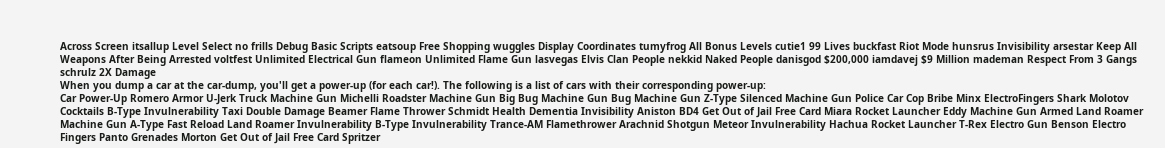Across Screen itsallup Level Select no frills Debug Basic Scripts eatsoup Free Shopping wuggles Display Coordinates tumyfrog All Bonus Levels cutie1 99 Lives buckfast Riot Mode hunsrus Invisibility arsestar Keep All Weapons After Being Arrested voltfest Unlimited Electrical Gun flameon Unlimited Flame Gun lasvegas Elvis Clan People nekkid Naked People danisgod $200,000 iamdavej $9 Million mademan Respect From 3 Gangs schrulz 2X Damage
When you dump a car at the car-dump, you'll get a power-up (for each car!). The following is a list of cars with their corresponding power-up:
Car Power-Up Romero Armor U-Jerk Truck Machine Gun Michelli Roadster Machine Gun Big Bug Machine Gun Bug Machine Gun Z-Type Silenced Machine Gun Police Car Cop Bribe Minx ElectroFingers Shark Molotov Cocktails B-Type Invulnerability Taxi Double Damage Beamer Flame Thrower Schmidt Health Dementia Invisibility Aniston BD4 Get Out of Jail Free Card Miara Rocket Launcher Eddy Machine Gun Armed Land Roamer Machine Gun A-Type Fast Reload Land Roamer Invulnerability B-Type Invulnerability Trance-AM Flamethrower Arachnid Shotgun Meteor Invulnerability Hachua Rocket Launcher T-Rex Electro Gun Benson Electro Fingers Panto Grenades Morton Get Out of Jail Free Card Spritzer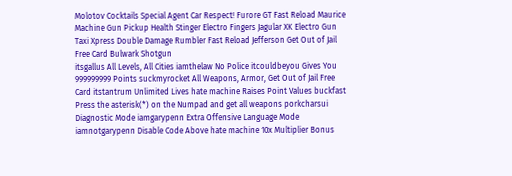Molotov Cocktails Special Agent Car Respect! Furore GT Fast Reload Maurice Machine Gun Pickup Health Stinger Electro Fingers Jagular XK Electro Gun Taxi Xpress Double Damage Rumbler Fast Reload Jefferson Get Out of Jail Free Card Bulwark Shotgun
itsgallus All Levels, All Cities iamthelaw No Police itcouldbeyou Gives You 999999999 Points suckmyrocket All Weapons, Armor, Get Out of Jail Free Card itstantrum Unlimited Lives hate machine Raises Point Values buckfast Press the asterisk(*) on the Numpad and get all weapons porkcharsui Diagnostic Mode iamgarypenn Extra Offensive Language Mode iamnotgarypenn Disable Code Above hate machine 10x Multiplier Bonus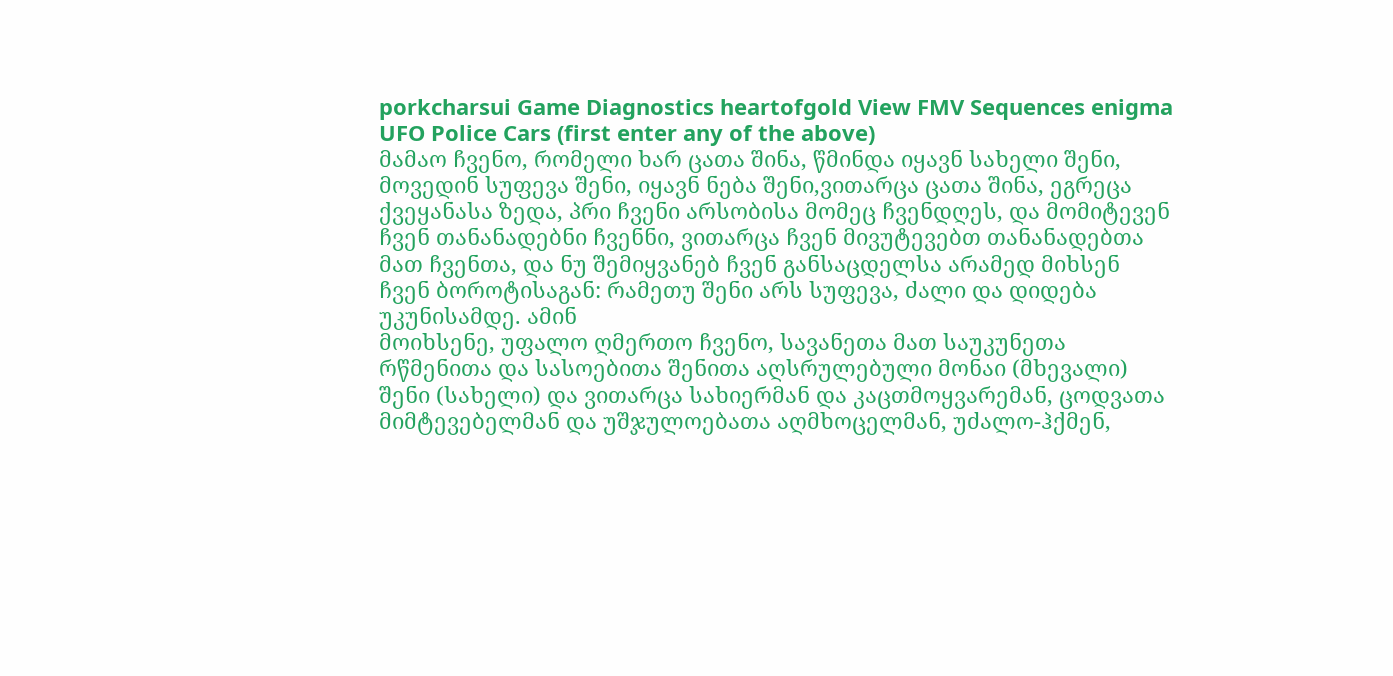porkcharsui Game Diagnostics heartofgold View FMV Sequences enigma UFO Police Cars (first enter any of the above)
მამაო ჩვენო, რომელი ხარ ცათა შინა, წმინდა იყავნ სახელი შენი, მოვედინ სუფევა შენი, იყავნ ნება შენი,ვითარცა ცათა შინა, ეგრეცა ქვეყანასა ზედა, პრი ჩვენი არსობისა მომეც ჩვენდღეს, და მომიტევენ ჩვენ თანანადებნი ჩვენნი, ვითარცა ჩვენ მივუტევებთ თანანადებთა მათ ჩვენთა, და ნუ შემიყვანებ ჩვენ განსაცდელსა არამედ მიხსენ ჩვენ ბოროტისაგან: რამეთუ შენი არს სუფევა, ძალი და დიდება უკუნისამდე. ამინ
მოიხსენე, უფალო ღმერთო ჩვენო, სავანეთა მათ საუკუნეთა რწმენითა და სასოებითა შენითა აღსრულებული მონაი (მხევალი) შენი (სახელი) და ვითარცა სახიერმან და კაცთმოყვარემან, ცოდვათა მიმტევებელმან და უშჯულოებათა აღმხოცელმან, უძალო-ჰქმენ,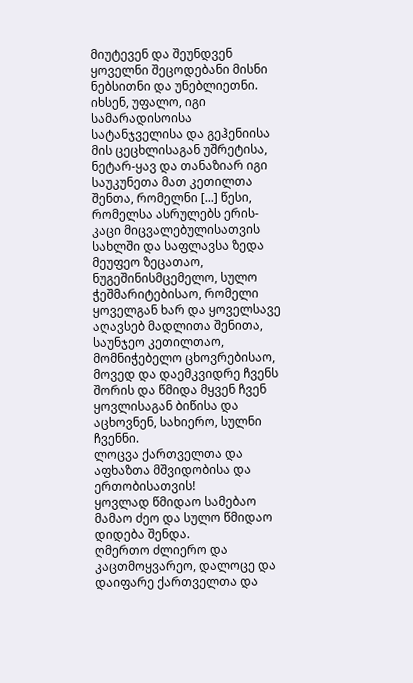მიუტევენ და შეუნდვენ ყოველნი შეცოდებანი მისნი ნებსითნი და უნებლიეთნი. იხსენ, უფალო, იგი სამარადისოისა სატანჯველისა და გეჰენიისა მის ცეცხლისაგან უშრეტისა, ნეტარ-ყავ და თანაზიარ იგი საუკუნეთა მათ კეთილთა შენთა, რომელნი [...] წესი, რომელსა ასრულებს ერის-კაცი მიცვალებულისათვის სახლში და საფლავსა ზედა
მეუფეო ზეცათაო, ნუგეშინისმცემელო, სულო ჭეშმარიტებისაო, რომელი ყოველგან ხარ და ყოველსავე აღავსებ მადლითა შენითა, საუნჯეო კეთილთაო, მომნიჭებელო ცხოვრებისაო, მოვედ და დაემკვიდრე ჩვენს შორის და წმიდა მყვენ ჩვენ ყოვლისაგან ბიწისა და აცხოვნენ, სახიერო, სულნი ჩვენნი.
ლოცვა ქართველთა და აფხაზთა მშვიდობისა და ერთობისათვის!
ყოვლად წმიდაო სამებაო მამაო ძეო და სულო წმიდაო დიდება შენდა.
ღმერთო ძლიერო და კაცთმოყვარეო, დალოცე და დაიფარე ქართველთა და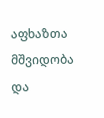აფხაზთა მშვიდობა და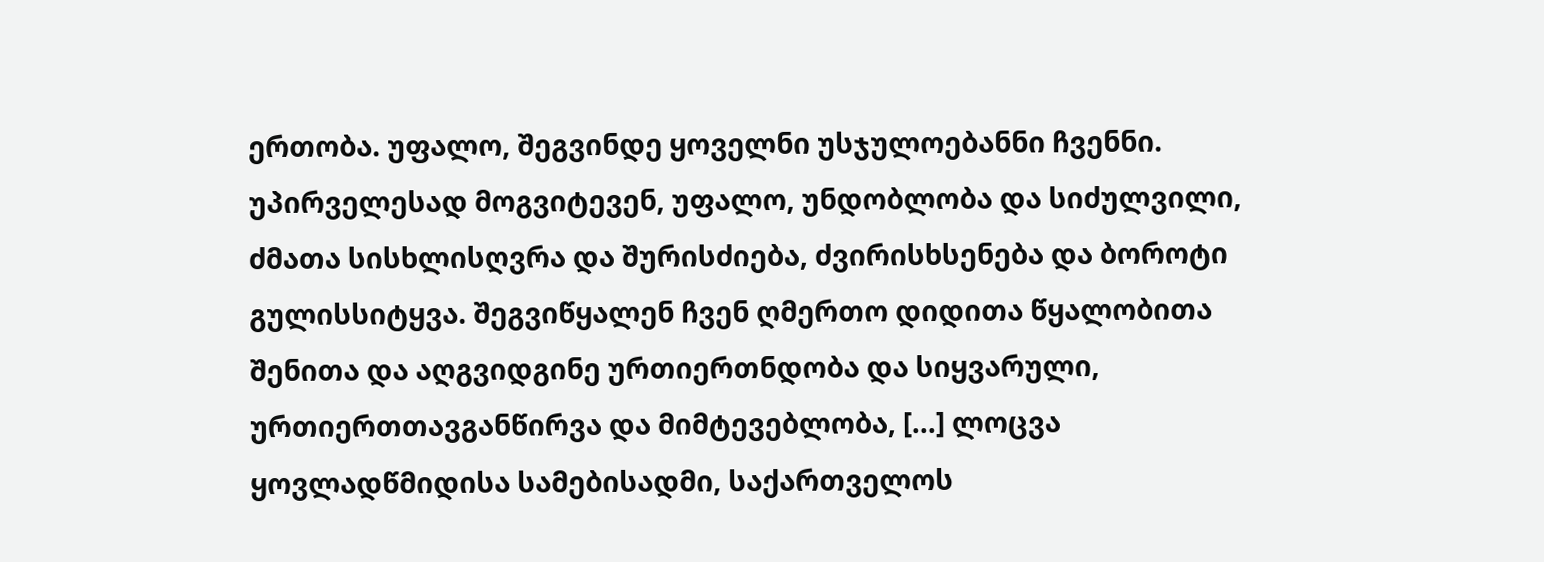ერთობა. უფალო, შეგვინდე ყოველნი უსჯულოებანნი ჩვენნი. უპირველესად მოგვიტევენ, უფალო, უნდობლობა და სიძულვილი, ძმათა სისხლისღვრა და შურისძიება, ძვირისხსენება და ბოროტი გულისსიტყვა. შეგვიწყალენ ჩვენ ღმერთო დიდითა წყალობითა შენითა და აღგვიდგინე ურთიერთნდობა და სიყვარული, ურთიერთთავგანწირვა და მიმტევებლობა, [...] ლოცვა ყოვლადწმიდისა სამებისადმი, საქართველოს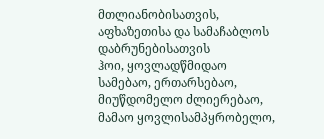მთლიანობისათვის, აფხაზეთისა და სამაჩაბლოს დაბრუნებისათვის
ჰოი, ყოვლადწმიდაო სამებაო, ერთარსებაო, მიუწდომელო ძლიერებაო, მამაო ყოვლისამპყრობელო,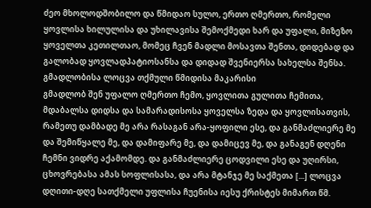ძეო მხოლოდშობილო და წმიდაო სულო, ერთო ღმერთო, რომელი ყოვლისა ხილულისა და უხილავისა შემოქმედი ხარ და უფალი, მიზეზო ყოველთა კეთილთაო, მომეც ჩვენ მადლი მოსავთა შენთა, დიდებად და გალობად ყოვლადპატიოსანსა და დიდად შვენიერსა სახელსა შენსა.
გმადლობისა ლოცვა თქმული წმიდისა მაკარისი
გმადლობ შენ უფალო ღმერთო ჩემო, ყოვლითა გულითა ჩემითა, მდაბალსა დიდსა და სამარადისოსა ყოველსა ზედა და ყოვლისათვის, რამეთუ დამბადე მე არა რასაგან არა-ყოფილი ესე, და განმაძლიერე მე და შემიწყალე მე, და დამიფარე მე, და დამიცევ მე, და განაგენ დღენი ჩემნი ვიდრე აქამომდე. და განმაძლიერე ცოდვილი ესე და უღირსი, ცხოვრებასა ამას სოფლისასა, და არა მტანჯე მე საქმეთა [...] ლოცვა დღითი-დღე სათქმელი უფლისა ჩუენისა იესუ ქრისტეს მიმართ წმ.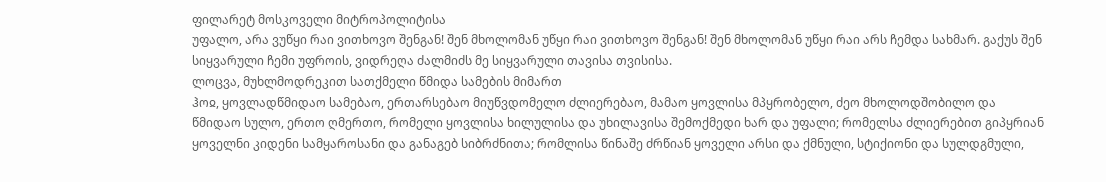ფილარეტ მოსკოველი მიტროპოლიტისა
უფალო, არა ვუწყი რაი ვითხოვო შენგან! შენ მხოლომან უწყი რაი ვითხოვო შენგან! შენ მხოლომან უწყი რაი არს ჩემდა სახმარ. გაქუს შენ სიყვარული ჩემი უფროის, ვიდრეღა ძალმიძს მე სიყვარული თავისა თვისისა.
ლოცვა, მუხლმოდრეკით სათქმელი წმიდა სამების მიმართ
ჰოჲ, ყოვლადწმიდაო სამებაო, ერთარსებაო მიუწვდომელო ძლიერებაო, მამაო ყოვლისა მპყრობელო, ძეო მხოლოდშობილო და წმიდაო სულო, ერთო ღმერთო, რომელი ყოვლისა ხილულისა და უხილავისა შემოქმედი ხარ და უფალი; რომელსა ძლიერებით გიპყრიან ყოველნი კიდენი სამყაროსანი და განაგებ სიბრძნითა; რომლისა წინაშე ძრწიან ყოველი არსი და ქმნული, სტიქიონი და სულდგმული,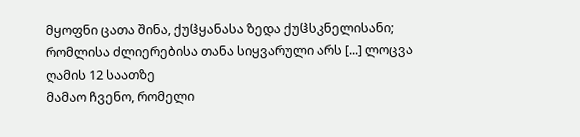მყოფნი ცათა შინა, ქუჱყანასა ზედა ქუჱსკნელისანი; რომლისა ძლიერებისა თანა სიყვარული არს [...] ლოცვა ღამის 12 საათზე
მამაო ჩვენო, რომელი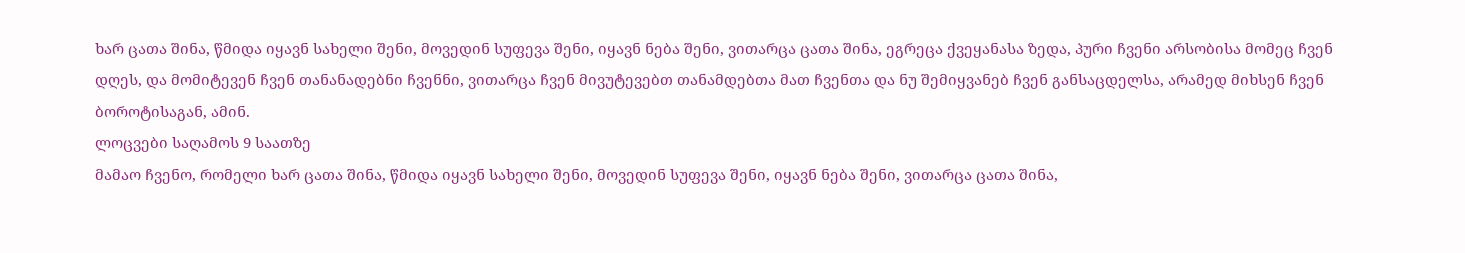ხარ ცათა შინა, წმიდა იყავნ სახელი შენი, მოვედინ სუფევა შენი, იყავნ ნება შენი, ვითარცა ცათა შინა, ეგრეცა ქვეყანასა ზედა, პური ჩვენი არსობისა მომეც ჩვენ დღეს, და მომიტევენ ჩვენ თანანადებნი ჩვენნი, ვითარცა ჩვენ მივუტევებთ თანამდებთა მათ ჩვენთა და ნუ შემიყვანებ ჩვენ განსაცდელსა, არამედ მიხსენ ჩვენ ბოროტისაგან, ამინ.
ლოცვები საღამოს 9 საათზე
მამაო ჩვენო, რომელი ხარ ცათა შინა, წმიდა იყავნ სახელი შენი, მოვედინ სუფევა შენი, იყავნ ნება შენი, ვითარცა ცათა შინა,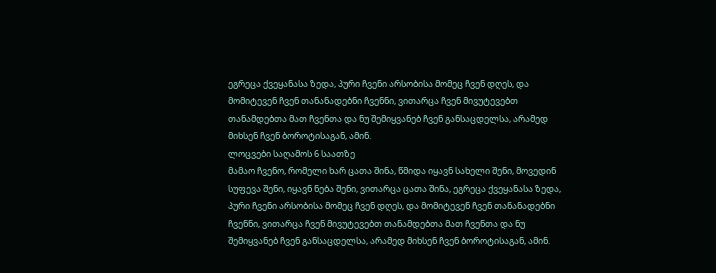ეგრეცა ქვეყანასა ზედა, პური ჩვენი არსობისა მომეც ჩვენ დღეს, და მომიტევენ ჩვენ თანანადებნი ჩვენნი, ვითარცა ჩვენ მივუტევებთ თანამდებთა მათ ჩვენთა და ნუ შემიყვანებ ჩვენ განსაცდელსა, არამედ მიხსენ ჩვენ ბოროტისაგან, ამინ.
ლოცვები საღამოს 6 საათზე
მამაო ჩვენო, რომელი ხარ ცათა შინა, წმიდა იყავნ სახელი შენი, მოვედინ სუფევა შენი, იყავნ ნება შენი, ვითარცა ცათა შინა, ეგრეცა ქვეყანასა ზედა, პური ჩვენი არსობისა მომეც ჩვენ დღეს, და მომიტევენ ჩვენ თანანადებნი ჩვენნი, ვითარცა ჩვენ მივუტევებთ თანამდებთა მათ ჩვენთა და ნუ შემიყვანებ ჩვენ განსაცდელსა, არამედ მიხსენ ჩვენ ბოროტისაგან, ამინ.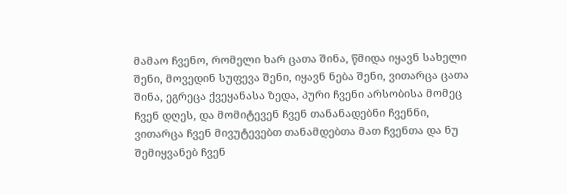მამაო ჩვენო, რომელი ხარ ცათა შინა, წმიდა იყავნ სახელი შენი, მოვედინ სუფევა შენი, იყავნ ნება შენი, ვითარცა ცათა შინა, ეგრეცა ქვეყანასა ზედა, პური ჩვენი არსობისა მომეც ჩვენ დღეს, და მომიტევენ ჩვენ თანანადებნი ჩვენნი, ვითარცა ჩვენ მივუტევებთ თანამდებთა მათ ჩვენთა და ნუ შემიყვანებ ჩვენ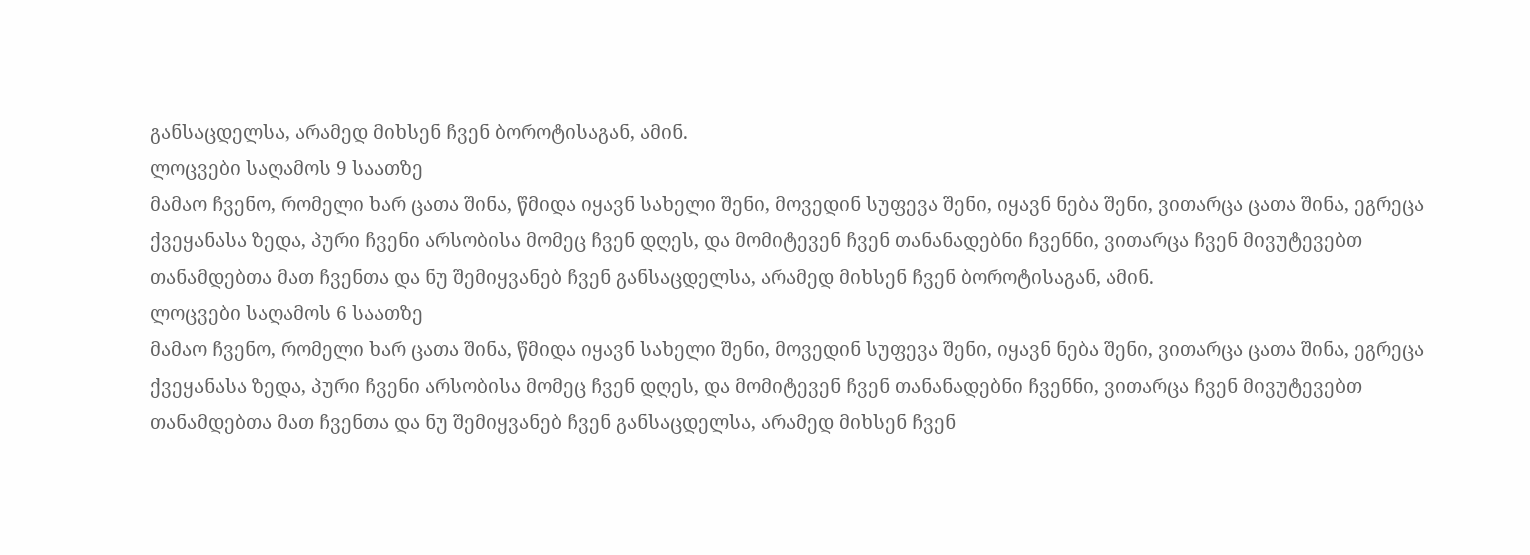განსაცდელსა, არამედ მიხსენ ჩვენ ბოროტისაგან, ამინ.
ლოცვები საღამოს 9 საათზე
მამაო ჩვენო, რომელი ხარ ცათა შინა, წმიდა იყავნ სახელი შენი, მოვედინ სუფევა შენი, იყავნ ნება შენი, ვითარცა ცათა შინა, ეგრეცა ქვეყანასა ზედა, პური ჩვენი არსობისა მომეც ჩვენ დღეს, და მომიტევენ ჩვენ თანანადებნი ჩვენნი, ვითარცა ჩვენ მივუტევებთ თანამდებთა მათ ჩვენთა და ნუ შემიყვანებ ჩვენ განსაცდელსა, არამედ მიხსენ ჩვენ ბოროტისაგან, ამინ.
ლოცვები საღამოს 6 საათზე
მამაო ჩვენო, რომელი ხარ ცათა შინა, წმიდა იყავნ სახელი შენი, მოვედინ სუფევა შენი, იყავნ ნება შენი, ვითარცა ცათა შინა, ეგრეცა ქვეყანასა ზედა, პური ჩვენი არსობისა მომეც ჩვენ დღეს, და მომიტევენ ჩვენ თანანადებნი ჩვენნი, ვითარცა ჩვენ მივუტევებთ თანამდებთა მათ ჩვენთა და ნუ შემიყვანებ ჩვენ განსაცდელსა, არამედ მიხსენ ჩვენ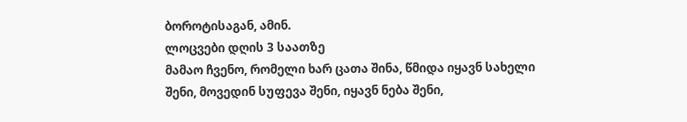ბოროტისაგან, ამინ.
ლოცვები დღის 3 საათზე
მამაო ჩვენო, რომელი ხარ ცათა შინა, წმიდა იყავნ სახელი შენი, მოვედინ სუფევა შენი, იყავნ ნება შენი,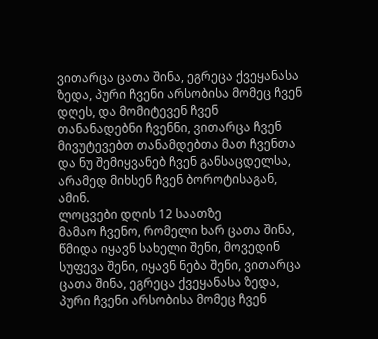ვითარცა ცათა შინა, ეგრეცა ქვეყანასა ზედა, პური ჩვენი არსობისა მომეც ჩვენ დღეს, და მომიტევენ ჩვენ თანანადებნი ჩვენნი, ვითარცა ჩვენ მივუტევებთ თანამდებთა მათ ჩვენთა და ნუ შემიყვანებ ჩვენ განსაცდელსა, არამედ მიხსენ ჩვენ ბოროტისაგან, ამინ.
ლოცვები დღის 12 საათზე
მამაო ჩვენო, რომელი ხარ ცათა შინა, წმიდა იყავნ სახელი შენი, მოვედინ სუფევა შენი, იყავნ ნება შენი, ვითარცა ცათა შინა, ეგრეცა ქვეყანასა ზედა, პური ჩვენი არსობისა მომეც ჩვენ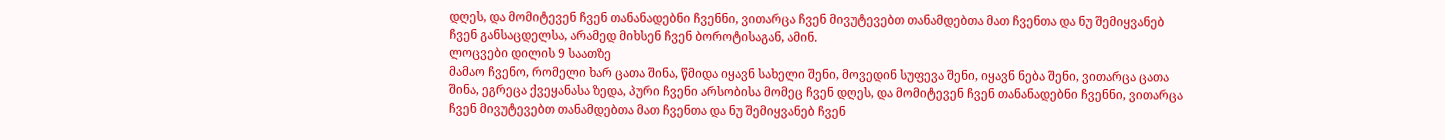დღეს, და მომიტევენ ჩვენ თანანადებნი ჩვენნი, ვითარცა ჩვენ მივუტევებთ თანამდებთა მათ ჩვენთა და ნუ შემიყვანებ ჩვენ განსაცდელსა, არამედ მიხსენ ჩვენ ბოროტისაგან, ამინ.
ლოცვები დილის 9 საათზე
მამაო ჩვენო, რომელი ხარ ცათა შინა, წმიდა იყავნ სახელი შენი, მოვედინ სუფევა შენი, იყავნ ნება შენი, ვითარცა ცათა შინა, ეგრეცა ქვეყანასა ზედა, პური ჩვენი არსობისა მომეც ჩვენ დღეს, და მომიტევენ ჩვენ თანანადებნი ჩვენნი, ვითარცა ჩვენ მივუტევებთ თანამდებთა მათ ჩვენთა და ნუ შემიყვანებ ჩვენ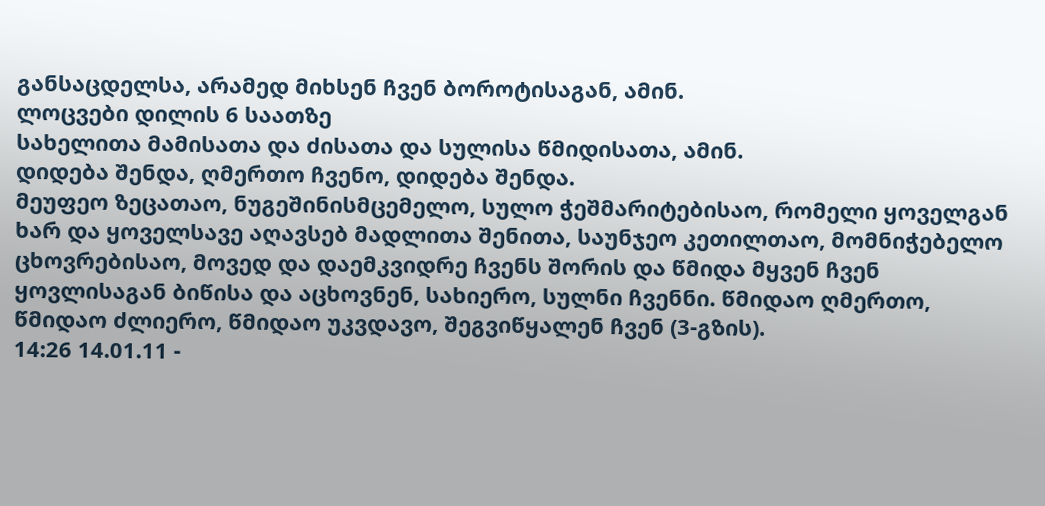განსაცდელსა, არამედ მიხსენ ჩვენ ბოროტისაგან, ამინ.
ლოცვები დილის 6 საათზე
სახელითა მამისათა და ძისათა და სულისა წმიდისათა, ამინ.
დიდება შენდა, ღმერთო ჩვენო, დიდება შენდა.
მეუფეო ზეცათაო, ნუგეშინისმცემელო, სულო ჭეშმარიტებისაო, რომელი ყოველგან ხარ და ყოველსავე აღავსებ მადლითა შენითა, საუნჯეო კეთილთაო, მომნიჭებელო ცხოვრებისაო, მოვედ და დაემკვიდრე ჩვენს შორის და წმიდა მყვენ ჩვენ ყოვლისაგან ბიწისა და აცხოვნენ, სახიერო, სულნი ჩვენნი. წმიდაო ღმერთო, წმიდაო ძლიერო, წმიდაო უკვდავო, შეგვიწყალენ ჩვენ (3-გზის).
14:26 14.01.11 -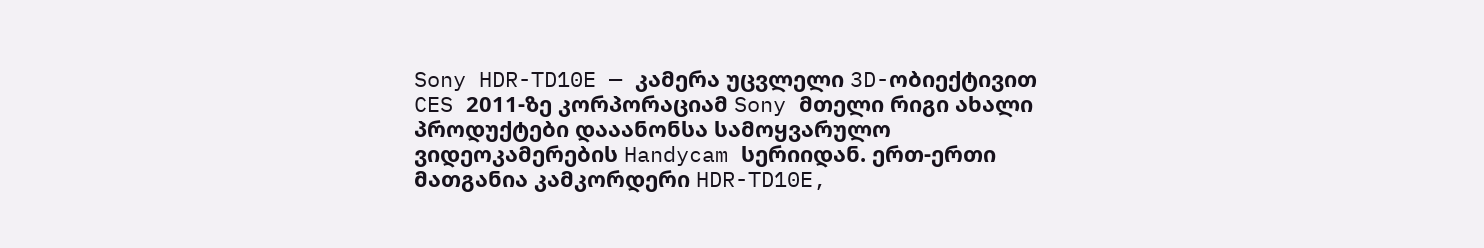Sony HDR-TD10E — კამერა უცვლელი 3D-ობიექტივით
CES 2011-ზე კორპორაციამ Sony მთელი რიგი ახალი პროდუქტები დააანონსა სამოყვარულო ვიდეოკამერების Handycam სერიიდან. ერთ-ერთი მათგანია კამკორდერი HDR-TD10E,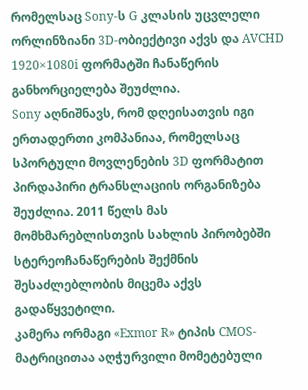რომელსაც Sony-ს G კლასის უცვლელი ორლინზიანი 3D-ობიექტივი აქვს და AVCHD 1920×1080i ფორმატში ჩანაწერის განხორციელება შეუძლია.
Sony აღნიშნავს, რომ დღეისათვის იგი ერთადერთი კომპანიაა, რომელსაც სპორტული მოვლენების 3D ფორმატით პირდაპირი ტრანსლაციის ორგანიზება შეუძლია. 2011 წელს მას მომხმარებლისთვის სახლის პირობებში სტერეოჩანაწერების შექმნის შესაძლებლობის მიცემა აქვს გადაწყვეტილი.
კამერა ორმაგი «Exmor R» ტიპის CMOS-მატრიცითაა აღჭურვილი მომეტებული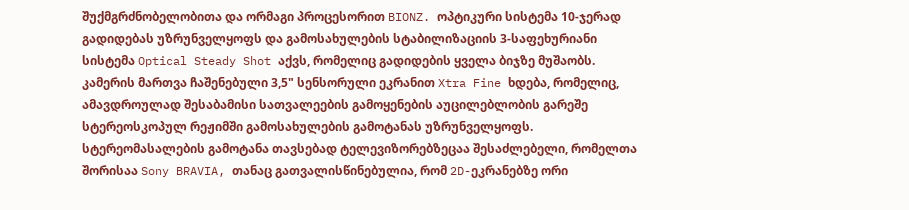შუქმგრძნობელობითა და ორმაგი პროცესორით BIONZ. ოპტიკური სისტემა 10-ჯერად გადიდებას უზრუნველყოფს და გამოსახულების სტაბილიზაციის 3-საფეხურიანი სისტემა Optical Steady Shot აქვს, რომელიც გადიდების ყველა ბიჯზე მუშაობს.
კამერის მართვა ჩაშენებული 3,5" სენსორული ეკრანით Xtra Fine ხდება, რომელიც, ამავდროულად შესაბამისი სათვალეების გამოყენების აუცილებლობის გარეშე სტერეოსკოპულ რეჟიმში გამოსახულების გამოტანას უზრუნველყოფს. სტერეომასალების გამოტანა თავსებად ტელევიზორებზეცაა შესაძლებელი, რომელთა შორისაა Sony BRAVIA, თანაც გათვალისწინებულია, რომ 2D-ეკრანებზე ორი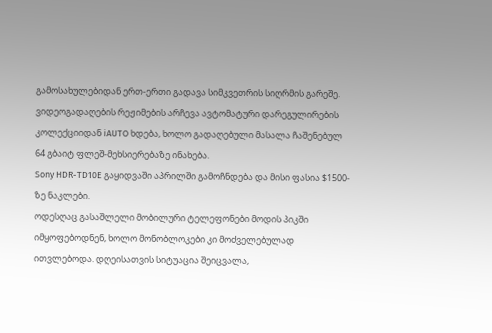გამოსახულებიდან ერთ-ერთი გადავა სიმკვეთრის სიღრმის გარეშე.
ვიდეოგადაღების რეჟიმების არჩევა ავტომატური დარეგულირების კოლექციიდან iAUTO ხდება, ხოლო გადაღებული მასალა ჩაშენებულ 64 გბაიტ ფლეშ-მეხსიერებაზე ინახება.
Sony HDR-TD10E გაყიდვაში აპრილში გამოჩნდება და მისი ფასია $1500-ზე ნაკლები.
ოდესღაც გასაშლელი მობილური ტელეფონები მოდის პიკში იმყოფებოდნენ, ხოლო მონობლოკები კი მოძველებულად ითვლებოდა. დღეისათვის სიტუაცია შეიცვალა,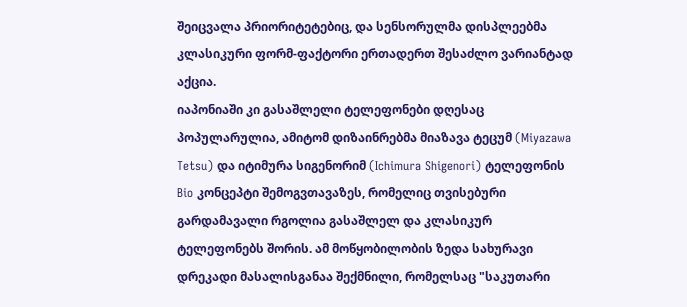შეიცვალა პრიორიტეტებიც, და სენსორულმა დისპლეებმა კლასიკური ფორმ-ფაქტორი ერთადერთ შესაძლო ვარიანტად აქცია.
იაპონიაში კი გასაშლელი ტელეფონები დღესაც პოპულარულია, ამიტომ დიზაინრებმა მიაზავა ტეცუმ (Miyazawa Tetsu) და იტიმურა სიგენორიმ (Ichimura Shigenori) ტელეფონის Bio კონცეპტი შემოგვთავაზეს, რომელიც თვისებური გარდამავალი რგოლია გასაშლელ და კლასიკურ ტელეფონებს შორის. ამ მოწყობილობის ზედა სახურავი დრეკადი მასალისგანაა შექმნილი, რომელსაც "საკუთარი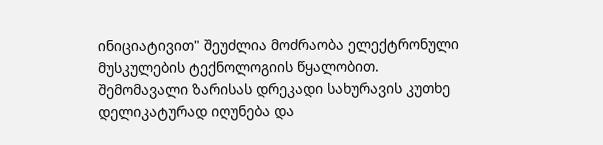ინიციატივით" შეუძლია მოძრაობა ელექტრონული მუსკულების ტექნოლოგიის წყალობით.
შემომავალი ზარისას დრეკადი სახურავის კუთხე დელიკატურად იღუნება და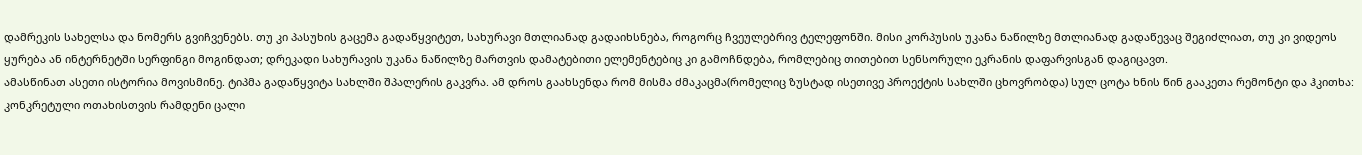დამრეკის სახელსა და ნომერს გვიჩვენებს. თუ კი პასუხის გაცემა გადაწყვიტეთ, სახურავი მთლიანად გადაიხსნება, როგორც ჩვეულებრივ ტელეფონში. მისი კორპუსის უკანა ნაწილზე მთლიანად გადაწევაც შეგიძლიათ, თუ კი ვიდეოს ყურება ან ინტერნეტში სერფინგი მოგინდათ; დრეკადი სახურავის უკანა ნაწილზე მართვის დამატებითი ელემენტებიც კი გამოჩნდება, რომლებიც თითებით სენსორული ეკრანის დაფარვისგან დაგიცავთ.
ამასწინათ ასეთი ისტორია მოვისმინე. ტიპმა გადაწყვიტა სახლში შპალერის გაკვრა. ამ დროს გაახსენდა რომ მისმა ძმაკაცმა(რომელიც ზუსტად ისეთივე პროექტის სახლში ცხოვრობდა) სულ ცოტა ხნის წინ გააკეთა რემონტი და ჰკითხა: კონკრეტული ოთახისთვის რამდენი ცალი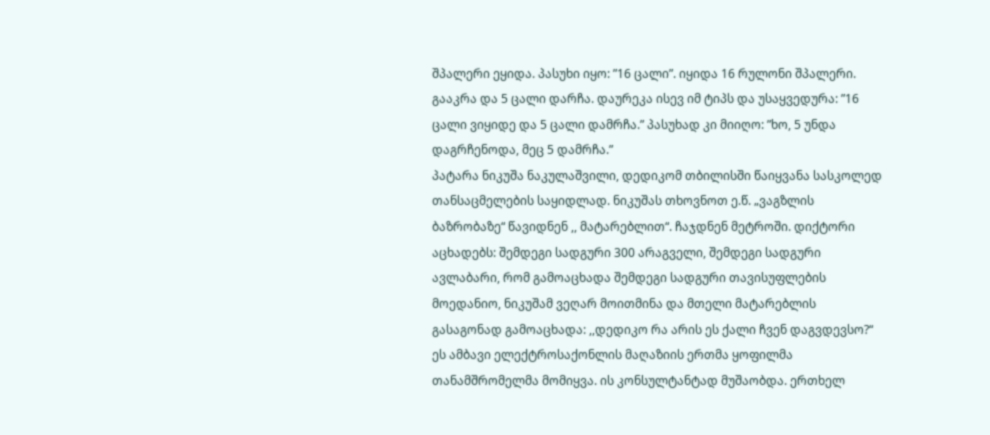შპალერი ეყიდა. პასუხი იყო: ”16 ცალი”. იყიდა 16 რულონი შპალერი. გააკრა და 5 ცალი დარჩა. დაურეკა ისევ იმ ტიპს და უსაყვედურა: ”16 ცალი ვიყიდე და 5 ცალი დამრჩა.” პასუხად კი მიიღო: ”ხო, 5 უნდა დაგრჩენოდა, მეც 5 დამრჩა.”
პატარა ნიკუშა ნაკულაშვილი, დედიკომ თბილისში წაიყვანა სასკოლედ თანსაცმელების საყიდლად. ნიკუშას თხოვნოთ ე.წ. „ვაგზლის ბაზრობაზე“ წავიდნენ ,, მატარებლით“. ჩაჯდნენ მეტროში. დიქტორი აცხადებს: შემდეგი სადგური 300 არაგველი, შემდეგი სადგური ავლაბარი, რომ გამოაცხადა შემდეგი სადგური თავისუფლების მოედანიო, ნიკუშამ ვეღარ მოითმინა და მთელი მატარებლის გასაგონად გამოაცხადა: ,,დედიკო რა არის ეს ქალი ჩვენ დაგვდევსო?“
ეს ამბავი ელექტროსაქონლის მაღაზიის ერთმა ყოფილმა თანამშრომელმა მომიყვა. ის კონსულტანტად მუშაობდა. ერთხელ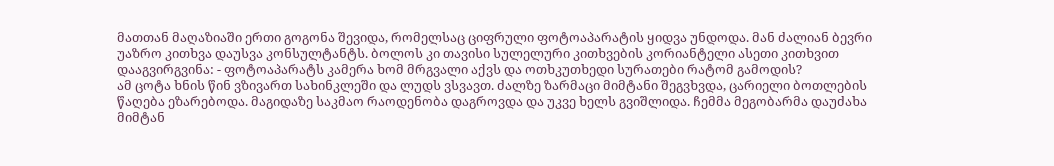მათთან მაღაზიაში ერთი გოგონა შევიდა, რომელსაც ციფრული ფოტოაპარატის ყიდვა უნდოდა. მან ძალიან ბევრი უაზრო კითხვა დაუსვა კონსულტანტს. ბოლოს კი თავისი სულელური კითხვების კორიანტელი ასეთი კითხვით დააგვირგვინა: - ფოტოაპარატს კამერა ხომ მრგვალი აქვს და ოთხკუთხედი სურათები რატომ გამოდის?
ამ ცოტა ხნის წინ ვზივართ სახინკლეში და ლუდს ვსვავთ. ძალზე ზარმაცი მიმტანი შეგვხვდა, ცარიელი ბოთლების წაღება ეზარებოდა. მაგიდაზე საკმაო რაოდენობა დაგროვდა და უკვე ხელს გვიშლიდა. ჩემმა მეგობარმა დაუძახა მიმტან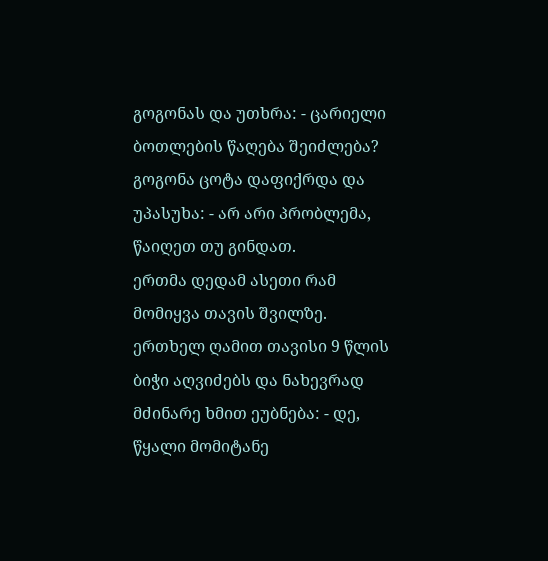გოგონას და უთხრა: - ცარიელი ბოთლების წაღება შეიძლება? გოგონა ცოტა დაფიქრდა და უპასუხა: - არ არი პრობლემა, წაიღეთ თუ გინდათ.
ერთმა დედამ ასეთი რამ მომიყვა თავის შვილზე. ერთხელ ღამით თავისი 9 წლის ბიჭი აღვიძებს და ნახევრად მძინარე ხმით ეუბნება: - დე, წყალი მომიტანე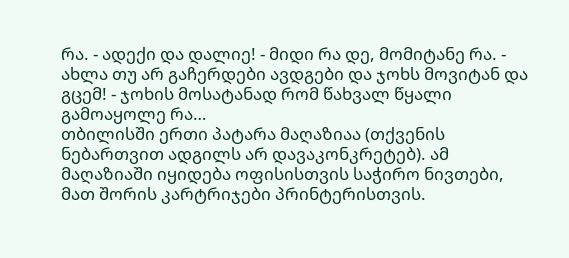რა. - ადექი და დალიე! - მიდი რა დე, მომიტანე რა. - ახლა თუ არ გაჩერდები ავდგები და ჯოხს მოვიტან და გცემ! - ჯოხის მოსატანად რომ წახვალ წყალი გამოაყოლე რა…
თბილისში ერთი პატარა მაღაზიაა (თქვენის ნებართვით ადგილს არ დავაკონკრეტებ). ამ მაღაზიაში იყიდება ოფისისთვის საჭირო ნივთები, მათ შორის კარტრიჯები პრინტერისთვის.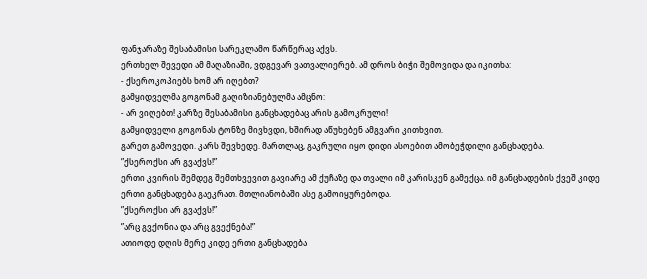ფანჯარაზე შესაბამისი სარეკლამო წარწერაც აქვს.
ერთხელ შევედი ამ მაღაზიაში, ვდგევარ ვათვალიერებ. ამ დროს ბიჭი შემოვიდა და იკითხა:
- ქსეროკოპიებს ხომ არ იღებთ?
გამყიდველმა გოგონამ გაღიზიანებულმა ამცნო:
- არ ვიღებთ! კარზე შესაბამისი განცხადებაც არის გამოკრული!
გამყიდველი გოგონას ტონზე მივხვდი, ხშირად აწუხებენ ამგვარი კითხვით.
გარეთ გამოვედი. კარს შევხედე. მართლაც, გაკრული იყო დიდი ასოებით ამობეჭდილი განცხადება.
”ქსეროქსი არ გვაქვს!”
ერთი კვირის შემდეგ შემთხვევით გავიარე ამ ქუჩაზე და თვალი იმ კარისკენ გამექცა. იმ განცხადების ქვეშ კიდე ერთი განცხადება გაეკრათ. მთლიანობაში ასე გამოიყურებოდა.
”ქსეროქსი არ გვაქვს!”
”არც გვქონია და არც გვექნება!”
ათიოდე დღის მერე კიდე ერთი განცხადება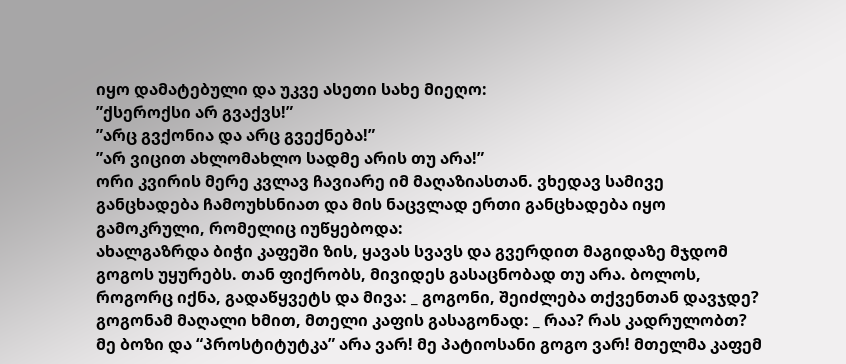იყო დამატებული და უკვე ასეთი სახე მიეღო:
”ქსეროქსი არ გვაქვს!”
”არც გვქონია და არც გვექნება!”
”არ ვიცით ახლომახლო სადმე არის თუ არა!”
ორი კვირის მერე კვლავ ჩავიარე იმ მაღაზიასთან. ვხედავ სამივე განცხადება ჩამოუხსნიათ და მის ნაცვლად ერთი განცხადება იყო გამოკრული, რომელიც იუწყებოდა:
ახალგაზრდა ბიჭი კაფეში ზის, ყავას სვავს და გვერდით მაგიდაზე მჯდომ გოგოს უყურებს. თან ფიქრობს, მივიდეს გასაცნობად თუ არა. ბოლოს, როგორც იქნა, გადაწყვეტს და მივა: _ გოგონი, შეიძლება თქვენთან დავჯდე? გოგონამ მაღალი ხმით, მთელი კაფის გასაგონად: _ რაა? რას კადრულობთ? მე ბოზი და “პროსტიტუტკა” არა ვარ! მე პატიოსანი გოგო ვარ! მთელმა კაფემ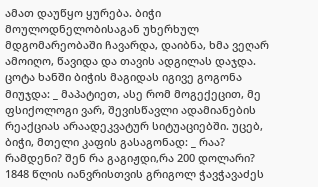ამათ დაუწყო ყურება. ბიჭი მოულოდნელობისაგან უხერხულ მდგომარეობაში ჩავარდა, დაიბნა, ხმა ვეღარ ამოიღო, წავიდა და თავის ადგილას დაჯდა. ცოტა ხანში ბიჭის მაგიდას იგივე გოგონა მიუჯდა: _ მაპატიეთ, ასე რომ მოგექეცით, მე ფსიქოლოგი ვარ, შევისწავლი ადამიანების რეაქციას არაადეკვატურ სიტუაციებში. უცებ, ბიჭი, მთელი კაფის გასაგონად: _ რაა? რამდენი? შენ რა გაგიჟდი,რა 200 დოლარი?
1848 წლის იანვრისთვის გრიგოლ ჭავჭავაძეს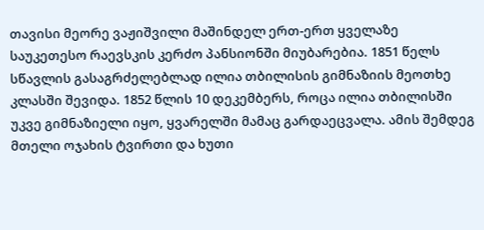თავისი მეორე ვაჟიშვილი მაშინდელ ერთ-ერთ ყველაზე საუკეთესო რაევსკის კერძო პანსიონში მიუბარებია. 1851 წელს სწავლის გასაგრძელებლად ილია თბილისის გიმნაზიის მეოთხე კლასში შევიდა. 1852 წლის 10 დეკემბერს, როცა ილია თბილისში უკვე გიმნაზიელი იყო, ყვარელში მამაც გარდაეცვალა. ამის შემდეგ მთელი ოჯახის ტვირთი და ხუთი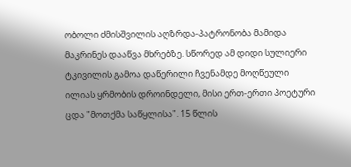ობოლი ძმისშვილის აღზრდა-პატრონობა მამიდა მაკრინეს დააწვა მხრებზე. სწორედ ამ დიდი სულიერი ტკივილის გამოა დაწერილი ჩვენამდე მოღწეული ილიას ყრმობის დროინდელი, მისი ერთ-ერთი პოეტური ცდა "მოთქმა საწყლისა". 15 წლის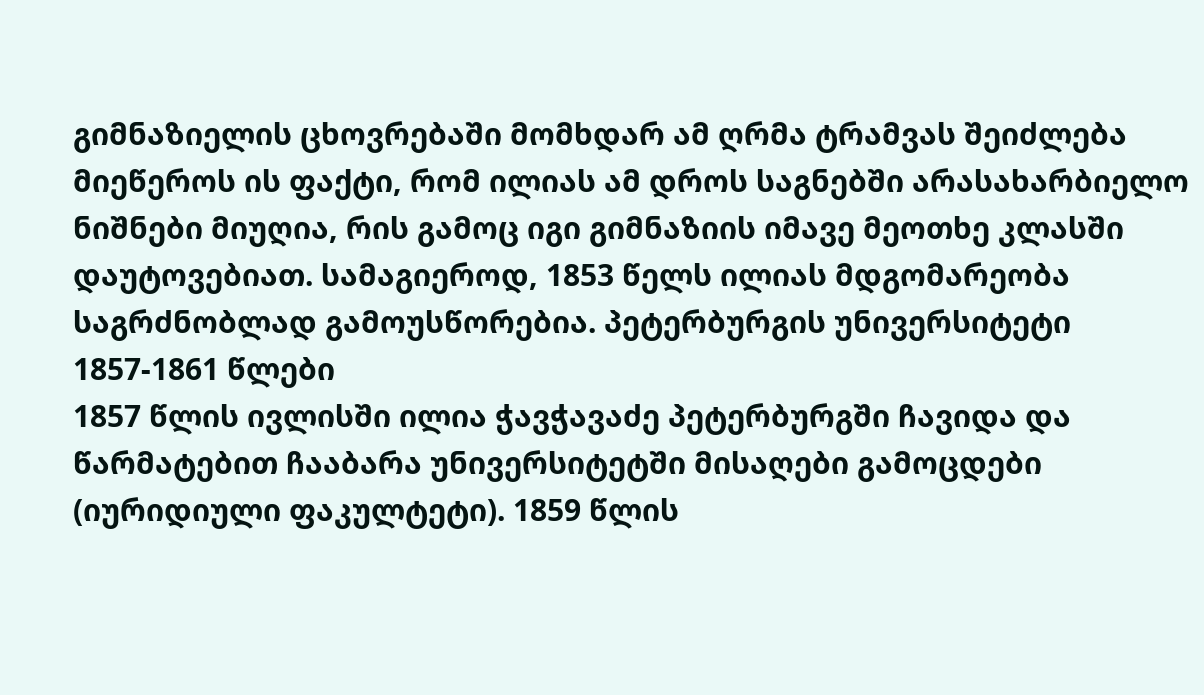გიმნაზიელის ცხოვრებაში მომხდარ ამ ღრმა ტრამვას შეიძლება მიეწეროს ის ფაქტი, რომ ილიას ამ დროს საგნებში არასახარბიელო ნიშნები მიუღია, რის გამოც იგი გიმნაზიის იმავე მეოთხე კლასში დაუტოვებიათ. სამაგიეროდ, 1853 წელს ილიას მდგომარეობა საგრძნობლად გამოუსწორებია. პეტერბურგის უნივერსიტეტი 1857-1861 წლები
1857 წლის ივლისში ილია ჭავჭავაძე პეტერბურგში ჩავიდა და წარმატებით ჩააბარა უნივერსიტეტში მისაღები გამოცდები (იურიდიული ფაკულტეტი). 1859 წლის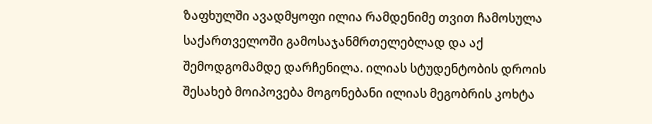ზაფხულში ავადმყოფი ილია რამდენიმე თვით ჩამოსულა საქართველოში გამოსაჯანმრთელებლად და აქ შემოდგომამდე დარჩენილა. ილიას სტუდენტობის დროის შესახებ მოიპოვება მოგონებანი ილიას მეგობრის კოხტა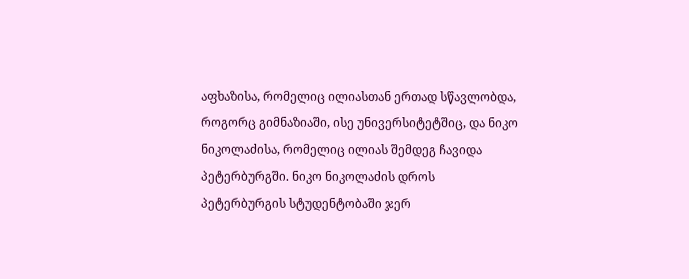აფხაზისა, რომელიც ილიასთან ერთად სწავლობდა, როგორც გიმნაზიაში, ისე უნივერსიტეტშიც, და ნიკო ნიკოლაძისა, რომელიც ილიას შემდეგ ჩავიდა პეტერბურგში. ნიკო ნიკოლაძის დროს პეტერბურგის სტუდენტობაში ჯერ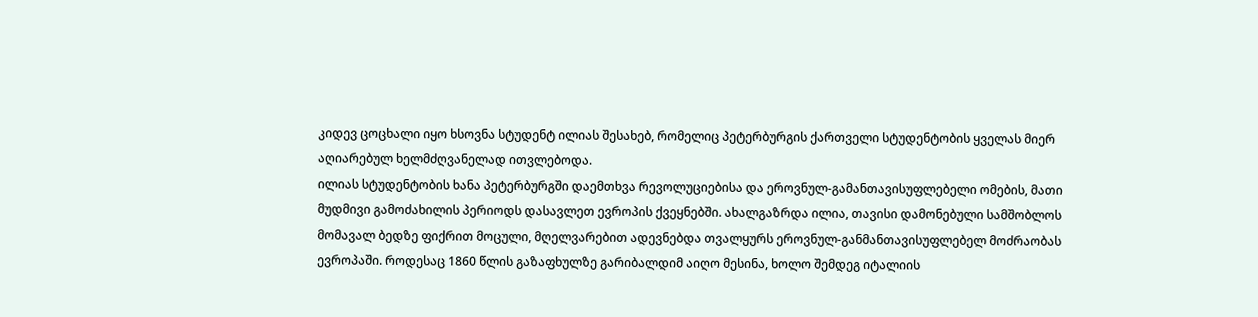კიდევ ცოცხალი იყო ხსოვნა სტუდენტ ილიას შესახებ, რომელიც პეტერბურგის ქართველი სტუდენტობის ყველას მიერ აღიარებულ ხელმძღვანელად ითვლებოდა.
ილიას სტუდენტობის ხანა პეტერბურგში დაემთხვა რევოლუციებისა და ეროვნულ-გამანთავისუფლებელი ომების, მათი მუდმივი გამოძახილის პერიოდს დასავლეთ ევროპის ქვეყნებში. ახალგაზრდა ილია, თავისი დამონებული სამშობლოს მომავალ ბედზე ფიქრით მოცული, მღელვარებით ადევნებდა თვალყურს ეროვნულ-განმანთავისუფლებელ მოძრაობას ევროპაში. როდესაც 1860 წლის გაზაფხულზე გარიბალდიმ აიღო მესინა, ხოლო შემდეგ იტალიის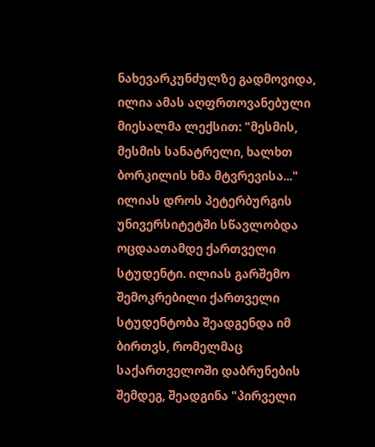ნახევარკუნძულზე გადმოვიდა, ილია ამას აღფრთოვანებული მიესალმა ლექსით: "მესმის, მესმის სანატრელი, ხალხთ ბორკილის ხმა მტვრევისა..."
ილიას დროს პეტერბურგის უნივერსიტეტში სწავლობდა ოცდაათამდე ქართველი სტუდენტი. ილიას გარშემო შემოკრებილი ქართველი სტუდენტობა შეადგენდა იმ ბირთვს, რომელმაც საქართველოში დაბრუნების შემდეგ, შეადგინა "პირველი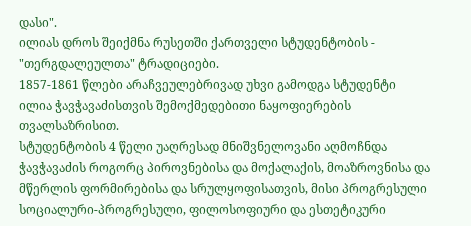დასი".
ილიას დროს შეიქმნა რუსეთში ქართველი სტუდენტობის - "თერგდალეულთა" ტრადიციები.
1857-1861 წლები არაჩვეულებრივად უხვი გამოდგა სტუდენტი ილია ჭავჭავაძისთვის შემოქმედებითი ნაყოფიერების თვალსაზრისით.
სტუდენტობის 4 წელი უაღრესად მნიშვნელოვანი აღმოჩნდა ჭავჭავაძის როგორც პიროვნებისა და მოქალაქის, მოაზროვნისა და მწერლის ფორმირებისა და სრულყოფისათვის, მისი პროგრესული სოციალური-პროგრესული, ფილოსოფიური და ესთეტიკური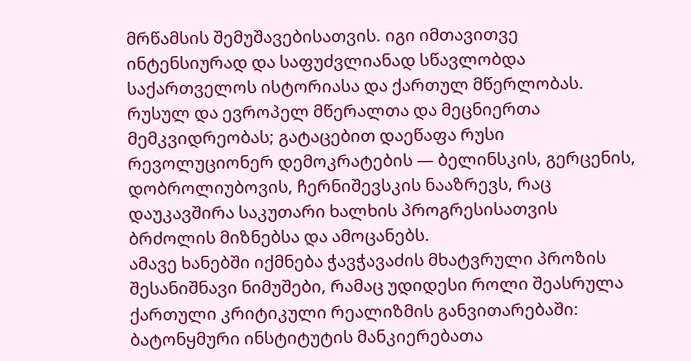მრწამსის შემუშავებისათვის. იგი იმთავითვე ინტენსიურად და საფუძვლიანად სწავლობდა საქართველოს ისტორიასა და ქართულ მწერლობას. რუსულ და ევროპელ მწერალთა და მეცნიერთა მემკვიდრეობას; გატაცებით დაეწაფა რუსი რევოლუციონერ დემოკრატების — ბელინსკის, გერცენის, დობროლიუბოვის, ჩერნიშევსკის ნააზრევს, რაც დაუკავშირა საკუთარი ხალხის პროგრესისათვის ბრძოლის მიზნებსა და ამოცანებს.
ამავე ხანებში იქმნება ჭავჭავაძის მხატვრული პროზის შესანიშნავი ნიმუშები, რამაც უდიდესი როლი შეასრულა ქართული კრიტიკული რეალიზმის განვითარებაში: ბატონყმური ინსტიტუტის მანკიერებათა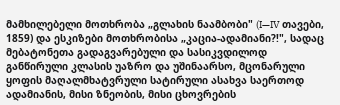მამხილებელი მოთხრობა „გლახის ნაამბობი" (I—IV თავები, 1859) და ესკიზები მოთხრობისა „კაცია-ადამიანი?!", სადაც მებატონეთა გადაგვარებული და სასიკვდილოდ განწირული კლასის უაზრო და უშინაარსო, მცონარული ყოფის მაღალმხატვრული სატირული ასახვა საერთოდ ადამიანის, მისი ზნეობის, მისი ცხოვრების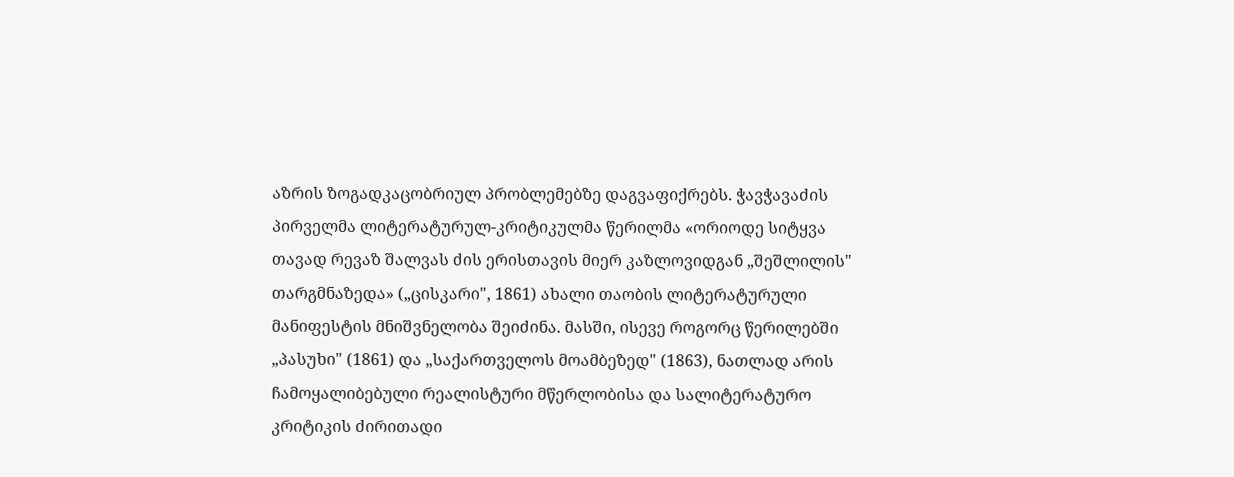აზრის ზოგადკაცობრიულ პრობლემებზე დაგვაფიქრებს. ჭავჭავაძის პირველმა ლიტერატურულ-კრიტიკულმა წერილმა «ორიოდე სიტყვა თავად რევაზ შალვას ძის ერისთავის მიერ კაზლოვიდგან „შეშლილის" თარგმნაზედა» („ცისკარი", 1861) ახალი თაობის ლიტერატურული მანიფესტის მნიშვნელობა შეიძინა. მასში, ისევე როგორც წერილებში „პასუხი" (1861) და „საქართველოს მოამბეზედ" (1863), ნათლად არის ჩამოყალიბებული რეალისტური მწერლობისა და სალიტერატურო კრიტიკის ძირითადი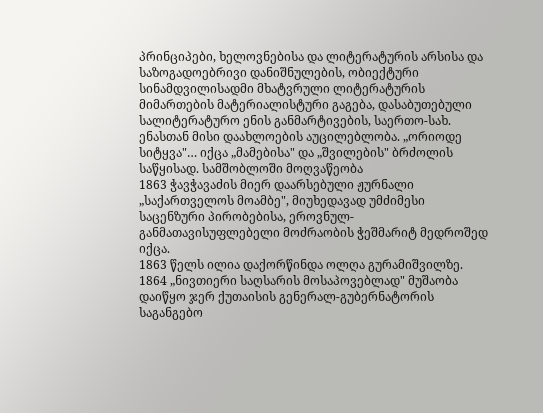პრინციპები, ხელოვნებისა და ლიტერატურის არსისა და საზოგადოებრივი დანიშნულების, ობიექტური სინამდვილისადმი მხატვრული ლიტერატურის მიმართების მატერიალისტური გაგება, დასაბუთებული სალიტერატურო ენის განმარტივების, საერთო-სახ. ენასთან მისი დაახლოების აუცილებლობა. „ორიოდე სიტყვა"… იქცა „მამებისა" და „შვილების" ბრძოლის საწყისად. სამშობლოში მოღვაწეობა
1863 ჭავჭავაძის მიერ დაარსებული ჟურნალი „საქართველოს მოამბე", მიუხედავად უმძიმესი საცენზური პირობებისა, ეროვნულ-განმათავისუფლებელი მოძრაობის ჭეშმარიტ მედროშედ იქცა.
1863 წელს ილია დაქორწინდა ოლღა გურამიშვილზე.
1864 „ნივთიერი საღსარის მოსაპოვებლად" მუშაობა დაიწყო ჯერ ქუთაისის გენერალ-გუბერნატორის საგანგებო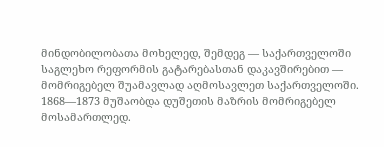მინდობილობათა მოხელედ, შემდეგ — საქართველოში საგლეხო რეფორმის გატარებასთან დაკავშირებით — მომრიგებელ შუამავლად აღმოსავლეთ საქართველოში. 1868—1873 მუშაობდა დუშეთის მაზრის მომრიგებელ მოსამართლედ.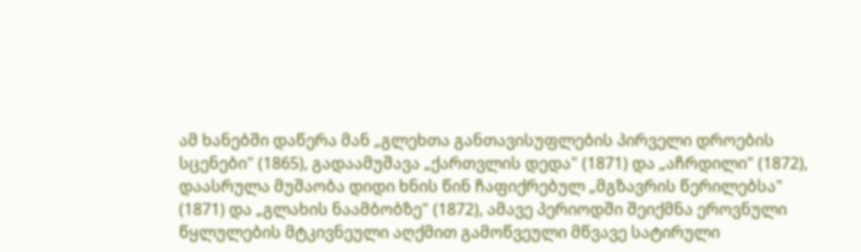ამ ხანებში დაწერა მან „გლეხთა განთავისუფლების პირველი დროების სცენები" (1865), გადაამუშავა „ქართვლის დედა" (1871) და „აჩრდილი" (1872), დაასრულა მუშაობა დიდი ხნის წინ ჩაფიქრებულ „მგზავრის წერილებსა" (1871) და „გლახის ნაამბობზე" (1872), ამავე პერიოდში შეიქმნა ეროვნული წყლულების მტკივნეული აღქმით გამოწვეული მწვავე სატირული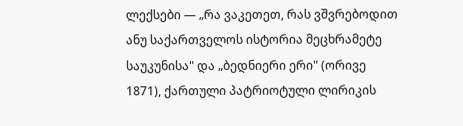ლექსები — „რა ვაკეთეთ, რას ვშვრებოდით ანუ საქართველოს ისტორია მეცხრამეტე საუკუნისა" და „ბედნიერი ერი" (ორივე 1871), ქართული პატრიოტული ლირიკის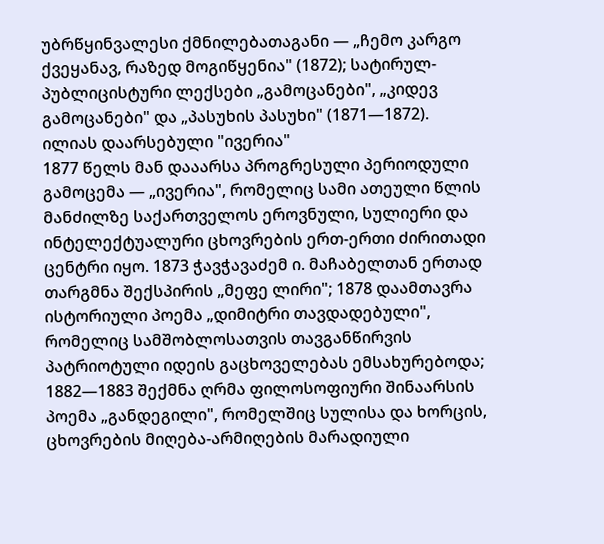უბრწყინვალესი ქმნილებათაგანი — „ჩემო კარგო ქვეყანავ, რაზედ მოგიწყენია" (1872); სატირულ-პუბლიცისტური ლექსები „გამოცანები", „კიდევ გამოცანები" და „პასუხის პასუხი" (1871—1872).
ილიას დაარსებული "ივერია"
1877 წელს მან დააარსა პროგრესული პერიოდული გამოცემა — „ივერია", რომელიც სამი ათეული წლის მანძილზე საქართველოს ეროვნული, სულიერი და ინტელექტუალური ცხოვრების ერთ-ერთი ძირითადი ცენტრი იყო. 1873 ჭავჭავაძემ ი. მაჩაბელთან ერთად თარგმნა შექსპირის „მეფე ლირი"; 1878 დაამთავრა ისტორიული პოემა „დიმიტრი თავდადებული", რომელიც სამშობლოსათვის თავგანწირვის პატრიოტული იდეის გაცხოველებას ემსახურებოდა; 1882—1883 შექმნა ღრმა ფილოსოფიური შინაარსის პოემა „განდეგილი", რომელშიც სულისა და ხორცის, ცხოვრების მიღება-არმიღების მარადიული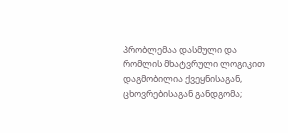პრობლემაა დასმული და რომლის მხატვრული ლოგიკით დაგმობილია ქვეყნისაგან, ცხოვრებისაგან განდგომა;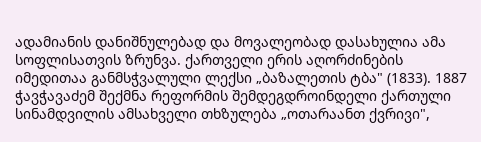ადამიანის დანიშნულებად და მოვალეობად დასახულია ამა სოფლისათვის ზრუნვა. ქართველი ერის აღორძინების იმედითაა განმსჭვალული ლექსი „ბაზალეთის ტბა" (1833). 1887 ჭავჭავაძემ შექმნა რეფორმის შემდეგდროინდელი ქართული სინამდვილის ამსახველი თხზულება „ოთარაანთ ქვრივი",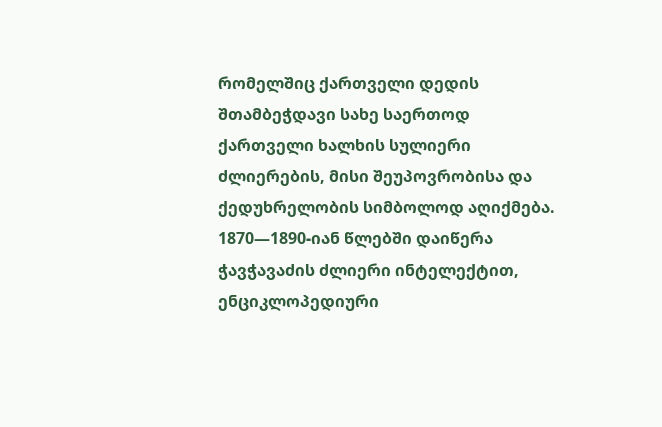რომელშიც ქართველი დედის შთამბეჭდავი სახე საერთოდ ქართველი ხალხის სულიერი ძლიერების, მისი შეუპოვრობისა და ქედუხრელობის სიმბოლოდ აღიქმება.
1870—1890-იან წლებში დაიწერა ჭავჭავაძის ძლიერი ინტელექტით, ენციკლოპედიური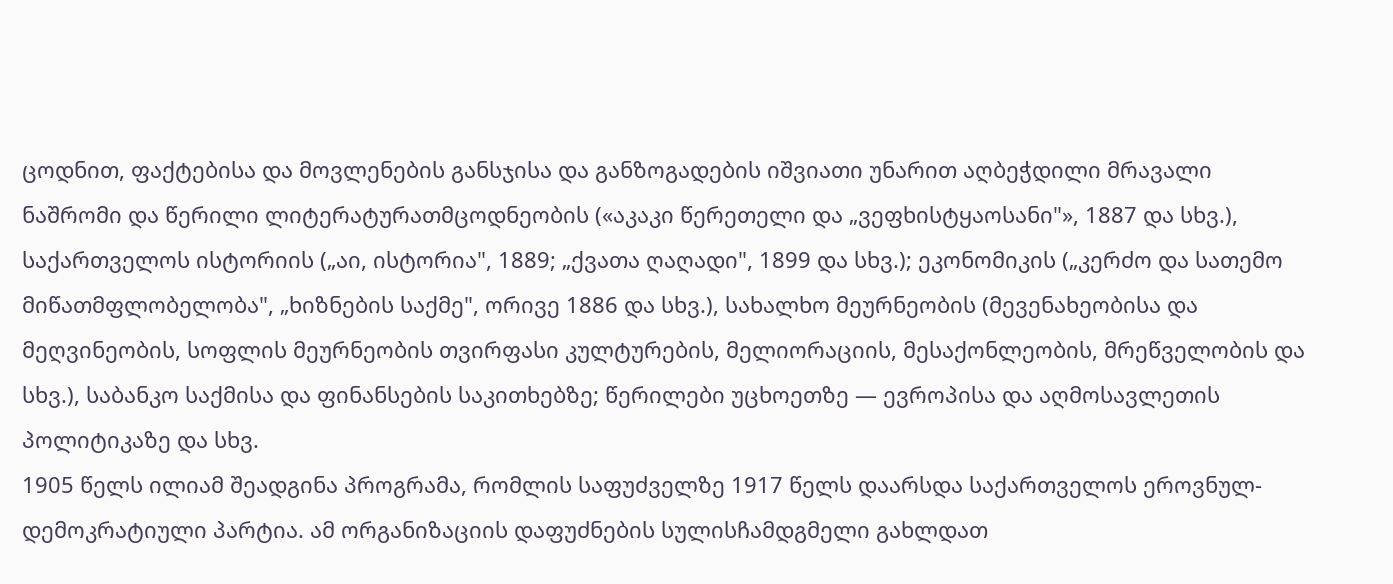ცოდნით, ფაქტებისა და მოვლენების განსჯისა და განზოგადების იშვიათი უნარით აღბეჭდილი მრავალი ნაშრომი და წერილი ლიტერატურათმცოდნეობის («აკაკი წერეთელი და „ვეფხისტყაოსანი"», 1887 და სხვ.), საქართველოს ისტორიის („აი, ისტორია", 1889; „ქვათა ღაღადი", 1899 და სხვ.); ეკონომიკის („კერძო და სათემო მიწათმფლობელობა", „ხიზნების საქმე", ორივე 1886 და სხვ.), სახალხო მეურნეობის (მევენახეობისა და მეღვინეობის, სოფლის მეურნეობის თვირფასი კულტურების, მელიორაციის, მესაქონლეობის, მრეწველობის და სხვ.), საბანკო საქმისა და ფინანსების საკითხებზე; წერილები უცხოეთზე — ევროპისა და აღმოსავლეთის პოლიტიკაზე და სხვ.
1905 წელს ილიამ შეადგინა პროგრამა, რომლის საფუძველზე 1917 წელს დაარსდა საქართველოს ეროვნულ-დემოკრატიული პარტია. ამ ორგანიზაციის დაფუძნების სულისჩამდგმელი გახლდათ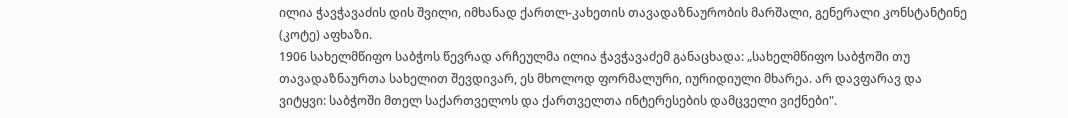ილია ჭავჭავაძის დის შვილი, იმხანად ქართლ-კახეთის თავადაზნაურობის მარშალი, გენერალი კონსტანტინე (კოტე) აფხაზი.
1906 სახელმწიფო საბჭოს წევრად არჩეულმა ილია ჭავჭავაძემ განაცხადა: „სახელმწიფო საბჭოში თუ თავადაზნაურთა სახელით შევდივარ, ეს მხოლოდ ფორმალური, იურიდიული მხარეა. არ დავფარავ და ვიტყვი: საბჭოში მთელ საქართველოს და ქართველთა ინტერესების დამცველი ვიქნები".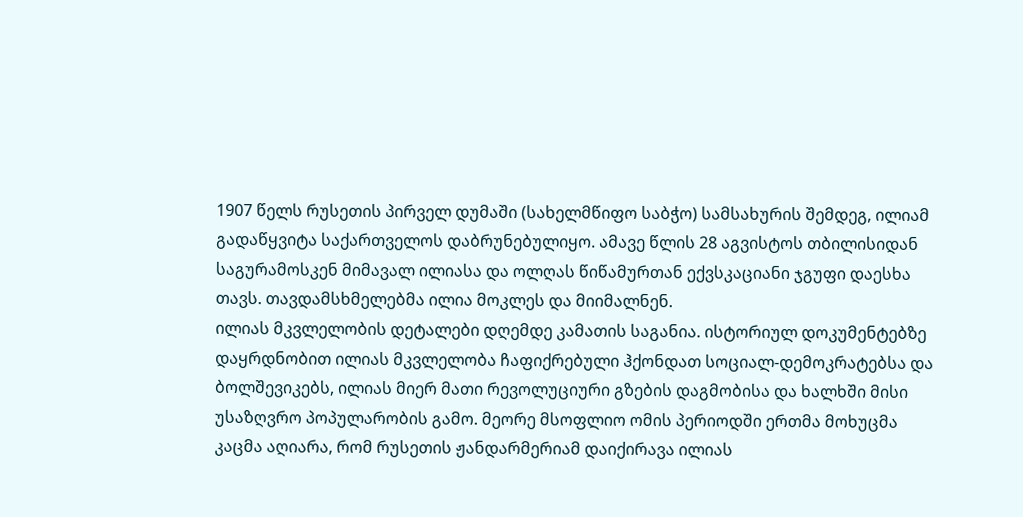1907 წელს რუსეთის პირველ დუმაში (სახელმწიფო საბჭო) სამსახურის შემდეგ, ილიამ გადაწყვიტა საქართველოს დაბრუნებულიყო. ამავე წლის 28 აგვისტოს თბილისიდან საგურამოსკენ მიმავალ ილიასა და ოლღას წიწამურთან ექვსკაციანი ჯგუფი დაესხა თავს. თავდამსხმელებმა ილია მოკლეს და მიიმალნენ.
ილიას მკვლელობის დეტალები დღემდე კამათის საგანია. ისტორიულ დოკუმენტებზე დაყრდნობით ილიას მკვლელობა ჩაფიქრებული ჰქონდათ სოციალ-დემოკრატებსა და ბოლშევიკებს, ილიას მიერ მათი რევოლუციური გზების დაგმობისა და ხალხში მისი უსაზღვრო პოპულარობის გამო. მეორე მსოფლიო ომის პერიოდში ერთმა მოხუცმა კაცმა აღიარა, რომ რუსეთის ჟანდარმერიამ დაიქირავა ილიას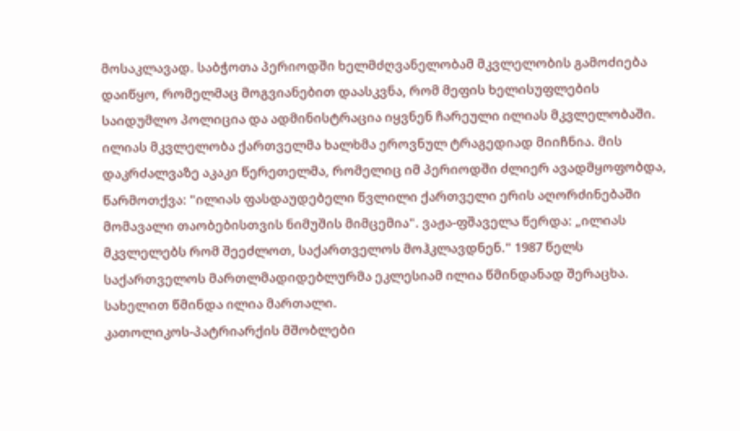მოსაკლავად. საბჭოთა პერიოდში ხელმძღვანელობამ მკვლელობის გამოძიება დაიწყო, რომელმაც მოგვიანებით დაასკვნა, რომ მეფის ხელისუფლების საიდუმლო პოლიცია და ადმინისტრაცია იყვნენ ჩარეული ილიას მკვლელობაში.
ილიას მკვლელობა ქართველმა ხალხმა ეროვნულ ტრაგედიად მიიჩნია. მის დაკრძალვაზე აკაკი წერეთელმა, რომელიც იმ პერიოდში ძლიერ ავადმყოფობდა, წარმოთქვა: "ილიას ფასდაუდებელი წვლილი ქართველი ერის აღორძინებაში მომავალი თაობებისთვის ნიმუშის მიმცემია". ვაჟა-ფშაველა წერდა: „ილიას მკვლელებს რომ შეეძლოთ, საქართველოს მოჰკლავდნენ." 1987 წელს საქართველოს მართლმადიდებლურმა ეკლესიამ ილია წმინდანად შერაცხა. სახელით წმინდა ილია მართალი.
კათოლიკოს-პატრიარქის მშობლები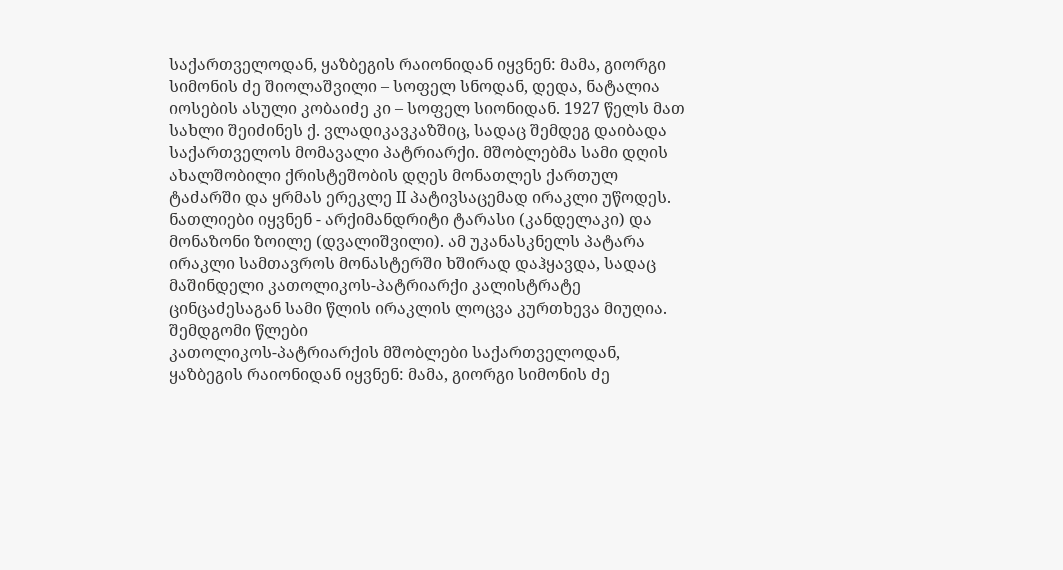საქართველოდან, ყაზბეგის რაიონიდან იყვნენ: მამა, გიორგი სიმონის ძე შიოლაშვილი – სოფელ სნოდან, დედა, ნატალია იოსების ასული კობაიძე კი – სოფელ სიონიდან. 1927 წელს მათ სახლი შეიძინეს ქ. ვლადიკავკაზშიც, სადაც შემდეგ დაიბადა საქართველოს მომავალი პატრიარქი. მშობლებმა სამი დღის ახალშობილი ქრისტეშობის დღეს მონათლეს ქართულ ტაძარში და ყრმას ერეკლე II პატივსაცემად ირაკლი უწოდეს. ნათლიები იყვნენ - არქიმანდრიტი ტარასი (კანდელაკი) და მონაზონი ზოილე (დვალიშვილი). ამ უკანასკნელს პატარა ირაკლი სამთავროს მონასტერში ხშირად დაჰყავდა, სადაც მაშინდელი კათოლიკოს-პატრიარქი კალისტრატე ცინცაძესაგან სამი წლის ირაკლის ლოცვა კურთხევა მიუღია.
შემდგომი წლები
კათოლიკოს-პატრიარქის მშობლები საქართველოდან, ყაზბეგის რაიონიდან იყვნენ: მამა, გიორგი სიმონის ძე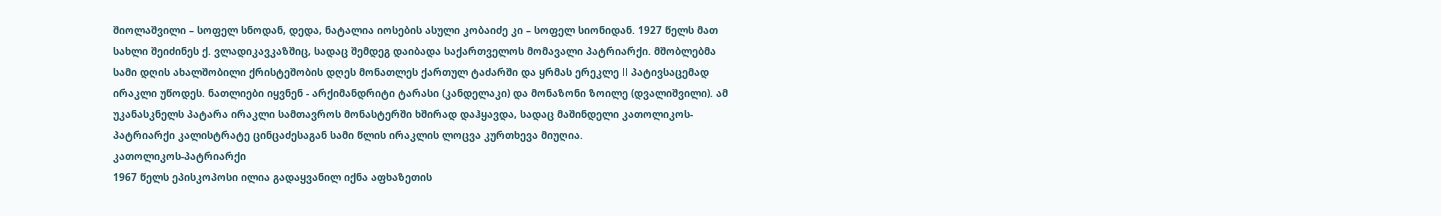შიოლაშვილი – სოფელ სნოდან, დედა, ნატალია იოსების ასული კობაიძე კი – სოფელ სიონიდან. 1927 წელს მათ სახლი შეიძინეს ქ. ვლადიკავკაზშიც, სადაც შემდეგ დაიბადა საქართველოს მომავალი პატრიარქი. მშობლებმა სამი დღის ახალშობილი ქრისტეშობის დღეს მონათლეს ქართულ ტაძარში და ყრმას ერეკლე II პატივსაცემად ირაკლი უწოდეს. ნათლიები იყვნენ - არქიმანდრიტი ტარასი (კანდელაკი) და მონაზონი ზოილე (დვალიშვილი). ამ უკანასკნელს პატარა ირაკლი სამთავროს მონასტერში ხშირად დაჰყავდა, სადაც მაშინდელი კათოლიკოს-პატრიარქი კალისტრატე ცინცაძესაგან სამი წლის ირაკლის ლოცვა კურთხევა მიუღია.
კათოლიკოს-პატრიარქი
1967 წელს ეპისკოპოსი ილია გადაყვანილ იქნა აფხაზეთის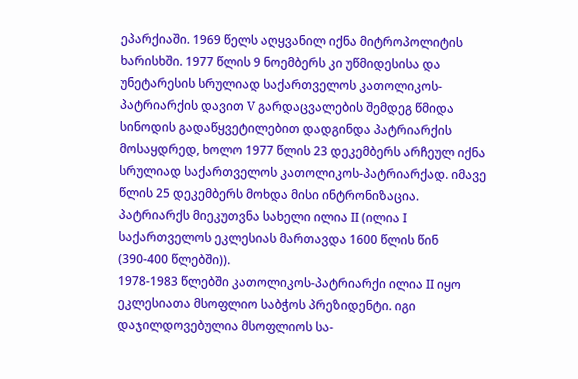ეპარქიაში. 1969 წელს აღყვანილ იქნა მიტროპოლიტის ხარისხში. 1977 წლის 9 ნოემბერს კი უწმიდესისა და უნეტარესის სრულიად საქართველოს კათოლიკოს-პატრიარქის დავით V გარდაცვალების შემდეგ წმიდა სინოდის გადაწყვეტილებით დადგინდა პატრიარქის მოსაყდრედ, ხოლო 1977 წლის 23 დეკემბერს არჩეულ იქნა სრულიად საქართველოს კათოლიკოს-პატრიარქად. იმავე წლის 25 დეკემბერს მოხდა მისი ინტრონიზაცია. პატრიარქს მიეკუთვნა სახელი ილია II (ილია I საქართველოს ეკლესიას მართავდა 1600 წლის წინ (390-400 წლებში)).
1978-1983 წლებში კათოლიკოს-პატრიარქი ილია II იყო ეკლესიათა მსოფლიო საბჭოს პრეზიდენტი. იგი დაჯილდოვებულია მსოფლიოს სა-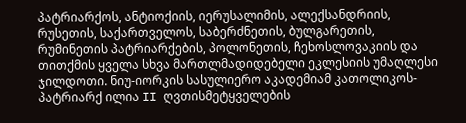პატრიარქოს, ანტიოქიის, იერუსალიმის, ალექსანდრიის, რუსეთის, საქართველოს, საბერძნეთის, ბულგარეთის, რუმინეთის პატრიარქების, პოლონეთის, ჩეხოსლოვაკიის და თითქმის ყველა სხვა მართლმადიდებელი ეკლესიის უმაღლესი ჯილდოთი. ნიუ-იორკის სასულიერო აკადემიამ კათოლიკოს-პატრიარქ ილია II ღვთისმეტყველების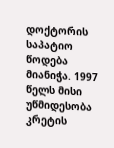დოქტორის საპატიო წოდება მიანიჭა. 1997 წელს მისი უწმიდესობა კრეტის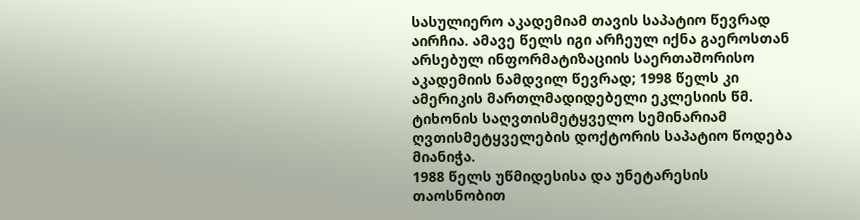სასულიერო აკადემიამ თავის საპატიო წევრად აირჩია. ამავე წელს იგი არჩეულ იქნა გაეროსთან არსებულ ინფორმატიზაციის საერთაშორისო აკადემიის ნამდვილ წევრად; 1998 წელს კი ამერიკის მართლმადიდებელი ეკლესიის წმ. ტიხონის საღვთისმეტყველო სემინარიამ ღვთისმეტყველების დოქტორის საპატიო წოდება მიანიჭა.
1988 წელს უწმიდესისა და უნეტარესის თაოსნობით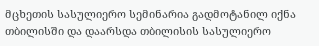მცხეთის სასულიერო სემინარია გადმოტანილ იქნა თბილისში და დაარსდა თბილისის სასულიერო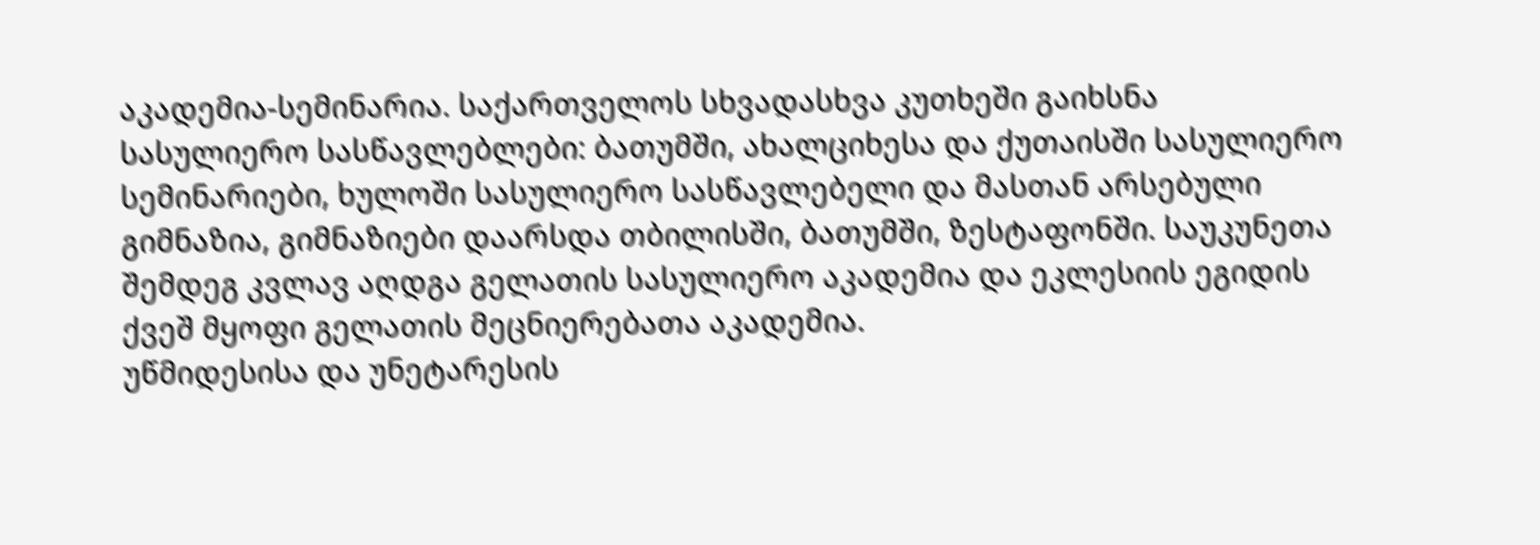აკადემია-სემინარია. საქართველოს სხვადასხვა კუთხეში გაიხსნა სასულიერო სასწავლებლები: ბათუმში, ახალციხესა და ქუთაისში სასულიერო სემინარიები, ხულოში სასულიერო სასწავლებელი და მასთან არსებული გიმნაზია, გიმნაზიები დაარსდა თბილისში, ბათუმში, ზესტაფონში. საუკუნეთა შემდეგ კვლავ აღდგა გელათის სასულიერო აკადემია და ეკლესიის ეგიდის ქვეშ მყოფი გელათის მეცნიერებათა აკადემია.
უწმიდესისა და უნეტარესის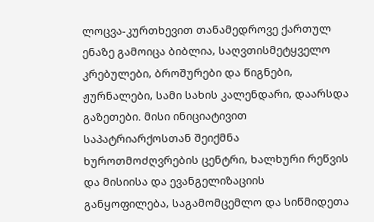ლოცვა-კურთხევით თანამედროვე ქართულ ენაზე გამოიცა ბიბლია, საღვთისმეტყველო კრებულები, ბროშურები და წიგნები, ჟურნალები, სამი სახის კალენდარი, დაარსდა გაზეთები. მისი ინიციატივით საპატრიარქოსთან შეიქმნა ხუროთმოძღვრების ცენტრი, ხალხური რეწვის და მისიისა და ევანგელიზაციის განყოფილება, საგამომცემლო და სიწმიდეთა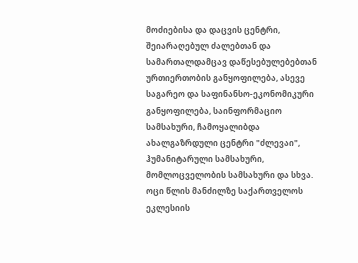მოძიებისა და დაცვის ცენტრი, შეიარაღებულ ძალებთან და სამართალდამცავ დაწესებულებებთან ურთიერთობის განყოფილება, ასევე საგარეო და საფინანსო-ეკონომიკური განყოფილება, საინფორმაციო სამსახური, ჩამოყალიბდა ახალგაზრდული ცენტრი "ძლევაი", ჰუმანიტარული სამსახური, მომლოცველობის სამსახური და სხვა.
ოცი წლის მანძილზე საქართველოს ეკლესიის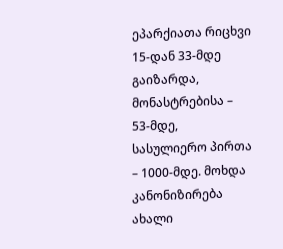ეპარქიათა რიცხვი 15-დან 33-მდე გაიზარდა, მონასტრებისა – 53-მდე, სასულიერო პირთა – 1000-მდე. მოხდა კანონიზირება ახალი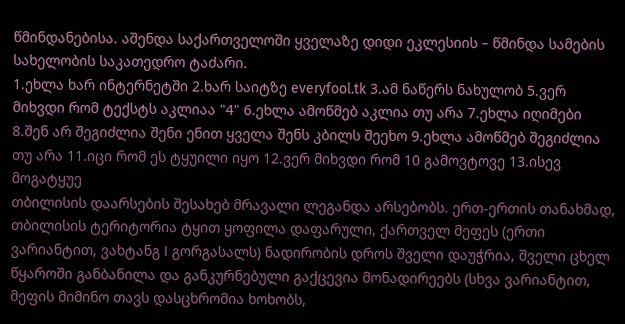წმინდანებისა. აშენდა საქართველოში ყველაზე დიდი ეკლესიის – წმინდა სამების სახელობის საკათედრო ტაძარი.
1.ეხლა ხარ ინტერნეტში 2.ხარ საიტზე everyfool.tk 3.ამ ნაწერს ნახულობ 5.ვერ მიხვდი რომ ტექსტს აკლიაა "4" 6.ეხლა ამოწმებ აკლია თუ არა 7.ეხლა იღიმები 8.შენ არ შეგიძლია შენი ენით ყველა შენს კბილს შეეხო 9.ეხლა ამოწმებ შეგიძლია თუ არა 11.იცი რომ ეს ტყუილი იყო 12.ვერ მიხვდი რომ 10 გამოვტოვე 13.ისევ მოგატყუე
თბილისის დაარსების შესახებ მრავალი ლეგანდა არსებობს. ერთ-ერთის თანახმად, თბილისის ტერიტორია ტყით ყოფილა დაფარული, ქართველ მეფეს (ერთი ვარიანტით, ვახტანგ I გორგასალს) ნადირობის დროს შველი დაუჭრია, შველი ცხელ წყაროში განბანილა და განკურნებული გაქცევია მონადირეებს (სხვა ვარიანტით, მეფის მიმინო თავს დასცხრომია ხოხობს,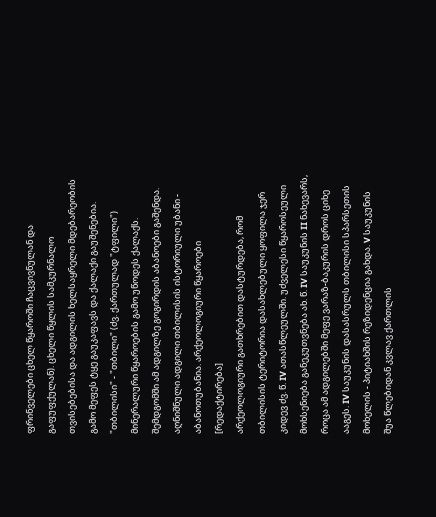ფრინველები ცხელ წყაროში ჩაცვივნულან და გაფუფქულან). ცხელი წყლის სამკურნალო თვისებებისა და ადგილის ხელსაყრელი მდებარეობის გამო მეფეს ტყე გაუკაფავს და ქალაქი გაუშენებია.
"თბილისი" - "თბილი" (ძვ. ქართულად "ტფილი") მინერალური წყაროების გამო უწოდეს ქალაქს. შემდგომში ამ ადგილზე გოგირდის აბანოები გაშენდა. აღნიშნული ადგილი თბილისის ისტორიული უბანი - აბანოთუბანია. არქეოლოგიური წყაროები [რედაქტირება]
არქეოლოგიური გათხრებით დასტურდება, რომ თბილისის ტერიტორია დასახლებული ყოფილა ჯერ კიდევ ძვ. წ. IV ათასწლეულში. უძველესი წყაროსეული მოხსენიება განეკუთვნება ახ. წ. IV საუკუნის II ნახევარს, როცა ამ ადგილებში მეფე ვარაზ-ბაკურის დროს ციხე ააგეს. IV საუკუნის დასასრულს თბილისი სპარსეთის მოხელის - პიტიახშის რეზიდენცია გახდა. V საუკუნის შუა წლებიდან კვლავ ქართლის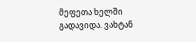მეფეთა ხელში გადავიდა. ვახტან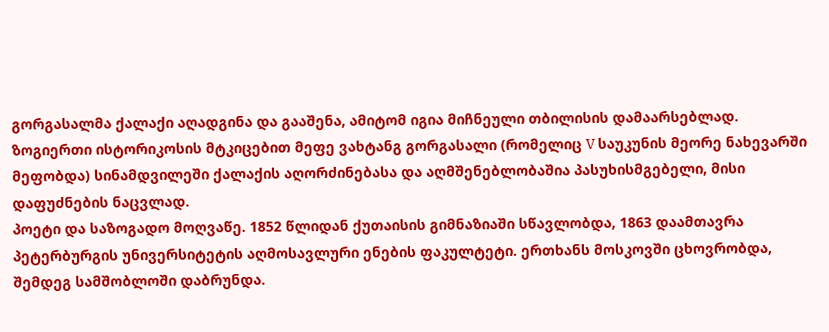გორგასალმა ქალაქი აღადგინა და გააშენა, ამიტომ იგია მიჩნეული თბილისის დამაარსებლად.
ზოგიერთი ისტორიკოსის მტკიცებით მეფე ვახტანგ გორგასალი (რომელიც V საუკუნის მეორე ნახევარში მეფობდა) სინამდვილეში ქალაქის აღორძინებასა და აღმშენებლობაშია პასუხისმგებელი, მისი დაფუძნების ნაცვლად.
პოეტი და საზოგადო მოღვაწე. 1852 წლიდან ქუთაისის გიმნაზიაში სწავლობდა, 1863 დაამთავრა პეტერბურგის უნივერსიტეტის აღმოსავლური ენების ფაკულტეტი. ერთხანს მოსკოვში ცხოვრობდა, შემდეგ სამშობლოში დაბრუნდა.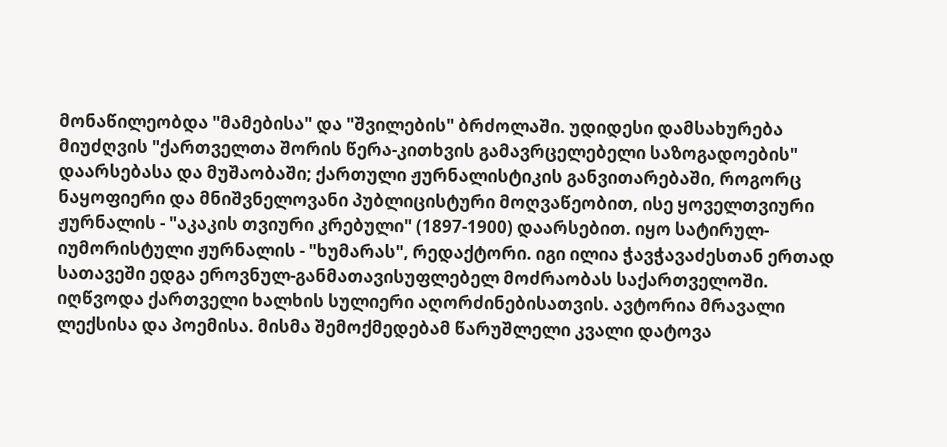მონაწილეობდა "მამებისა" და "შვილების" ბრძოლაში. უდიდესი დამსახურება მიუძღვის "ქართველთა შორის წერა-კითხვის გამავრცელებელი საზოგადოების" დაარსებასა და მუშაობაში; ქართული ჟურნალისტიკის განვითარებაში, როგორც ნაყოფიერი და მნიშვნელოვანი პუბლიცისტური მოღვაწეობით, ისე ყოველთვიური ჟურნალის - "აკაკის თვიური კრებული" (1897-1900) დაარსებით. იყო სატირულ-იუმორისტული ჟურნალის - "ხუმარას", რედაქტორი. იგი ილია ჭავჭავაძესთან ერთად სათავეში ედგა ეროვნულ-განმათავისუფლებელ მოძრაობას საქართველოში. იღწვოდა ქართველი ხალხის სულიერი აღორძინებისათვის. ავტორია მრავალი ლექსისა და პოემისა. მისმა შემოქმედებამ წარუშლელი კვალი დატოვა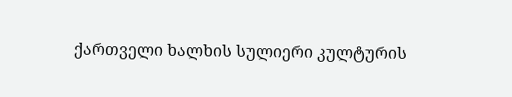ქართველი ხალხის სულიერი კულტურის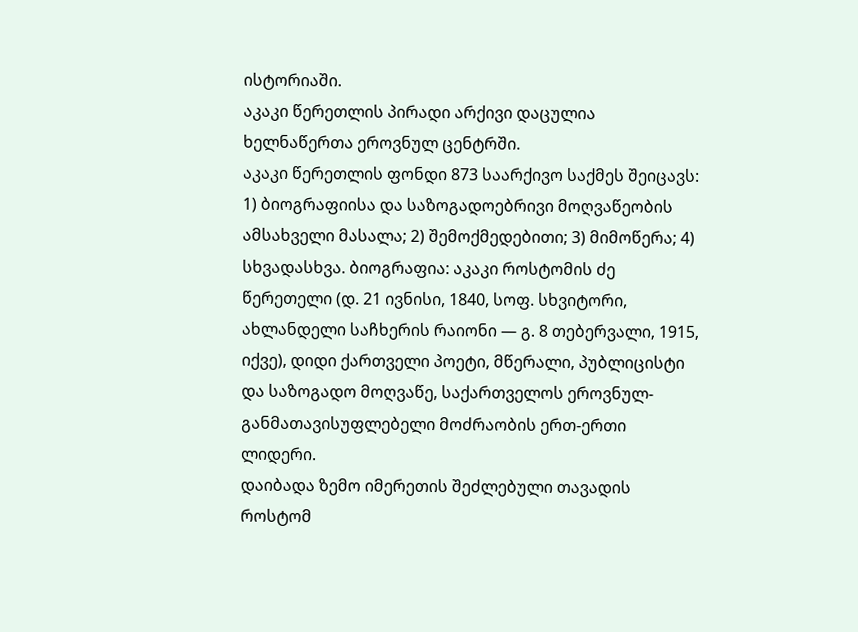ისტორიაში.
აკაკი წერეთლის პირადი არქივი დაცულია ხელნაწერთა ეროვნულ ცენტრში.
აკაკი წერეთლის ფონდი 873 საარქივო საქმეს შეიცავს: 1) ბიოგრაფიისა და საზოგადოებრივი მოღვაწეობის ამსახველი მასალა; 2) შემოქმედებითი; 3) მიმოწერა; 4) სხვადასხვა. ბიოგრაფია: აკაკი როსტომის ძე წერეთელი (დ. 21 ივნისი, 1840, სოფ. სხვიტორი, ახლანდელი საჩხერის რაიონი ― გ. 8 თებერვალი, 1915, იქვე), დიდი ქართველი პოეტი, მწერალი, პუბლიცისტი და საზოგადო მოღვაწე, საქართველოს ეროვნულ-განმათავისუფლებელი მოძრაობის ერთ-ერთი ლიდერი.
დაიბადა ზემო იმერეთის შეძლებული თავადის როსტომ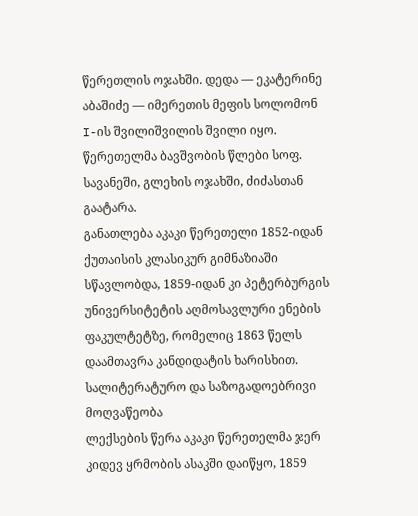წერეთლის ოჯახში. დედა ― ეკატერინე აბაშიძე ― იმერეთის მეფის სოლომონ I-ის შვილიშვილის შვილი იყო. წერეთელმა ბავშვობის წლები სოფ. სავანეში, გლეხის ოჯახში, ძიძასთან გაატარა.
განათლება აკაკი წერეთელი 1852-იდან ქუთაისის კლასიკურ გიმნაზიაში სწავლობდა, 1859-იდან კი პეტერბურგის უნივერსიტეტის აღმოსავლური ენების ფაკულტეტზე, რომელიც 1863 წელს დაამთავრა კანდიდატის ხარისხით. სალიტერატურო და საზოგადოებრივი მოღვაწეობა
ლექსების წერა აკაკი წერეთელმა ჯერ კიდევ ყრმობის ასაკში დაიწყო, 1859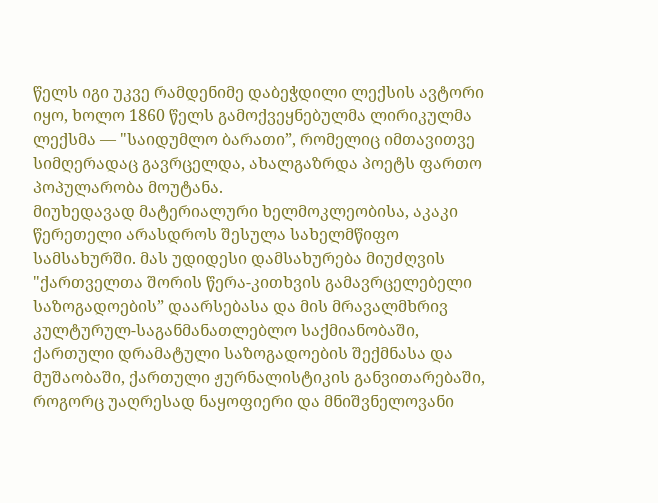წელს იგი უკვე რამდენიმე დაბეჭდილი ლექსის ავტორი იყო, ხოლო 1860 წელს გამოქვეყნებულმა ლირიკულმა ლექსმა ― "საიდუმლო ბარათი”, რომელიც იმთავითვე სიმღერადაც გავრცელდა, ახალგაზრდა პოეტს ფართო პოპულარობა მოუტანა.
მიუხედავად მატერიალური ხელმოკლეობისა, აკაკი წერეთელი არასდროს შესულა სახელმწიფო სამსახურში. მას უდიდესი დამსახურება მიუძღვის "ქართველთა შორის წერა-კითხვის გამავრცელებელი საზოგადოების” დაარსებასა და მის მრავალმხრივ კულტურულ-საგანმანათლებლო საქმიანობაში, ქართული დრამატული საზოგადოების შექმნასა და მუშაობაში, ქართული ჟურნალისტიკის განვითარებაში, როგორც უაღრესად ნაყოფიერი და მნიშვნელოვანი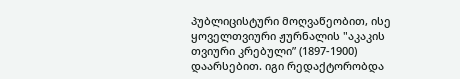პუბლიცისტური მოღვაწეობით, ისე ყოველთვიური ჟურნალის "აკაკის თვიური კრებული” (1897-1900) დაარსებით. იგი რედაქტორობდა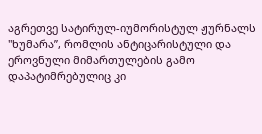აგრეთვე სატირულ-იუმორისტულ ჟურნალს "ხუმარა”, რომლის ანტიცარისტული და ეროვნული მიმართულების გამო დაპატიმრებულიც კი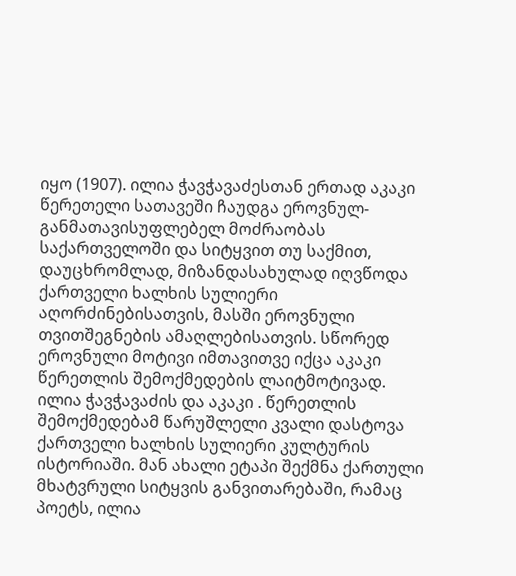იყო (1907). ილია ჭავჭავაძესთან ერთად აკაკი წერეთელი სათავეში ჩაუდგა ეროვნულ-განმათავისუფლებელ მოძრაობას საქართველოში და სიტყვით თუ საქმით, დაუცხრომლად, მიზანდასახულად იღვწოდა ქართველი ხალხის სულიერი აღორძინებისათვის, მასში ეროვნული თვითშეგნების ამაღლებისათვის. სწორედ ეროვნული მოტივი იმთავითვე იქცა აკაკი წერეთლის შემოქმედების ლაიტმოტივად.
ილია ჭავჭავაძის და აკაკი . წერეთლის შემოქმედებამ წარუშლელი კვალი დასტოვა ქართველი ხალხის სულიერი კულტურის ისტორიაში. მან ახალი ეტაპი შექმნა ქართული მხატვრული სიტყვის განვითარებაში, რამაც პოეტს, ილია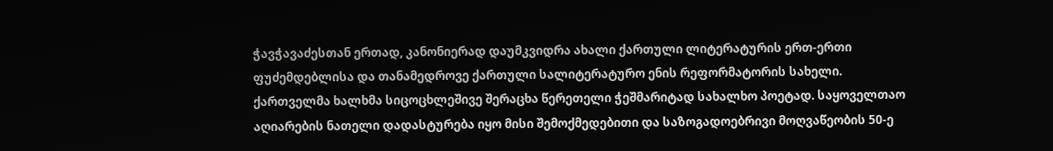ჭავჭავაძესთან ერთად, კანონიერად დაუმკვიდრა ახალი ქართული ლიტერატურის ერთ-ერთი ფუძემდებლისა და თანამედროვე ქართული სალიტერატურო ენის რეფორმატორის სახელი.
ქართველმა ხალხმა სიცოცხლეშივე შერაცხა წერეთელი ჭეშმარიტად სახალხო პოეტად. საყოველთაო აღიარების ნათელი დადასტურება იყო მისი შემოქმედებითი და საზოგადოებრივი მოღვაწეობის 50-ე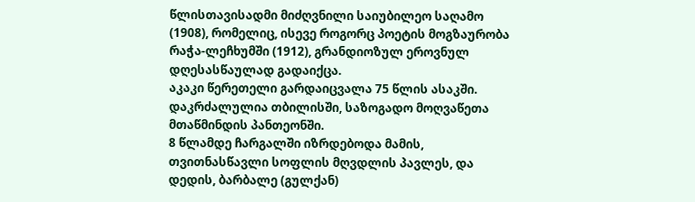წლისთავისადმი მიძღვნილი საიუბილეო საღამო (1908), რომელიც, ისევე როგორც პოეტის მოგზაურობა რაჭა-ლეჩხუმში (1912), გრანდიოზულ ეროვნულ დღესასწაულად გადაიქცა.
აკაკი წერეთელი გარდაიცვალა 75 წლის ასაკში. დაკრძალულია თბილისში, საზოგადო მოღვაწეთა მთაწმინდის პანთეონში.
8 წლამდე ჩარგალში იზრდებოდა მამის, თვითნასწავლი სოფლის მღვდლის პავლეს, და დედის, ბარბალე (გულქან)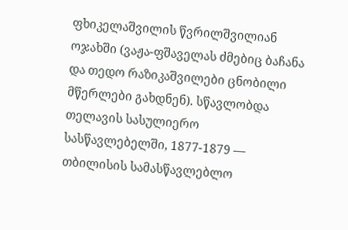ფხიკელაშვილის წვრილშვილიან ოჯახში (ვაჟა-ფშაველას ძმებიც ბაჩანა და თედო რაზიკაშვილები ცნობილი მწერლები გახდნენ). სწავლობდა თელავის სასულიერო სასწავლებელში, 1877-1879 — თბილისის სამასწავლებლო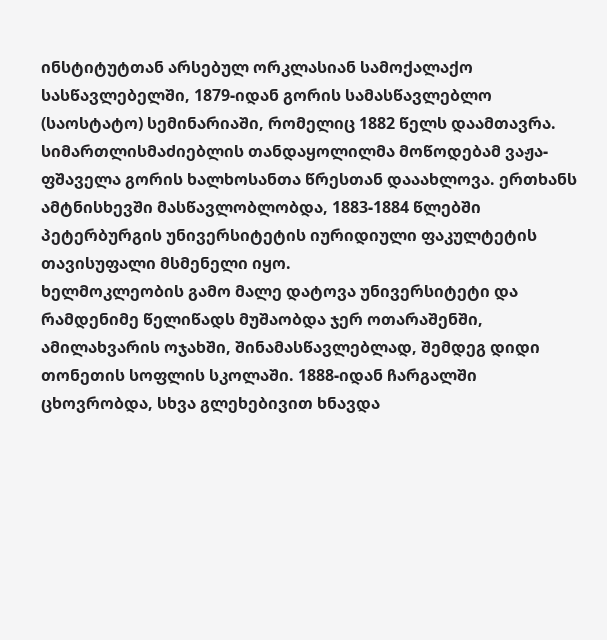ინსტიტუტთან არსებულ ორკლასიან სამოქალაქო სასწავლებელში, 1879-იდან გორის სამასწავლებლო (საოსტატო) სემინარიაში, რომელიც 1882 წელს დაამთავრა. სიმართლისმაძიებლის თანდაყოლილმა მოწოდებამ ვაჟა-ფშაველა გორის ხალხოსანთა წრესთან დააახლოვა. ერთხანს ამტნისხევში მასწავლობლობდა, 1883-1884 წლებში პეტერბურგის უნივერსიტეტის იურიდიული ფაკულტეტის თავისუფალი მსმენელი იყო.
ხელმოკლეობის გამო მალე დატოვა უნივერსიტეტი და რამდენიმე წელიწადს მუშაობდა ჯერ ოთარაშენში, ამილახვარის ოჯახში, შინამასწავლებლად, შემდეგ დიდი თონეთის სოფლის სკოლაში. 1888-იდან ჩარგალში ცხოვრობდა, სხვა გლეხებივით ხნავდა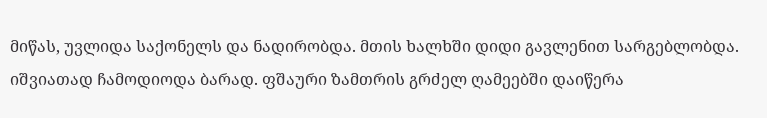მიწას, უვლიდა საქონელს და ნადირობდა. მთის ხალხში დიდი გავლენით სარგებლობდა. იშვიათად ჩამოდიოდა ბარად. ფშაური ზამთრის გრძელ ღამეებში დაიწერა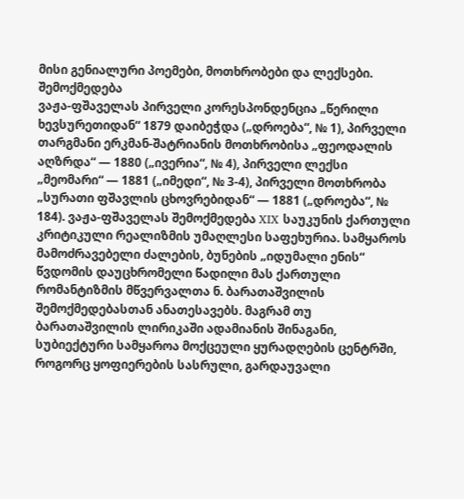მისი გენიალური პოემები, მოთხრობები და ლექსები.
შემოქმედება
ვაჟა-ფშაველას პირველი კორესპონდენცია „წერილი ხევსურეთიდან“ 1879 დაიბეჭდა („დროება“, № 1), პირველი თარგმანი ერკმან-შატრიანის მოთხრობისა „ფეოდალის აღზრდა“ — 1880 („ივერია“, № 4), პირველი ლექსი „მეომარი“ — 1881 („იმედი“, № 3-4), პირველი მოთხრობა „სურათი ფშავლის ცხოვრებიდან“ — 1881 („დროება“, № 184). ვაჟა-ფშაველას შემოქმედება XIX საუკუნის ქართული კრიტიკული რეალიზმის უმაღლესი საფეხურია. სამყაროს მამოძრავებელი ძალების, ბუნების „იდუმალი ენის“ წვდომის დაუცხრომელი წადილი მას ქართული რომანტიზმის მწვერვალთა ნ. ბარათაშვილის შემოქმედებასთან ანათესავებს. მაგრამ თუ ბარათაშვილის ლირიკაში ადამიანის შინაგანი, სუბიექტური სამყაროა მოქცეული ყურადღების ცენტრში, როგორც ყოფიერების სასრული, გარდაუვალი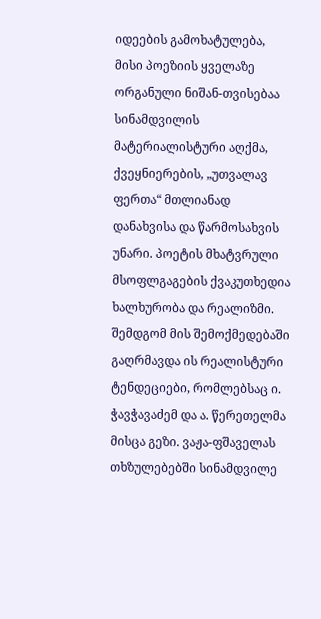იდეების გამოხატულება, მისი პოეზიის ყველაზე ორგანული ნიშან-თვისებაა სინამდვილის მატერიალისტური აღქმა, ქვეყნიერების, „უთვალავ ფერთა“ მთლიანად დანახვისა და წარმოსახვის უნარი. პოეტის მხატვრული მსოფლგაგების ქვაკუთხედია ხალხურობა და რეალიზმი. შემდგომ მის შემოქმედებაში გაღრმავდა ის რეალისტური ტენდეციები, რომლებსაც ი. ჭავჭავაძემ და ა. წერეთელმა მისცა გეზი. ვაჟა-ფშაველას თხზულებებში სინამდვილე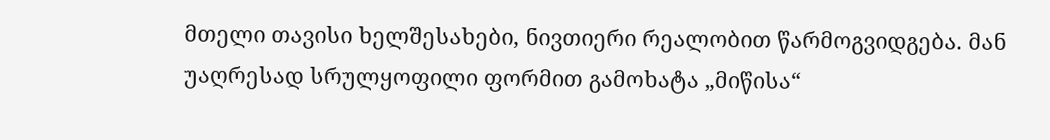მთელი თავისი ხელშესახები, ნივთიერი რეალობით წარმოგვიდგება. მან უაღრესად სრულყოფილი ფორმით გამოხატა „მიწისა“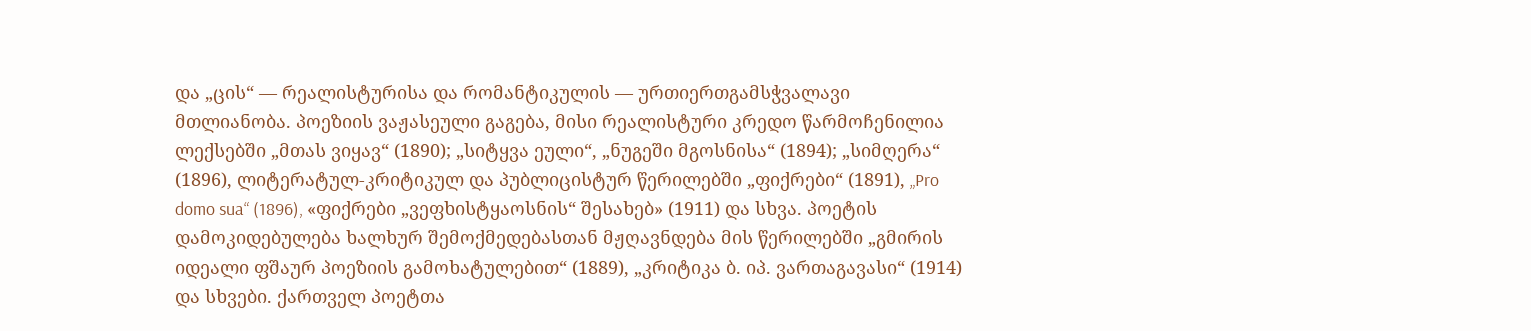და „ცის“ — რეალისტურისა და რომანტიკულის — ურთიერთგამსჭვალავი მთლიანობა. პოეზიის ვაჟასეული გაგება, მისი რეალისტური კრედო წარმოჩენილია ლექსებში „მთას ვიყავ“ (1890); „სიტყვა ეული“, „ნუგეში მგოსნისა“ (1894); „სიმღერა“ (1896), ლიტერატულ-კრიტიკულ და პუბლიცისტურ წერილებში „ფიქრები“ (1891), „Pro domo sua“ (1896), «ფიქრები „ვეფხისტყაოსნის“ შესახებ» (1911) და სხვა. პოეტის დამოკიდებულება ხალხურ შემოქმედებასთან მჟღავნდება მის წერილებში „გმირის იდეალი ფშაურ პოეზიის გამოხატულებით“ (1889), „კრიტიკა ბ. იპ. ვართაგავასი“ (1914) და სხვები. ქართველ პოეტთა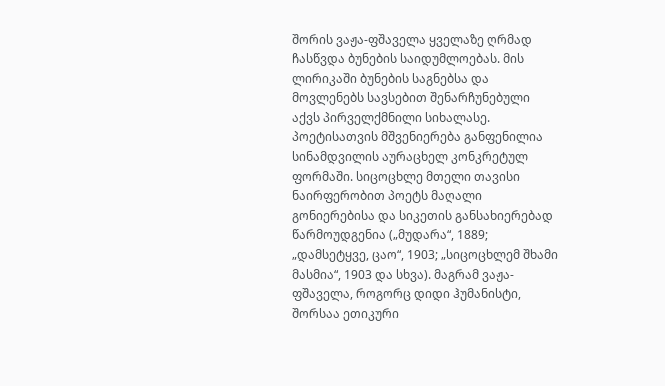შორის ვაჟა-ფშაველა ყველაზე ღრმად ჩასწვდა ბუნების საიდუმლოებას. მის ლირიკაში ბუნების საგნებსა და მოვლენებს სავსებით შენარჩუნებული აქვს პირველქმნილი სიხალასე. პოეტისათვის მშვენიერება განფენილია სინამდვილის აურაცხელ კონკრეტულ ფორმაში. სიცოცხლე მთელი თავისი ნაირფერობით პოეტს მაღალი გონიერებისა და სიკეთის განსახიერებად წარმოუდგენია („მუდარა“, 1889; „დამსეტყვე, ცაო“, 1903; „სიცოცხლემ შხამი მასმია“, 1903 და სხვა). მაგრამ ვაჟა-ფშაველა, როგორც დიდი ჰუმანისტი, შორსაა ეთიკური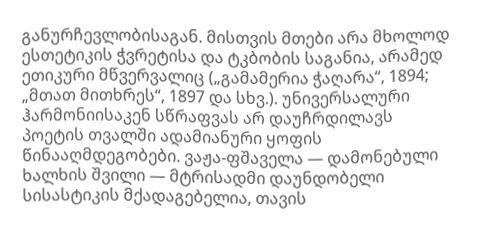განურჩევლობისაგან. მისთვის მთები არა მხოლოდ ესთეტიკის ჭვრეტისა და ტკბობის საგანია, არამედ ეთიკური მწვერვალიც („გამამერია ჭაღარა“, 1894; „მთათ მითხრეს“, 1897 და სხვ.). უნივერსალური ჰარმონიისაკენ სწრაფვას არ დაუჩრდილავს პოეტის თვალში ადამიანური ყოფის წინააღმდეგობები. ვაჟა-ფშაველა — დამონებული ხალხის შვილი — მტრისადმი დაუნდობელი სისასტიკის მქადაგებელია, თავის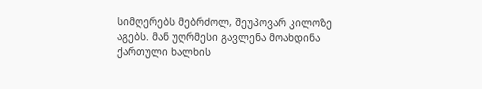სიმღერებს მებრძოლ, შეუპოვარ კილოზე აგებს. მან უღრმესი გავლენა მოახდინა ქართული ხალხის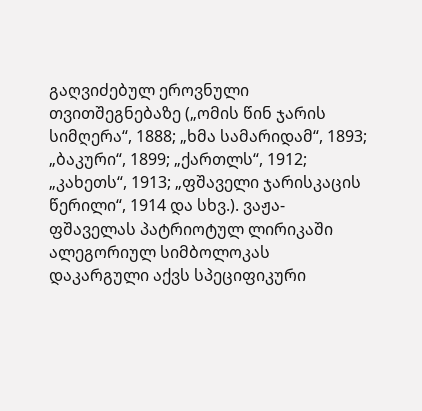გაღვიძებულ ეროვნული თვითშეგნებაზე („ომის წინ ჯარის სიმღერა“, 1888; „ხმა სამარიდამ“, 1893; „ბაკური“, 1899; „ქართლს“, 1912; „კახეთს“, 1913; „ფშაველი ჯარისკაცის წერილი“, 1914 და სხვ.). ვაჟა-ფშაველას პატრიოტულ ლირიკაში ალეგორიულ სიმბოლოკას დაკარგული აქვს სპეციფიკური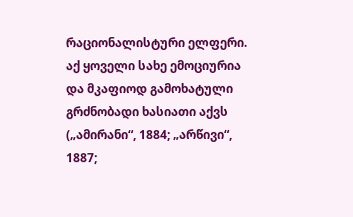რაციონალისტური ელფერი. აქ ყოველი სახე ემოციურია და მკაფიოდ გამოხატული გრძნობადი ხასიათი აქვს („ამირანი“, 1884; „არწივი“, 1887;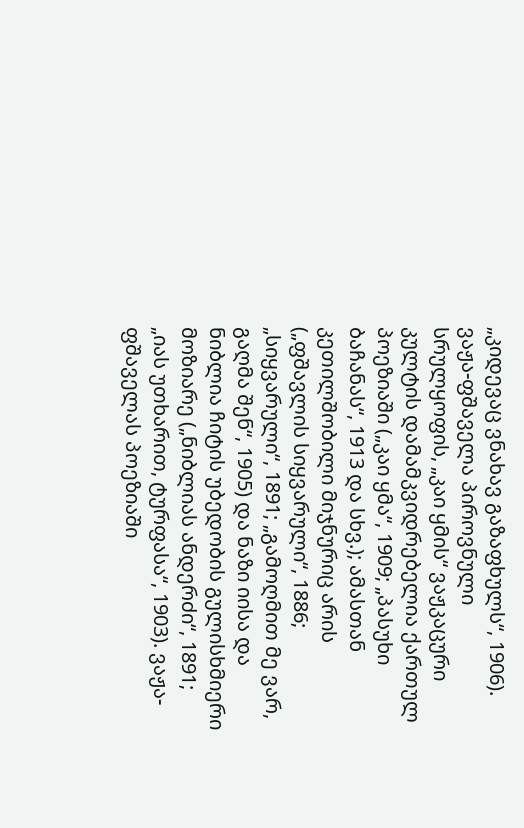„კიდევაც ვნახავ გაზაფხულს“, 1906). ვაჟა-ფშაველა პიროვნული სრულყოფის, „კაი ყმის“ ვაჟკაცური კულტის დამამკვიდრებელია ქართულ პოეზიაში („კაი ყმა“, 1909; „პასუხი ბაჩანას“, 1913 და სხვ.); ამასთან კეთილშობილი მიჯნურიც არის („ფშავლის სიყვარული“, 1886; „სიყვარული“, 1891; „გამოღმით მე ვარ, გაღმა შენ“, 1905) და ნაზი იისა და ნიბლია ჩიტის უბედობის გულისხმიერი მოზიარე („ნიბლიას ანდერძი“, 1891; „იას უთხარით, ტურფასა“, 1903). ვაჟა-ფშაველას პოეზიაში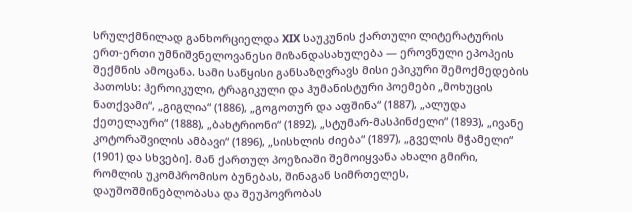სრულქმნილად განხორციელდა XIX საუკუნის ქართული ლიტერატურის ერთ-ერთი უმნიშვნელოვანესი მიზანდასახულება — ეროვნული ეპოპეის შექმნის ამოცანა. სამი საწყისი განსაზღვრავს მისი ეპიკური შემოქმედების პათოსს: ჰეროიკული, ტრაგიკული და ჰუმანისტური პოემები „მოხუცის ნათქვამი“, „გიგლია“ (1886), „გოგოთურ და აფშინა“ (1887), „ალუდა ქეთელაური“ (1888), „ბახტრიონი“ (1892), „სტუმარ-მასპინძელი“ (1893), „ივანე კოტორაშვილის ამბავი“ (1896), „სისხლის ძიება“ (1897), „გველის მჭამელი“ (1901) და სხვები]. მან ქართულ პოეზიაში შემოიყვანა ახალი გმირი, რომლის უკომპრომისო ბუნებას, შინაგან სიმრთელეს, დაუშოშმინებლობასა და შეუპოვრობას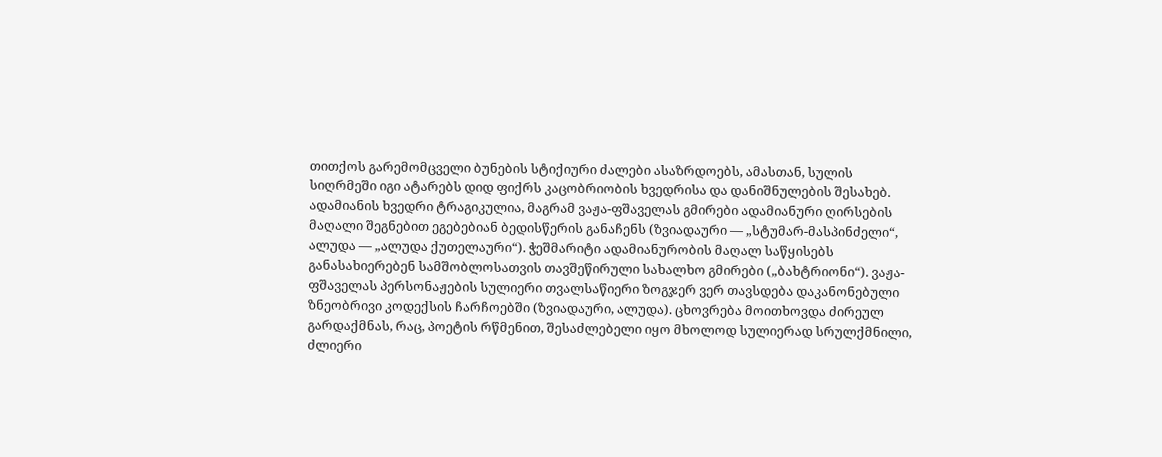თითქოს გარემომცველი ბუნების სტიქიური ძალები ასაზრდოებს, ამასთან, სულის სიღრმეში იგი ატარებს დიდ ფიქრს კაცობრიობის ხვედრისა და დანიშნულების შესახებ. ადამიანის ხვედრი ტრაგიკულია, მაგრამ ვაჟა-ფშაველას გმირები ადამიანური ღირსების მაღალი შეგნებით ეგებებიან ბედისწერის განაჩენს (ზვიადაური — „სტუმარ-მასპინძელი“, ალუდა — „ალუდა ქუთელაური“). ჭეშმარიტი ადამიანურობის მაღალ საწყისებს განასახიერებენ სამშობლოსათვის თავშეწირული სახალხო გმირები („ბახტრიონი“). ვაჟა-ფშაველას პერსონაჟების სულიერი თვალსაწიერი ზოგჯერ ვერ თავსდება დაკანონებული ზნეობრივი კოდექსის ჩარჩოებში (ზვიადაური, ალუდა). ცხოვრება მოითხოვდა ძირეულ გარდაქმნას, რაც, პოეტის რწმენით, შესაძლებელი იყო მხოლოდ სულიერად სრულქმნილი, ძლიერი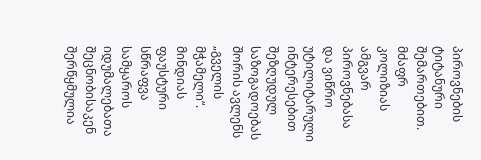პიროვნების ტიტანური შემართებით. მძაფრ კოლიზიას ამგვარ პიროვნებასა და ვიწრო უტილიტარული ინტერესებით შეზღუდულ საზოგადოებას შორის ავლენს „გველის მჭამელი“. მინდიას ფაუსტური სწრაფვა სამყაროს იდუმალებათა შეცნობისაკენ შერწყმულია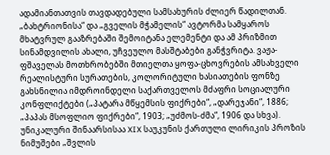ადამიანთათვის თავდადებული სამსახურის ძლიერ წადილთან. „ბახტრიონისა“ და „გველის მჭამელის“ ავტორმა სამყაროს მხატვრულ გააზრებაში შემოიტანა ელემენტი და ამ პრიზმით სინამდვილის ახალი, უჩვეულო მასშტაბები განჭვრიტა. ვაჟა-ფშაველას მოთხრობებში მთიელთა ყოფა-ცხოვრების ამსახველი რეალისტური სურათების, კოლორიტული ხასიათების ფონზე გახსნილია იმდროინდელი საქართველოს მძაფრი სოციალური კონფლიქტები („პატარა მწყემსის ფიქრები“, „დარეჯანი“, 1886; „პაპას მსოფლიო ფიქრები“, 1903; „უძმოს-ძმა“, 1906 და სხვა). უნიკალური შინაარსისაა XIX საუკუნის ქართული ლირიკის პროზის ნიმუშები „შვლის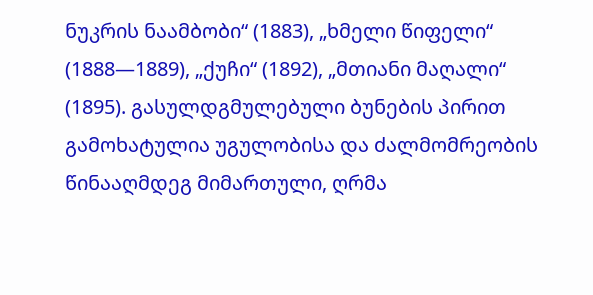ნუკრის ნაამბობი“ (1883), „ხმელი წიფელი“ (1888—1889), „ქუჩი“ (1892), „მთიანი მაღალი“ (1895). გასულდგმულებული ბუნების პირით გამოხატულია უგულობისა და ძალმომრეობის წინააღმდეგ მიმართული, ღრმა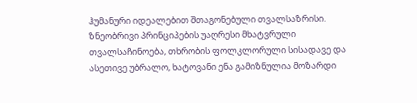ჰუმანური იდეალებით შთაგონებული თვალსაზრისი. ზნეობრივი პრინციპების უაღრესი მხატვრული თვალსაჩინოება, თხრობის ფოლკლორული სისადავე და ასეთივე უბრალო, ხატოვანი ენა გამიზნულია მოზარდი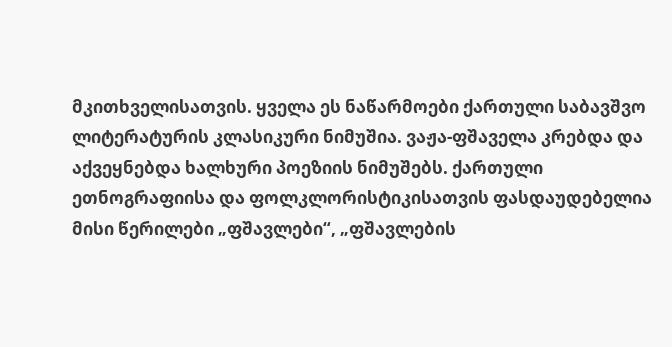მკითხველისათვის. ყველა ეს ნაწარმოები ქართული საბავშვო ლიტერატურის კლასიკური ნიმუშია. ვაჟა-ფშაველა კრებდა და აქვეყნებდა ხალხური პოეზიის ნიმუშებს. ქართული ეთნოგრაფიისა და ფოლკლორისტიკისათვის ფასდაუდებელია მისი წერილები „ფშავლები“, „ფშავლების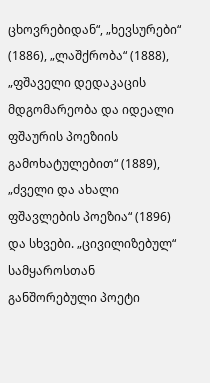ცხოვრებიდან“, „ხევსურები“ (1886), „ლაშქრობა“ (1888), „ფშაველი დედაკაცის მდგომარეობა და იდეალი ფშაურის პოეზიის გამოხატულებით“ (1889), „ძველი და ახალი ფშავლების პოეზია“ (1896) და სხვები. „ცივილიზებულ“ სამყაროსთან განშორებული პოეტი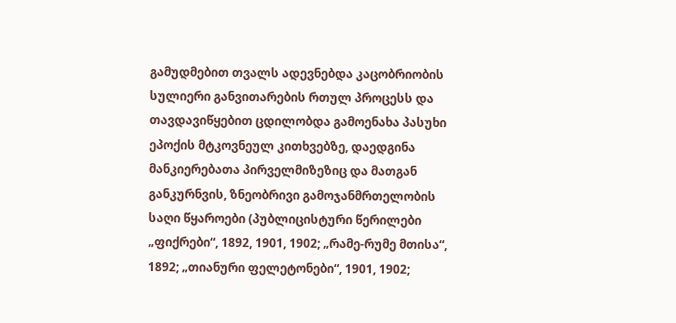გამუდმებით თვალს ადევნებდა კაცობრიობის სულიერი განვითარების რთულ პროცესს და თავდავიწყებით ცდილობდა გამოენახა პასუხი ეპოქის მტკოვნეულ კითხვებზე, დაედგინა მანკიერებათა პირველმიზეზიც და მათგან განკურნვის, ზნეობრივი გამოჯანმრთელობის საღი წყაროები (პუბლიცისტური წერილები „ფიქრები“, 1892, 1901, 1902; „რამე-რუმე მთისა“, 1892; „თიანური ფელეტონები“, 1901, 1902;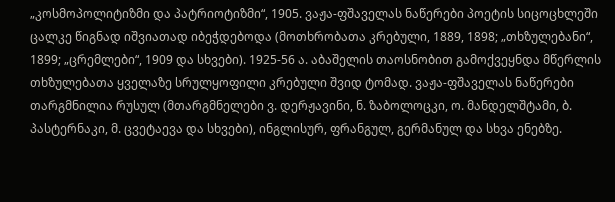„კოსმოპოლიტიზმი და პატრიოტიზმი“, 1905. ვაჟა-ფშაველას ნაწერები პოეტის სიცოცხლეში ცალკე წიგნად იშვიათად იბეჭდებოდა (მოთხრობათა კრებული, 1889, 1898; „თხზულებანი“, 1899; „ცრემლები“, 1909 და სხვები). 1925-56 ა. აბაშელის თაოსნობით გამოქვეყნდა მწერლის თხზულებათა ყველაზე სრულყოფილი კრებული შვიდ ტომად. ვაჟა-ფშაველას ნაწერები თარგმნილია რუსულ (მთარგმნელები ვ. დერჟავინი, ნ. ზაბოლოცკი, ო. მანდელშტამი, ბ. პასტერნაკი, მ. ცვეტაევა და სხვები), ინგლისურ, ფრანგულ, გერმანულ და სხვა ენებზე.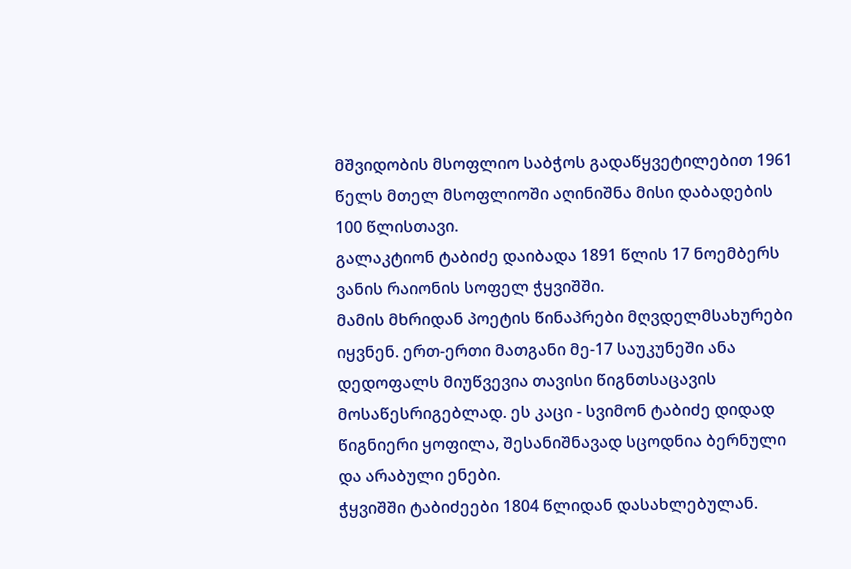მშვიდობის მსოფლიო საბჭოს გადაწყვეტილებით 1961 წელს მთელ მსოფლიოში აღინიშნა მისი დაბადების 100 წლისთავი.
გალაკტიონ ტაბიძე დაიბადა 1891 წლის 17 ნოემბერს ვანის რაიონის სოფელ ჭყვიშში.
მამის მხრიდან პოეტის წინაპრები მღვდელმსახურები იყვნენ. ერთ-ერთი მათგანი მე-17 საუკუნეში ანა დედოფალს მიუწვევია თავისი წიგნთსაცავის მოსაწესრიგებლად. ეს კაცი - სვიმონ ტაბიძე დიდად წიგნიერი ყოფილა, შესანიშნავად სცოდნია ბერნული და არაბული ენები.
ჭყვიშში ტაბიძეები 1804 წლიდან დასახლებულან.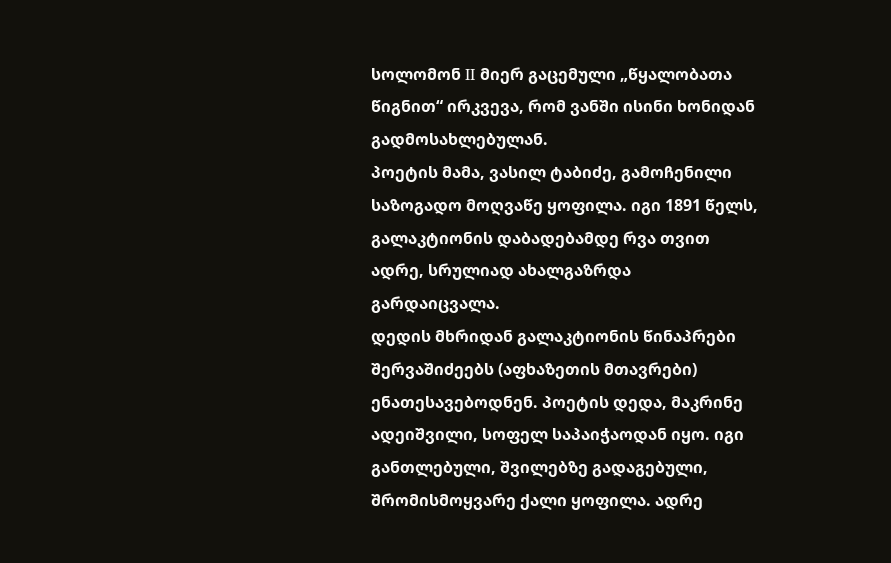სოლომონ II მიერ გაცემული „წყალობათა წიგნით“ ირკვევა, რომ ვანში ისინი ხონიდან გადმოსახლებულან.
პოეტის მამა, ვასილ ტაბიძე, გამოჩენილი საზოგადო მოღვაწე ყოფილა. იგი 1891 წელს, გალაკტიონის დაბადებამდე რვა თვით ადრე, სრულიად ახალგაზრდა გარდაიცვალა.
დედის მხრიდან გალაკტიონის წინაპრები შერვაშიძეებს (აფხაზეთის მთავრები) ენათესავებოდნენ. პოეტის დედა, მაკრინე ადეიშვილი, სოფელ საპაიჭაოდან იყო. იგი განთლებული, შვილებზე გადაგებული, შრომისმოყვარე ქალი ყოფილა. ადრე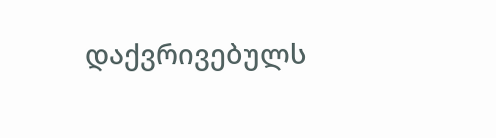დაქვრივებულს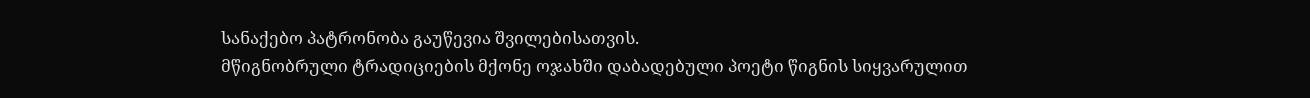სანაქებო პატრონობა გაუწევია შვილებისათვის.
მწიგნობრული ტრადიციების მქონე ოჯახში დაბადებული პოეტი წიგნის სიყვარულით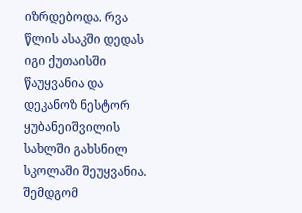იზრდებოდა. რვა წლის ასაკში დედას იგი ქუთაისში წაუყვანია და დეკანოზ ნესტორ ყუბანეიშვილის სახლში გახსნილ სკოლაში შეუყვანია. შემდგომ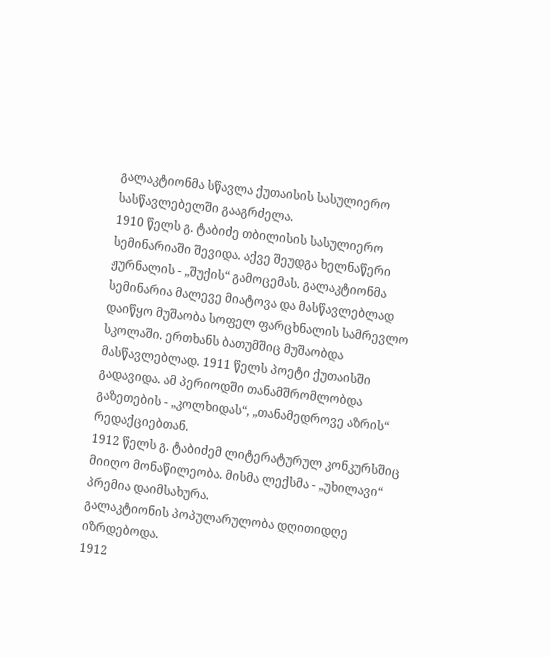გალაკტიონმა სწავლა ქუთაისის სასულიერო სასწავლებელში გააგრძელა.
1910 წელს გ. ტაბიძე თბილისის სასულიერო სემინარიაში შევიდა. აქვე შეუდგა ხელნაწერი ჟურნალის - „შუქის“ გამოცემას. გალაკტიონმა სემინარია მალევე მიატოვა და მასწავლებლად დაიწყო მუშაობა სოფელ ფარცხნალის სამრევლო სკოლაში. ერთხანს ბათუმშიც მუშაობდა მასწავლებლად. 1911 წელს პოეტი ქუთაისში გადავიდა. ამ პერიოდში თანამშრომლობდა გაზეთების - „კოლხიდას“, „თანამედროვე აზრის“ რედაქციებთან.
1912 წელს გ. ტაბიძემ ლიტერატურულ კონკურსშიც მიიღო მონაწილეობა. მისმა ლექსმა - „უხილავი“ პრემია დაიმსახურა.
გალაკტიონის პოპულარულობა დღითიდღე იზრდებოდა.
1912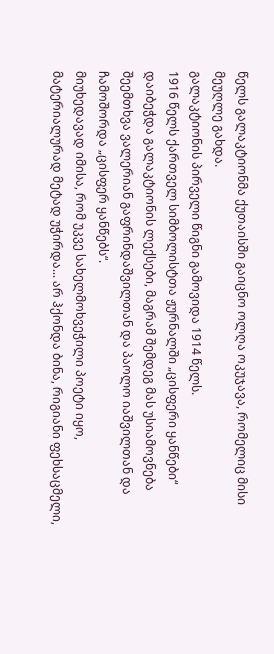წელს გალაკტიონმა ქუთაისში გაიცნო ოლღა ოკუჯავა, რომელიც მისი მეუღლე გახდა.
გალაკტიონის პირველი წიგნი გამოვიდა 1914 წელს.
1916 წელს ქართველ სიმბოლისტთა ჟურნალში „ცისფერი ყანწები“ დაიბეჭდა გალაკტიონის ლექსები, მაგრამ შემდეგ მას უსიამოვნება შეემთხვა ვალერიან გაფრინდაშვილთან და პაოლო იაშვილთან და ჩამოშორდა „ცისფერ ყანწებს“.
მიუხედავად იმისა, რომ უკვე სახელმოხვეჭილი პოეტი იყო, მატერიალურად მეტად უჭირდა... არ ჰქონდა ბინა, რიგიანი ფეხსაცმელი,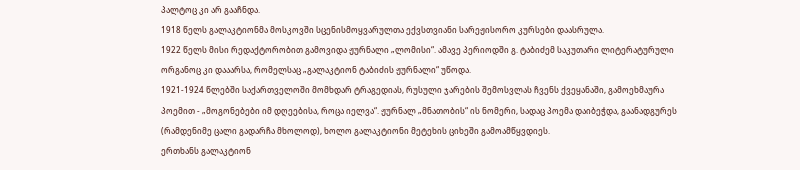პალტოც კი არ გააჩნდა.
1918 წელს გალაკტიონმა მოსკოვში სცენისმოყვარულთა ექვსთვიანი სარეჟისორო კურსები დაასრულა.
1922 წელს მისი რედაქტორობით გამოვიდა ჟურნალი „ლომისი“. ამავე პერიოდში გ. ტაბიძემ საკუთარი ლიტერატურული ორგანოც კი დააარსა, რომელსაც „გალაკტიონ ტაბიძის ჟურნალი“ უწოდა.
1921-1924 წლებში საქართველოში მომხდარ ტრაგედიას, რუსული ჯარების შემოსვლას ჩვენს ქვეყანაში, გამოეხმაურა პოემით - „მოგონებები იმ დღეებისა, როცა იელვა“. ჟურნალ „მნათობის“ ის ნომერი, სადაც პოემა დაიბეჭდა, გაანადგურეს (რამდენიმე ცალი გადარჩა მხოლოდ), ხოლო გალაკტიონი მეტეხის ციხეში გამოამწყვდიეს.
ერთხანს გალაკტიონ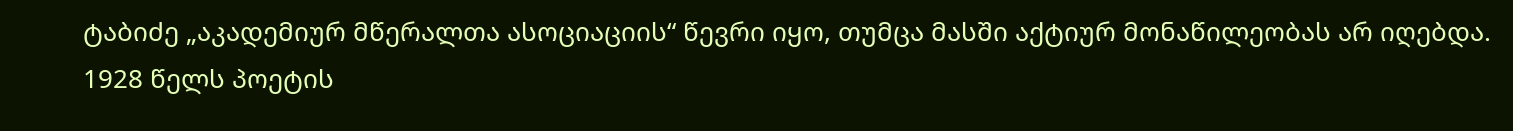ტაბიძე „აკადემიურ მწერალთა ასოციაციის“ წევრი იყო, თუმცა მასში აქტიურ მონაწილეობას არ იღებდა.
1928 წელს პოეტის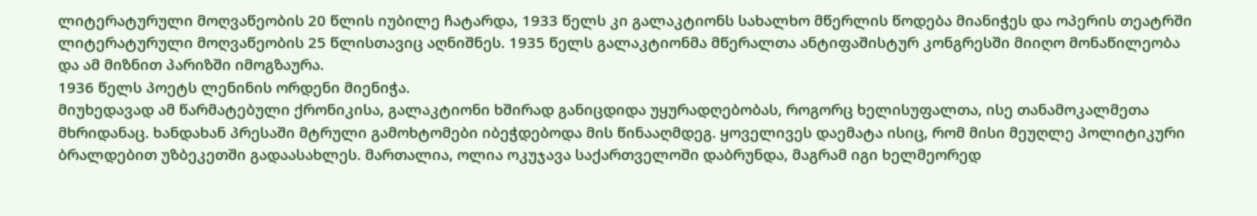ლიტერატურული მოღვაწეობის 20 წლის იუბილე ჩატარდა, 1933 წელს კი გალაკტიონს სახალხო მწერლის წოდება მიანიჭეს და ოპერის თეატრში ლიტერატურული მოღვაწეობის 25 წლისთავიც აღნიშნეს. 1935 წელს გალაკტიონმა მწერალთა ანტიფაშისტურ კონგრესში მიიღო მონაწილეობა და ამ მიზნით პარიზში იმოგზაურა.
1936 წელს პოეტს ლენინის ორდენი მიენიჭა.
მიუხედავად ამ წარმატებული ქრონიკისა, გალაკტიონი ხშირად განიცდიდა უყურადღებობას, როგორც ხელისუფალთა, ისე თანამოკალმეთა მხრიდანაც. ხანდახან პრესაში მტრული გამოხტომები იბეჭდებოდა მის წინააღმდეგ. ყოველივეს დაემატა ისიც, რომ მისი მეუღლე პოლიტიკური ბრალდებით უზბეკეთში გადაასახლეს. მართალია, ოლია ოკუჯავა საქართველოში დაბრუნდა, მაგრამ იგი ხელმეორედ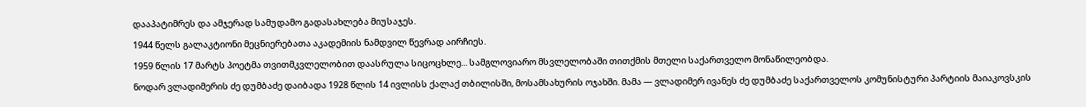დააპატიმრეს და ამჯერად სამუდამო გადასახლება მიუსაჯეს.
1944 წელს გალაკტიონი მეცნიერებათა აკადემიის ნამდვილ წევრად აირჩიეს.
1959 წლის 17 მარტს პოეტმა თვითმკვლელობით დაასრულა სიცოცხლე... სამგლოვიარო მსვლელობაში თითქმის მთელი საქართველო მონაწილეობდა.
ნოდარ ვლადიმერის ძე დუმბაძე დაიბადა 1928 წლის 14 ივლისს ქალაქ თბილისში, მოსამსახურის ოჯახში. მამა — ვლადიმერ ივანეს ძე დუმბაძე საქართველოს კომუნისტური პარტიის მაიაკოვსკის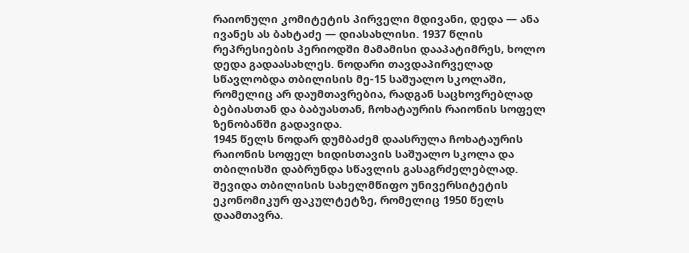რაიონული კომიტეტის პირველი მდივანი, დედა — ანა ივანეს ას ბახტაძე — დიასახლისი. 1937 წლის რეპრესიების პერიოდში მამამისი დააპატიმრეს, ხოლო დედა გადაასახლეს. ნოდარი თავდაპირველად სწავლობდა თბილისის მე-15 საშუალო სკოლაში, რომელიც არ დაუმთავრებია, რადგან საცხოვრებლად ბებიასთან და ბაბუასთან, ჩოხატაურის რაიონის სოფელ ზენობანში გადავიდა.
1945 წელს ნოდარ დუმბაძემ დაასრულა ჩოხატაურის რაიონის სოფელ ხიდისთავის საშუალო სკოლა და თბილისში დაბრუნდა სწავლის გასაგრძელებლად. შევიდა თბილისის სახელმწიფო უნივერსიტეტის ეკონომიკურ ფაკულტეტზე, რომელიც 1950 წელს დაამთავრა.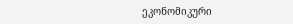ეკონომიკური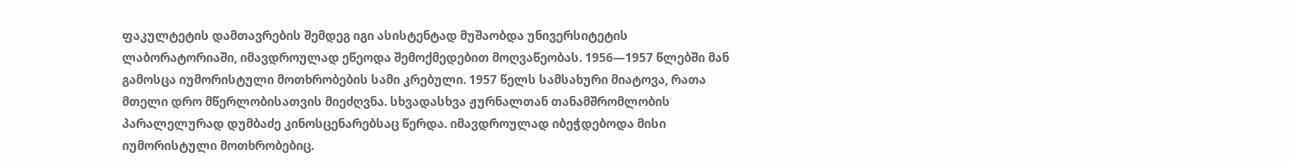ფაკულტეტის დამთავრების შემდეგ იგი ასისტენტად მუშაობდა უნივერსიტეტის ლაბორატორიაში, იმავდროულად ეწეოდა შემოქმედებით მოღვაწეობას. 1956—1957 წლებში მან გამოსცა იუმორისტული მოთხრობების სამი კრებული. 1957 წელს სამსახური მიატოვა, რათა მთელი დრო მწერლობისათვის მიეძღვნა. სხვადასხვა ჟურნალთან თანამშრომლობის პარალელურად დუმბაძე კინოსცენარებსაც წერდა. იმავდროულად იბეჭდებოდა მისი იუმორისტული მოთხრობებიც.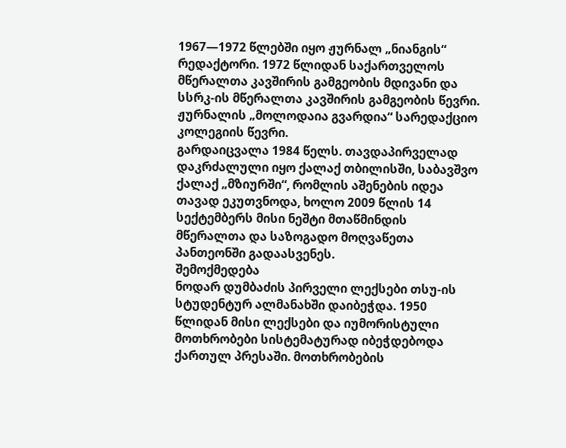1967—1972 წლებში იყო ჟურნალ „ნიანგის“ რედაქტორი. 1972 წლიდან საქართველოს მწერალთა კავშირის გამგეობის მდივანი და სსრკ-ის მწერალთა კავშირის გამგეობის წევრი. ჟურნალის „მოლოდაია გვარდია“ სარედაქციო კოლეგიის წევრი.
გარდაიცვალა 1984 წელს. თავდაპირველად დაკრძალული იყო ქალაქ თბილისში, საბავშვო ქალაქ „მზიურში“, რომლის აშენების იდეა თავად ეკუთვნოდა, ხოლო 2009 წლის 14 სექტემბერს მისი ნეშტი მთაწმინდის მწერალთა და საზოგადო მოღვაწეთა პანთეონში გადაასვენეს.
შემოქმედება
ნოდარ დუმბაძის პირველი ლექსები თსუ-ის სტუდენტურ ალმანახში დაიბეჭდა. 1950 წლიდან მისი ლექსები და იუმორისტული მოთხრობები სისტემატურად იბეჭდებოდა ქართულ პრესაში. მოთხრობების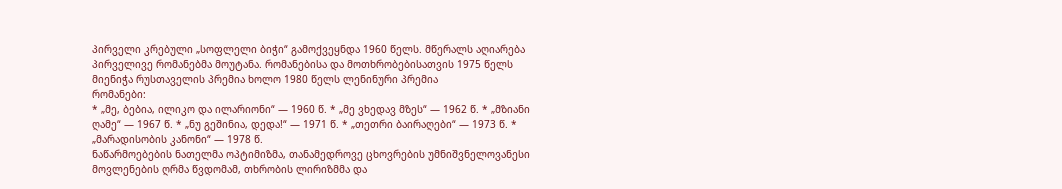პირველი კრებული „სოფლელი ბიჭი“ გამოქვეყნდა 1960 წელს. მწერალს აღიარება პირველივე რომანებმა მოუტანა. რომანებისა და მოთხრობებისათვის 1975 წელს მიენიჭა რუსთაველის პრემია ხოლო 1980 წელს ლენინური პრემია
რომანები:
* „მე, ბებია, ილიკო და ილარიონი“ — 1960 წ. * „მე ვხედავ მზეს“ — 1962 წ. * „მზიანი ღამე“ — 1967 წ. * „ნუ გეშინია, დედა!“ — 1971 წ. * „თეთრი ბაირაღები“ — 1973 წ. * „მარადისობის კანონი“ — 1978 წ.
ნაწარმოებების ნათელმა ოპტიმიზმა, თანამედროვე ცხოვრების უმნიშვნელოვანესი მოვლენების ღრმა წვდომამ, თხრობის ლირიზმმა და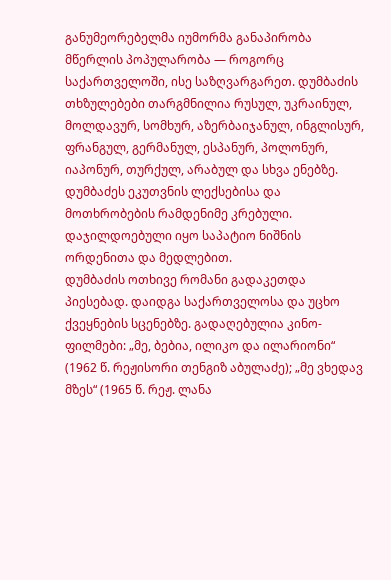განუმეორებელმა იუმორმა განაპირობა მწერლის პოპულარობა — როგორც საქართველოში, ისე საზღვარგარეთ. დუმბაძის თხზულებები თარგმნილია რუსულ, უკრაინულ, მოლდავურ, სომხურ, აზერბაიჯანულ, ინგლისურ, ფრანგულ, გერმანულ, ესპანურ, პოლონურ, იაპონურ, თურქულ, არაბულ და სხვა ენებზე. დუმბაძეს ეკუთვნის ლექსებისა და მოთხრობების რამდენიმე კრებული. დაჯილდოებული იყო საპატიო ნიშნის ორდენითა და მედლებით.
დუმბაძის ოთხივე რომანი გადაკეთდა პიესებად. დაიდგა საქართველოსა და უცხო ქვეყნების სცენებზე. გადაღებულია კინო-ფილმები: „მე, ბებია, ილიკო და ილარიონი“ (1962 წ. რეჟისორი თენგიზ აბულაძე); „მე ვხედავ მზეს“ (1965 წ. რეჟ. ლანა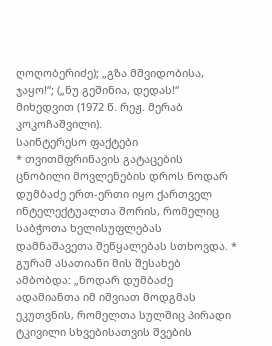ღოღობერიძე); „გზა მშვიდობისა, ჯაყო!“; („ნუ გეშინია, დედას!“ მიხედვით (1972 წ. რეჟ. მერაბ კოკოჩაშვილი).
საინტერესო ფაქტები
* თვითმფრინავის გატაცების ცნობილი მოვლენების დროს ნოდარ დუმბაძე ერთ-ერთი იყო ქართველ ინტელექტუალთა შორის, რომელიც საბჭოთა ხელისუფლებას დამნაშავეთა შეწყალებას სთხოვდა. * გურამ ასათიანი მის შესახებ ამბობდა: „ნოდარ დუმბაძე ადამიანთა იმ იშვიათ მოდგმას ეკუთვნის, რომელთა სულშიც პირადი ტკივილი სხვებისათვის შვების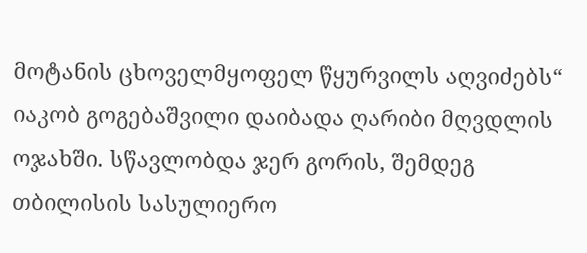მოტანის ცხოველმყოფელ წყურვილს აღვიძებს“
იაკობ გოგებაშვილი დაიბადა ღარიბი მღვდლის ოჯახში. სწავლობდა ჯერ გორის, შემდეგ თბილისის სასულიერო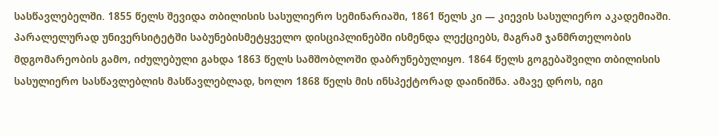სასწავლებელში. 1855 წელს შევიდა თბილისის სასულიერო სემინარიაში, 1861 წელს კი — კიევის სასულიერო აკადემიაში. პარალელურად უნივერსიტეტში საბუნებისმეტყველო დისციპლინებში ისმენდა ლექციებს, მაგრამ ჯანმრთელობის მდგომარეობის გამო, იძულებული გახდა 1863 წელს სამშობლოში დაბრუნებულიყო. 1864 წელს გოგებაშვილი თბილისის სასულიერო სასწავლებლის მასწავლებლად, ხოლო 1868 წელს მის ინსპექტორად დაინიშნა. ამავე დროს, იგი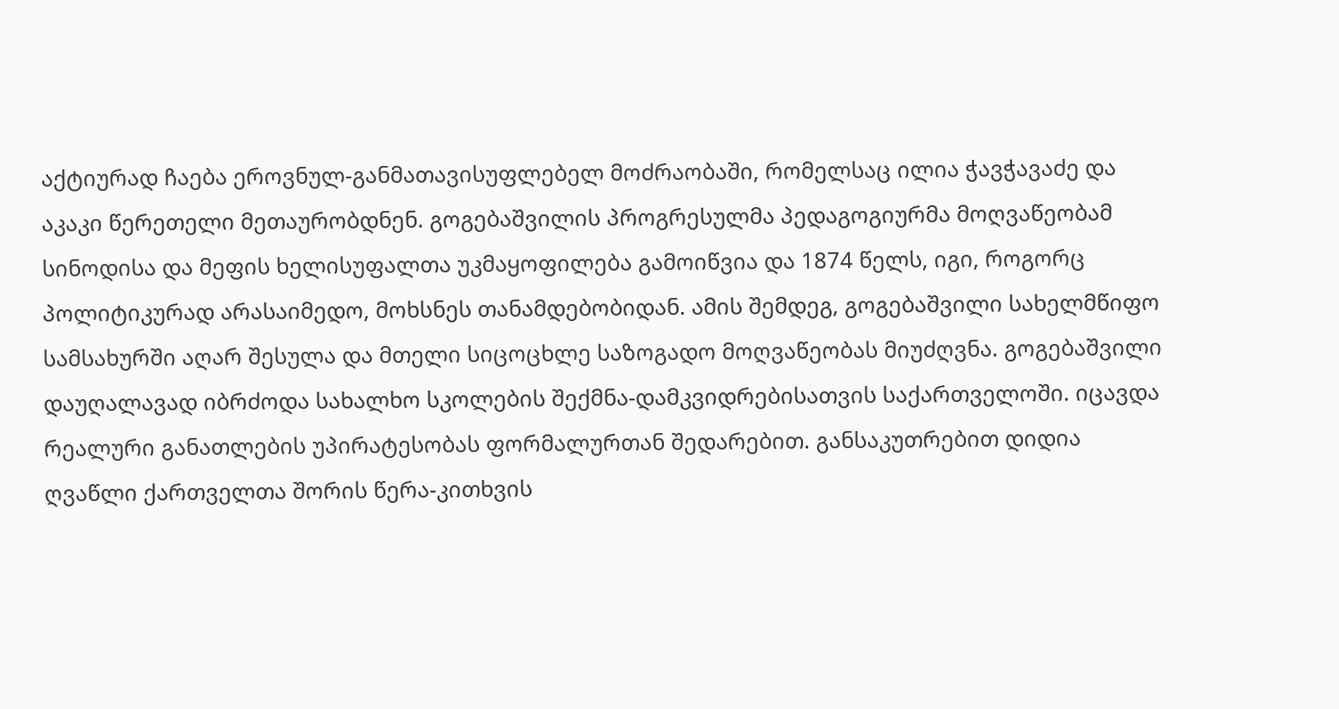აქტიურად ჩაება ეროვნულ-განმათავისუფლებელ მოძრაობაში, რომელსაც ილია ჭავჭავაძე და აკაკი წერეთელი მეთაურობდნენ. გოგებაშვილის პროგრესულმა პედაგოგიურმა მოღვაწეობამ სინოდისა და მეფის ხელისუფალთა უკმაყოფილება გამოიწვია და 1874 წელს, იგი, როგორც პოლიტიკურად არასაიმედო, მოხსნეს თანამდებობიდან. ამის შემდეგ, გოგებაშვილი სახელმწიფო სამსახურში აღარ შესულა და მთელი სიცოცხლე საზოგადო მოღვაწეობას მიუძღვნა. გოგებაშვილი დაუღალავად იბრძოდა სახალხო სკოლების შექმნა-დამკვიდრებისათვის საქართველოში. იცავდა რეალური განათლების უპირატესობას ფორმალურთან შედარებით. განსაკუთრებით დიდია ღვაწლი ქართველთა შორის წერა-კითხვის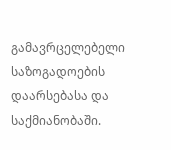გამავრცელებელი საზოგადოების დაარსებასა და საქმიანობაში.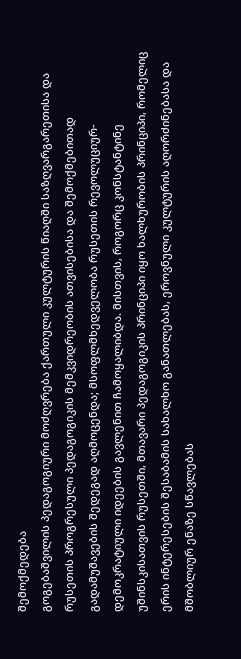შემოქმედება
გოგებაშვილის პედაგოგიური მოძღვრება ქართული კულტურის წიაღში საზღვარგარეთისა და რუსეთის პროგრესული პედაგოგიკის მემკვიდრეობის ათვისებისა და შემოქმებითად გადამუშავების შედეგად აღმოცენდა; მსოფლმხედველობა რუსეთის რევოლუციურ-დემოკრატიული იდეების გავლენით ჩამოყალიბდა. მისთვის, როგორც კონსტანტინე უშინსკისათვის რუსეთში, მთავარი პედაგოგიკის პრინციპი იყო ხალხურობის პრინციპი, რომელიც ერის ინტერესების შესაბამის სახალხო განათლებას, ეროვნული კულტურის აღორძინებასა და მშობლიურ ენაზე სწავლებას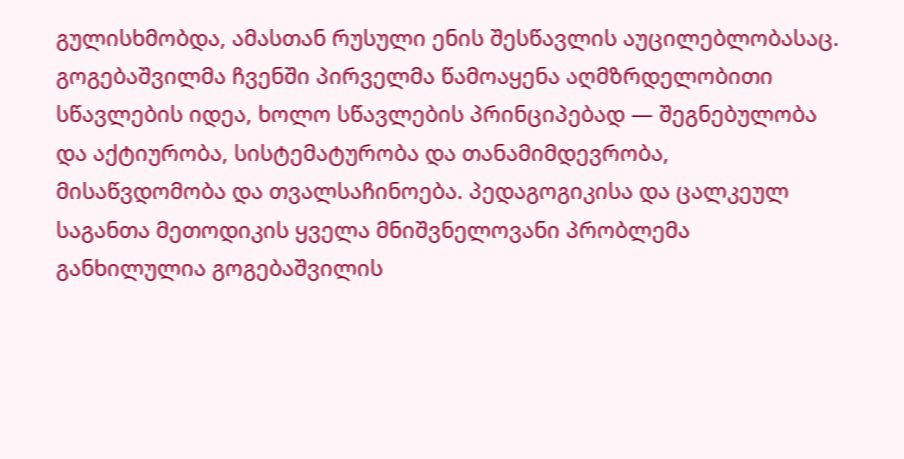გულისხმობდა, ამასთან რუსული ენის შესწავლის აუცილებლობასაც. გოგებაშვილმა ჩვენში პირველმა წამოაყენა აღმზრდელობითი სწავლების იდეა, ხოლო სწავლების პრინციპებად — შეგნებულობა და აქტიურობა, სისტემატურობა და თანამიმდევრობა, მისაწვდომობა და თვალსაჩინოება. პედაგოგიკისა და ცალკეულ საგანთა მეთოდიკის ყველა მნიშვნელოვანი პრობლემა განხილულია გოგებაშვილის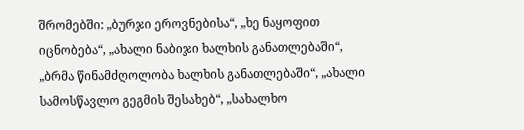შრომებში: „ბურჯი ეროვნებისა“, „ხე ნაყოფით იცნობება“, „ახალი ნაბიჯი ხალხის განათლებაში“, „ბრმა წინამძღოლობა ხალხის განათლებაში“, „ახალი სამოსწავლო გეგმის შესახებ“, „სახალხო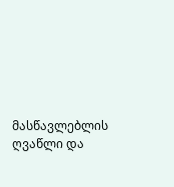მასწავლებლის ღვაწლი და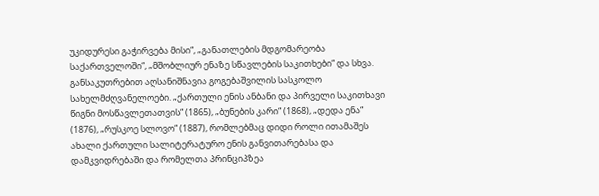უკიდურესი გაჭირვება მისი“, „განათლების მდგომარეობა საქართველოში“, „მშობლიურ ენაზე სწავლების საკითხები“ და სხვა. განსაკუთრებით აღსანიშნავია გოგებაშვილის სასკოლო სახელმძღვანელოები. „ქართული ენის ანბანი და პირველი საკითხავი წიგნი მოსწავლეთათვის“ (1865), „ბუნების კარი“ (1868), „დედა ენა“ (1876), „რუსკოე სლოვო“ (1887), რომლებმაც დიდი როლი ითამაშეს ახალი ქართული სალიტერატურო ენის განვითარებასა და დამკვიდრებაში და რომელთა პრინციპზეა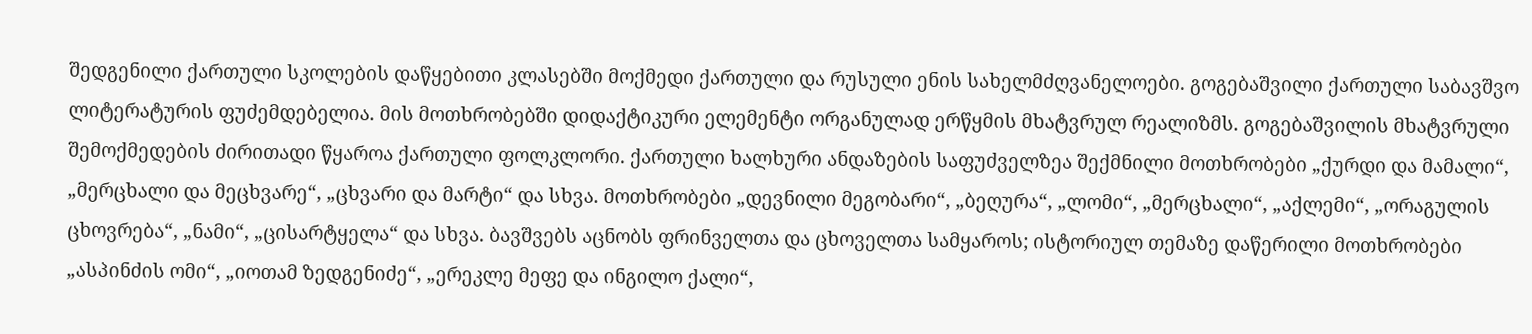შედგენილი ქართული სკოლების დაწყებითი კლასებში მოქმედი ქართული და რუსული ენის სახელმძღვანელოები. გოგებაშვილი ქართული საბავშვო ლიტერატურის ფუძემდებელია. მის მოთხრობებში დიდაქტიკური ელემენტი ორგანულად ერწყმის მხატვრულ რეალიზმს. გოგებაშვილის მხატვრული შემოქმედების ძირითადი წყაროა ქართული ფოლკლორი. ქართული ხალხური ანდაზების საფუძველზეა შექმნილი მოთხრობები „ქურდი და მამალი“, „მერცხალი და მეცხვარე“, „ცხვარი და მარტი“ და სხვა. მოთხრობები „დევნილი მეგობარი“, „ბეღურა“, „ლომი“, „მერცხალი“, „აქლემი“, „ორაგულის ცხოვრება“, „ნამი“, „ცისარტყელა“ და სხვა. ბავშვებს აცნობს ფრინველთა და ცხოველთა სამყაროს; ისტორიულ თემაზე დაწერილი მოთხრობები „ასპინძის ომი“, „იოთამ ზედგენიძე“, „ერეკლე მეფე და ინგილო ქალი“,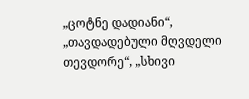„ცოტნე დადიანი“, „თავდადებული მღვდელი თევდორე“, „სხივი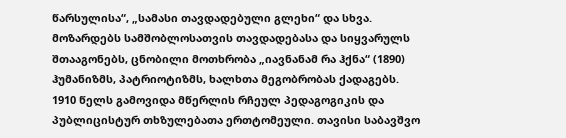წარსულისა“, „სამასი თავდადებული გლეხი“ და სხვა.
მოზარდებს სამშობლოსათვის თავდადებასა და სიყვარულს შთააგონებს, ცნობილი მოთხრობა „იავნანამ რა ჰქნა“ (1890) ჰუმანიზმს, პატრიოტიზმს, ხალხთა მეგობრობას ქადაგებს. 1910 წელს გამოვიდა მწერლის რჩეულ პედაგოგიკის და პუბლიცისტურ თხზულებათა ერთტომეული. თავისი საბავშვო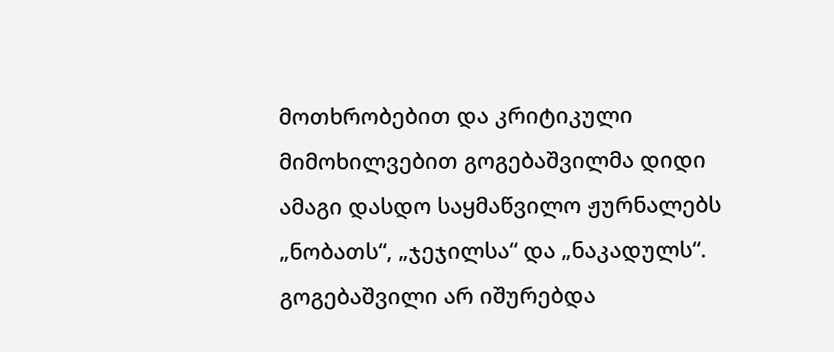მოთხრობებით და კრიტიკული მიმოხილვებით გოგებაშვილმა დიდი ამაგი დასდო საყმაწვილო ჟურნალებს „ნობათს“, „ჯეჯილსა“ და „ნაკადულს“. გოგებაშვილი არ იშურებდა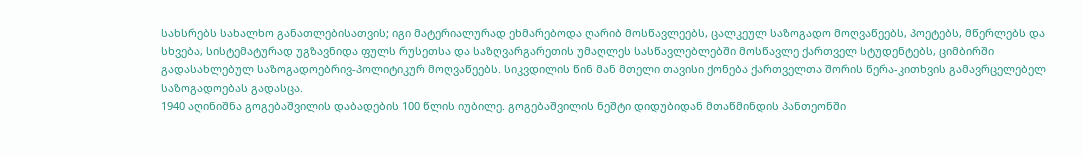სახსრებს სახალხო განათლებისათვის; იგი მატერიალურად ეხმარებოდა ღარიბ მოსწავლეებს, ცალკეულ საზოგადო მოღვაწეებს, პოეტებს, მწერლებს და სხვება, სისტემატურად უგზავნიდა ფულს რუსეთსა და საზღვარგარეთის უმაღლეს სასწავლებლებში მოსწავლე ქართველ სტუდენტებს, ციმბირში გადასახლებულ საზოგადოებრივ-პოლიტიკურ მოღვაწეებს. სიკვდილის წინ მან მთელი თავისი ქონება ქართველთა შორის წერა-კითხვის გამავრცელებელ საზოგადოებას გადასცა.
1940 აღინიშნა გოგებაშვილის დაბადების 100 წლის იუბილე. გოგებაშვილის ნეშტი დიდუბიდან მთაწმინდის პანთეონში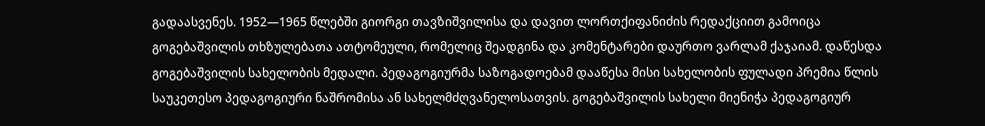გადაასვენეს. 1952—1965 წლებში გიორგი თავზიშვილისა და დავით ლორთქიფანიძის რედაქციით გამოიცა გოგებაშვილის თხზულებათა ათტომეული, რომელიც შეადგინა და კომენტარები დაურთო ვარლამ ქაჯაიამ. დაწესდა გოგებაშვილის სახელობის მედალი. პედაგოგიურმა საზოგადოებამ დააწესა მისი სახელობის ფულადი პრემია წლის საუკეთესო პედაგოგიური ნაშრომისა ან სახელმძღვანელოსათვის. გოგებაშვილის სახელი მიენიჭა პედაგოგიურ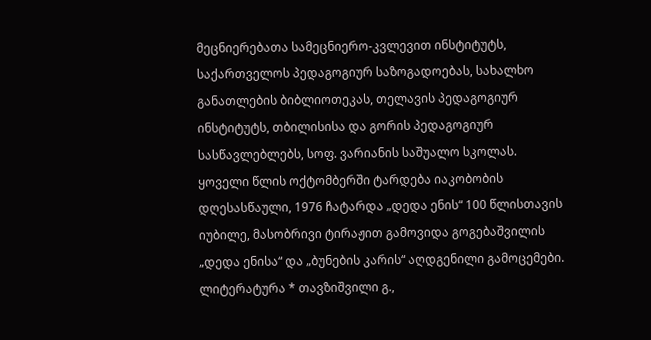მეცნიერებათა სამეცნიერო-კვლევით ინსტიტუტს, საქართველოს პედაგოგიურ საზოგადოებას, სახალხო განათლების ბიბლიოთეკას, თელავის პედაგოგიურ ინსტიტუტს, თბილისისა და გორის პედაგოგიურ სასწავლებლებს, სოფ. ვარიანის საშუალო სკოლას. ყოველი წლის ოქტომბერში ტარდება იაკობობის დღესასწაული, 1976 ჩატარდა „დედა ენის“ 100 წლისთავის იუბილე, მასობრივი ტირაჟით გამოვიდა გოგებაშვილის „დედა ენისა“ და „ბუნების კარის“ აღდგენილი გამოცემები.
ლიტერატურა * თავზიშვილი გ.,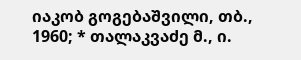იაკობ გოგებაშვილი, თბ., 1960; * თალაკვაძე მ., ი.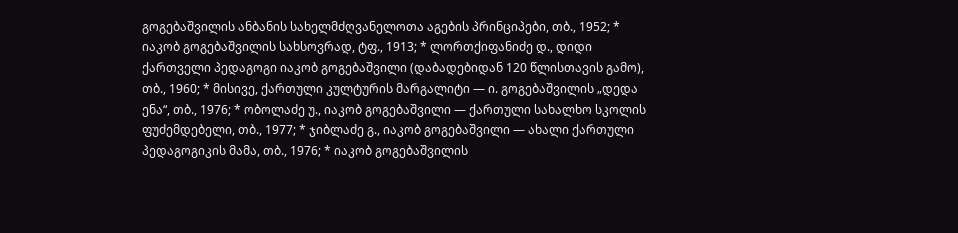გოგებაშვილის ანბანის სახელმძღვანელოთა აგების პრინციპები, თბ., 1952; * იაკობ გოგებაშვილის სახსოვრად, ტფ., 1913; * ლორთქიფანიძე დ., დიდი ქართველი პედაგოგი იაკობ გოგებაშვილი (დაბადებიდან 120 წლისთავის გამო), თბ., 1960; * მისივე, ქართული კულტურის მარგალიტი — ი. გოგებაშვილის „დედა ენა“, თბ., 1976; * ობოლაძე უ., იაკობ გოგებაშვილი — ქართული სახალხო სკოლის ფუძემდებელი, თბ., 1977; * ჯიბლაძე გ., იაკობ გოგებაშვილი — ახალი ქართული პედაგოგიკის მამა, თბ., 1976; * იაკობ გოგებაშვილის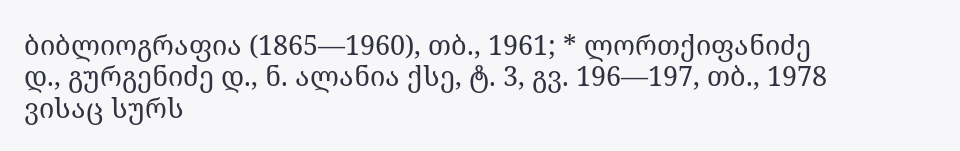ბიბლიოგრაფია (1865—1960), თბ., 1961; * ლორთქიფანიძე დ., გურგენიძე დ., ნ. ალანია ქსე, ტ. 3, გვ. 196—197, თბ., 1978
ვისაც სურს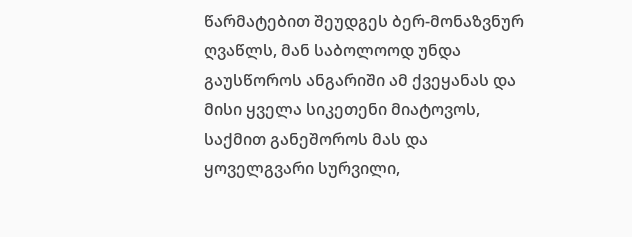წარმატებით შეუდგეს ბერ-მონაზვნურ ღვაწლს, მან საბოლოოდ უნდა გაუსწოროს ანგარიში ამ ქვეყანას და მისი ყველა სიკეთენი მიატოვოს, საქმით განეშოროს მას და ყოველგვარი სურვილი,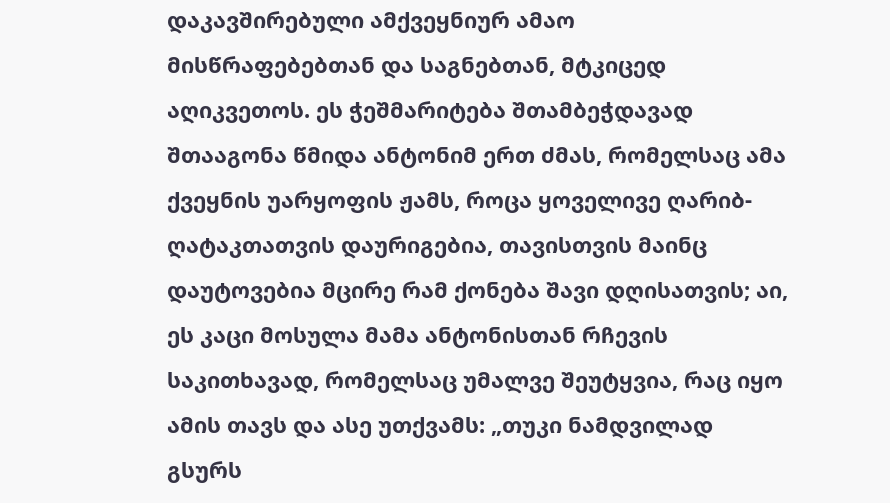დაკავშირებული ამქვეყნიურ ამაო მისწრაფებებთან და საგნებთან, მტკიცედ აღიკვეთოს. ეს ჭეშმარიტება შთამბეჭდავად შთააგონა წმიდა ანტონიმ ერთ ძმას, რომელსაც ამა ქვეყნის უარყოფის ჟამს, როცა ყოველივე ღარიბ-ღატაკთათვის დაურიგებია, თავისთვის მაინც დაუტოვებია მცირე რამ ქონება შავი დღისათვის; აი, ეს კაცი მოსულა მამა ანტონისთან რჩევის საკითხავად, რომელსაც უმალვე შეუტყვია, რაც იყო ამის თავს და ასე უთქვამს: „თუკი ნამდვილად გსურს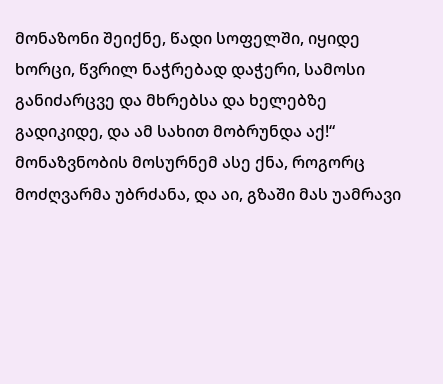მონაზონი შეიქნე, წადი სოფელში, იყიდე ხორცი, წვრილ ნაჭრებად დაჭერი, სამოსი განიძარცვე და მხრებსა და ხელებზე გადიკიდე, და ამ სახით მობრუნდა აქ!“ მონაზვნობის მოსურნემ ასე ქნა, როგორც მოძღვარმა უბრძანა, და აი, გზაში მას უამრავი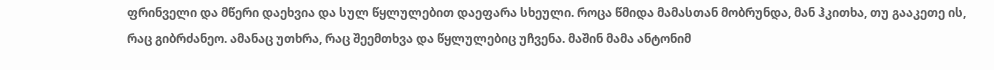ფრინველი და მწერი დაეხვია და სულ წყლულებით დაეფარა სხეული. როცა წმიდა მამასთან მობრუნდა, მან ჰკითხა, თუ გააკეთე ის, რაც გიბრძანეო. ამანაც უთხრა, რაც შეემთხვა და წყლულებიც უჩვენა. მაშინ მამა ანტონიმ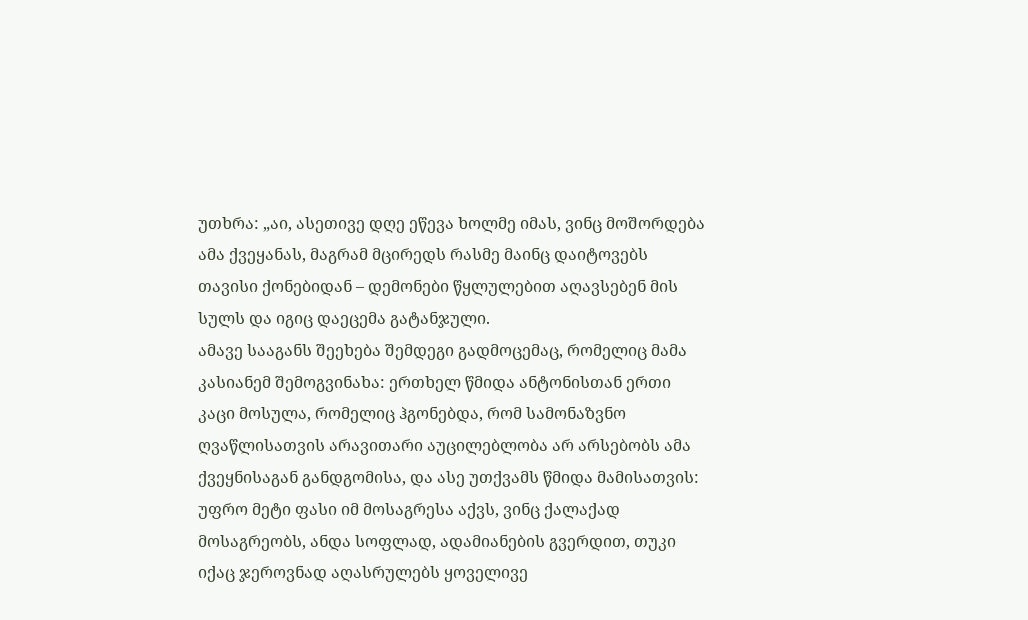უთხრა: „აი, ასეთივე დღე ეწევა ხოლმე იმას, ვინც მოშორდება ამა ქვეყანას, მაგრამ მცირედს რასმე მაინც დაიტოვებს თავისი ქონებიდან – დემონები წყლულებით აღავსებენ მის სულს და იგიც დაეცემა გატანჯული.
ამავე სააგანს შეეხება შემდეგი გადმოცემაც, რომელიც მამა კასიანემ შემოგვინახა: ერთხელ წმიდა ანტონისთან ერთი კაცი მოსულა, რომელიც ჰგონებდა, რომ სამონაზვნო ღვაწლისათვის არავითარი აუცილებლობა არ არსებობს ამა ქვეყნისაგან განდგომისა, და ასე უთქვამს წმიდა მამისათვის: უფრო მეტი ფასი იმ მოსაგრესა აქვს, ვინც ქალაქად მოსაგრეობს, ანდა სოფლად, ადამიანების გვერდით, თუკი იქაც ჯეროვნად აღასრულებს ყოველივე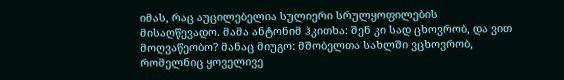იმას, რაც აუცილებელია სულიერი სრულყოფილების მისაღწევადო. მამა ანტონიმ ჰკითხა: შენ კი სად ცხოვრობ, და ვით მოღვაწეობო? მანაც მიუგო: მშობელთა სახლში ვცხოვრობ, რომელნიც ყოველივე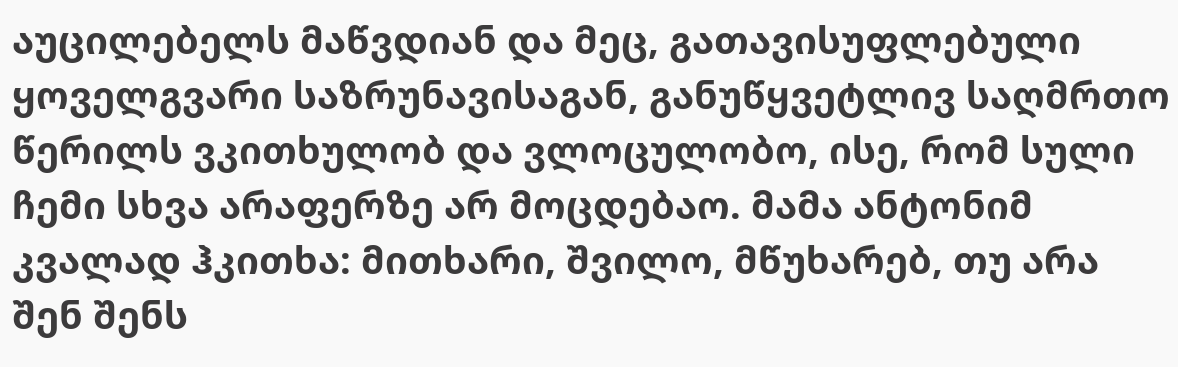აუცილებელს მაწვდიან და მეც, გათავისუფლებული ყოველგვარი საზრუნავისაგან, განუწყვეტლივ საღმრთო წერილს ვკითხულობ და ვლოცულობო, ისე, რომ სული ჩემი სხვა არაფერზე არ მოცდებაო. მამა ანტონიმ კვალად ჰკითხა: მითხარი, შვილო, მწუხარებ, თუ არა შენ შენს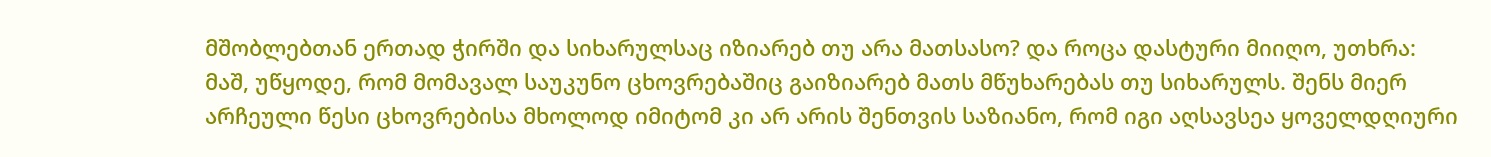მშობლებთან ერთად ჭირში და სიხარულსაც იზიარებ თუ არა მათსასო? და როცა დასტური მიიღო, უთხრა: მაშ, უწყოდე, რომ მომავალ საუკუნო ცხოვრებაშიც გაიზიარებ მათს მწუხარებას თუ სიხარულს. შენს მიერ არჩეული წესი ცხოვრებისა მხოლოდ იმიტომ კი არ არის შენთვის საზიანო, რომ იგი აღსავსეა ყოველდღიური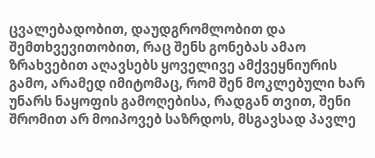ცვალებადობით, დაუდგრომლობით და შემთხვევითობით, რაც შენს გონებას ამაო ზრახვებით აღავსებს ყოველივე ამქვეყნიურის გამო, არამედ იმიტომაც, რომ შენ მოკლებული ხარ უნარს ნაყოფის გამოღებისა, რადგან თვით, შენი შრომით არ მოიპოვებ საზრდოს, მსგავსად პავლე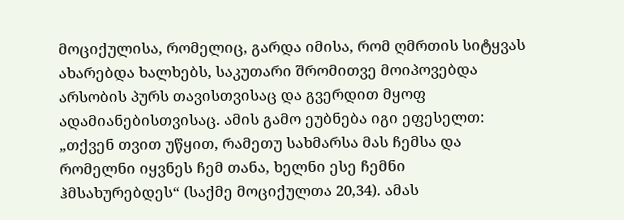მოციქულისა, რომელიც, გარდა იმისა, რომ ღმრთის სიტყვას ახარებდა ხალხებს, საკუთარი შრომითვე მოიპოვებდა არსობის პურს თავისთვისაც და გვერდით მყოფ ადამიანებისთვისაც. ამის გამო ეუბნება იგი ეფესელთ: „თქვენ თვით უწყით, რამეთუ სახმარსა მას ჩემსა და რომელნი იყვნეს ჩემ თანა, ხელნი ესე ჩემნი ჰმსახურებდეს“ (საქმე მოციქულთა 20,34). ამას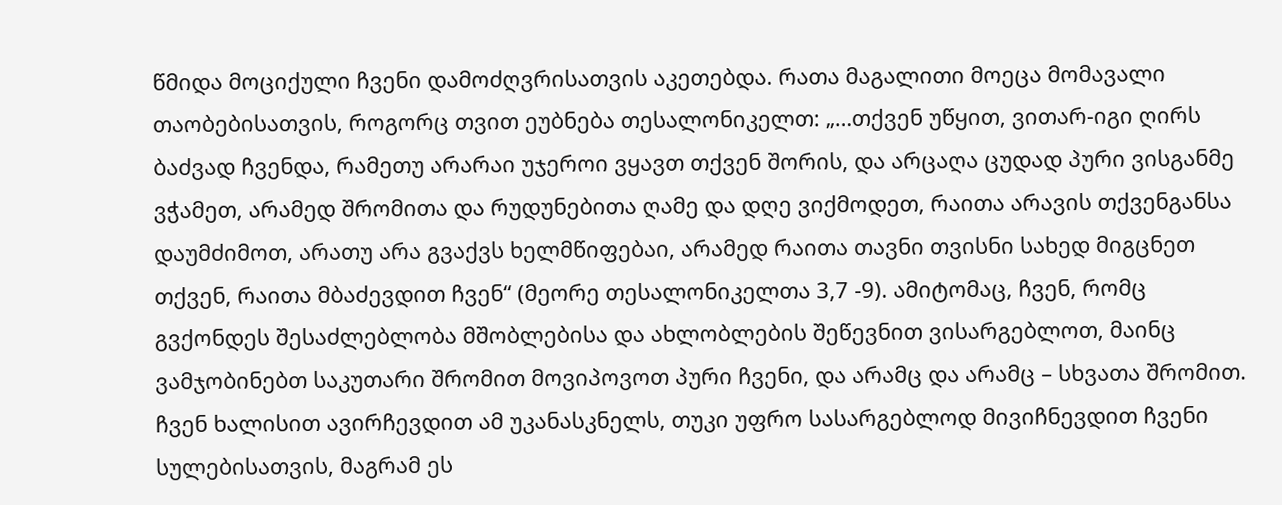წმიდა მოციქული ჩვენი დამოძღვრისათვის აკეთებდა. რათა მაგალითი მოეცა მომავალი თაობებისათვის, როგორც თვით ეუბნება თესალონიკელთ: „…თქვენ უწყით, ვითარ-იგი ღირს ბაძვად ჩვენდა, რამეთუ არარაი უჯეროი ვყავთ თქვენ შორის, და არცაღა ცუდად პური ვისგანმე ვჭამეთ, არამედ შრომითა და რუდუნებითა ღამე და დღე ვიქმოდეთ, რაითა არავის თქვენგანსა დაუმძიმოთ, არათუ არა გვაქვს ხელმწიფებაი, არამედ რაითა თავნი თვისნი სახედ მიგცნეთ თქვენ, რაითა მბაძევდით ჩვენ“ (მეორე თესალონიკელთა 3,7 -9). ამიტომაც, ჩვენ, რომც გვქონდეს შესაძლებლობა მშობლებისა და ახლობლების შეწევნით ვისარგებლოთ, მაინც ვამჯობინებთ საკუთარი შრომით მოვიპოვოთ პური ჩვენი, და არამც და არამც – სხვათა შრომით. ჩვენ ხალისით ავირჩევდით ამ უკანასკნელს, თუკი უფრო სასარგებლოდ მივიჩნევდით ჩვენი სულებისათვის, მაგრამ ეს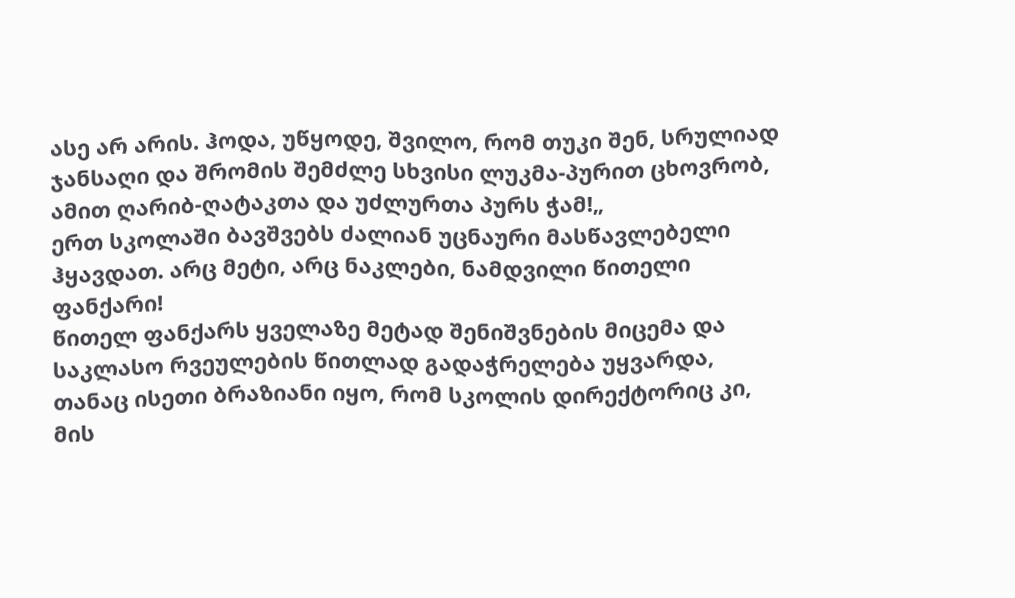ასე არ არის. ჰოდა, უწყოდე, შვილო, რომ თუკი შენ, სრულიად ჯანსაღი და შრომის შემძლე სხვისი ლუკმა-პურით ცხოვრობ, ამით ღარიბ-ღატაკთა და უძლურთა პურს ჭამ!„
ერთ სკოლაში ბავშვებს ძალიან უცნაური მასწავლებელი ჰყავდათ. არც მეტი, არც ნაკლები, ნამდვილი წითელი ფანქარი!
წითელ ფანქარს ყველაზე მეტად შენიშვნების მიცემა და საკლასო რვეულების წითლად გადაჭრელება უყვარდა, თანაც ისეთი ბრაზიანი იყო, რომ სკოლის დირექტორიც კი, მის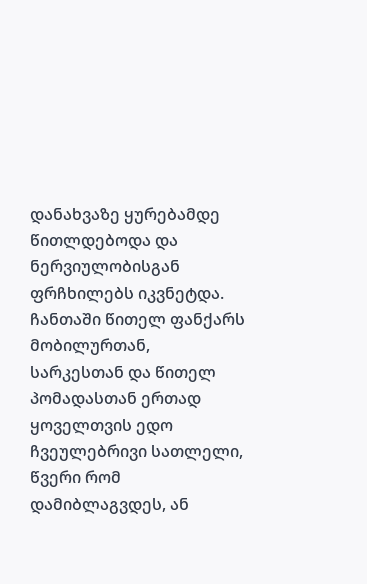დანახვაზე ყურებამდე წითლდებოდა და ნერვიულობისგან ფრჩხილებს იკვნეტდა.
ჩანთაში წითელ ფანქარს მობილურთან, სარკესთან და წითელ პომადასთან ერთად ყოველთვის ედო ჩვეულებრივი სათლელი, წვერი რომ დამიბლაგვდეს, ან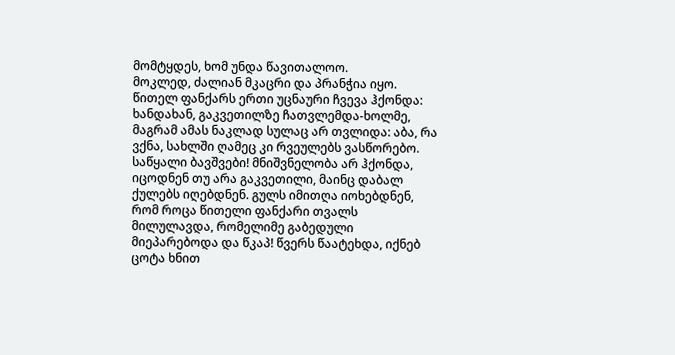მომტყდეს, ხომ უნდა წავითალოო.
მოკლედ, ძალიან მკაცრი და პრანჭია იყო.
წითელ ფანქარს ერთი უცნაური ჩვევა ჰქონდა: ხანდახან, გაკვეთილზე ჩათვლემდა-ხოლმე, მაგრამ ამას ნაკლად სულაც არ თვლიდა: აბა, რა ვქნა, სახლში ღამეც კი რვეულებს ვასწორებო.
საწყალი ბავშვები! მნიშვნელობა არ ჰქონდა, იცოდნენ თუ არა გაკვეთილი, მაინც დაბალ ქულებს იღებდნენ. გულს იმითღა იოხებდნენ, რომ როცა წითელი ფანქარი თვალს მილულავდა, რომელიმე გაბედული მიეპარებოდა და წკაპ! წვერს წაატეხდა, იქნებ ცოტა ხნით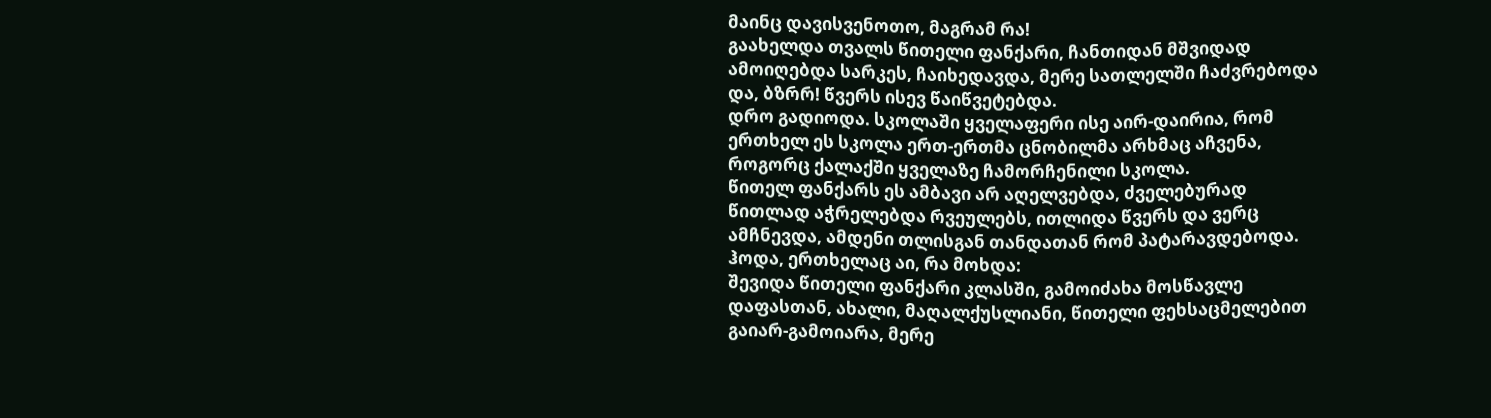მაინც დავისვენოთო, მაგრამ რა!
გაახელდა თვალს წითელი ფანქარი, ჩანთიდან მშვიდად ამოიღებდა სარკეს, ჩაიხედავდა, მერე სათლელში ჩაძვრებოდა და, ბზრრ! წვერს ისევ წაიწვეტებდა.
დრო გადიოდა. სკოლაში ყველაფერი ისე აირ-დაირია, რომ ერთხელ ეს სკოლა ერთ-ერთმა ცნობილმა არხმაც აჩვენა, როგორც ქალაქში ყველაზე ჩამორჩენილი სკოლა.
წითელ ფანქარს ეს ამბავი არ აღელვებდა, ძველებურად წითლად აჭრელებდა რვეულებს, ითლიდა წვერს და ვერც ამჩნევდა, ამდენი თლისგან თანდათან რომ პატარავდებოდა.
ჰოდა, ერთხელაც აი, რა მოხდა:
შევიდა წითელი ფანქარი კლასში, გამოიძახა მოსწავლე დაფასთან, ახალი, მაღალქუსლიანი, წითელი ფეხსაცმელებით გაიარ-გამოიარა, მერე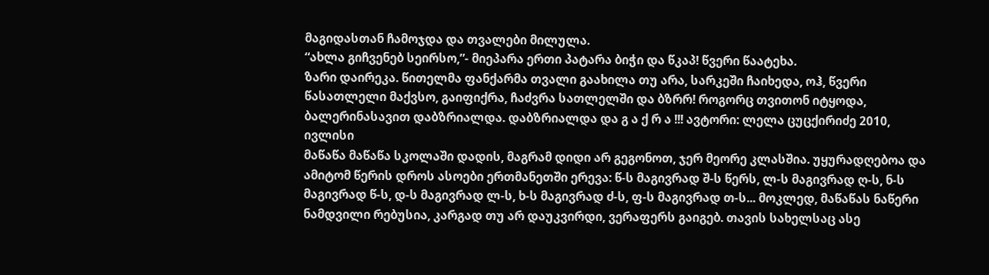მაგიდასთან ჩამოჯდა და თვალები მილულა.
“ახლა გიჩვენებ სეირსო,”- მიეპარა ერთი პატარა ბიჭი და წკაპ! წვერი წაატეხა.
ზარი დაირეკა. წითელმა ფანქარმა თვალი გაახილა თუ არა, სარკეში ჩაიხედა, ოჰ, წვერი წასათლელი მაქვსო, გაიფიქრა, ჩაძვრა სათლელში და ბზრრ! როგორც თვითონ იტყოდა, ბალერინასავით დაბზრიალდა. დაბზრიალდა და გ ა ქ რ ა !!! ავტორი: ლელა ცუცქირიძე 2010, ივლისი
მაწაწა მაწაწა სკოლაში დადის, მაგრამ დიდი არ გეგონოთ, ჯერ მეორე კლასშია. უყურადღებოა და ამიტომ წერის დროს ასოები ერთმანეთში ერევა: წ-ს მაგივრად შ-ს წერს, ლ-ს მაგივრად ღ-ს, ნ-ს მაგივრად წ-ს, დ-ს მაგივრად ლ-ს, ხ-ს მაგივრად ძ-ს, ფ-ს მაგივრად თ-ს... მოკლედ, მაწაწას ნაწერი ნამდვილი რებუსია, კარგად თუ არ დაუკვირდი, ვერაფერს გაიგებ. თავის სახელსაც ასე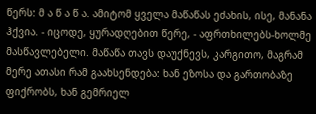წერს: მ ა წ ა წ ა. ამიტომ ყველა მაწაწას ეძახის, ისე, მანანა ჰქვია. - იცოდე, ყურადღებით წერე, - აფრთხილებს-ხოლმე მასწავლებელი. მაწაწა თავს დაუქნევს, კარგითო, მაგრამ მერე ათასი რამ გაახსენდება: ხან ეზოსა და გართობაზე ფიქრობს, ხან გემრიელ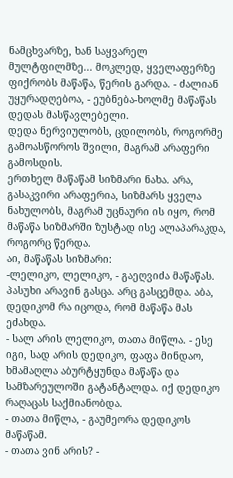ნამცხვარზე, ხან საყვარელ მულტფილმზე... მოკლედ, ყველაფერზე ფიქრობს მაწაწა, წერის გარდა. - ძალიან უყურადღებოა, - ეუბნება-ხოლმე მაწაწას დედას მასწავლებელი.
დედა ნერვიულობს, ცდილობს, როგორმე გამოასწოროს შვილი, მაგრამ არაფერი გამოსდის.
ერთხელ მაწაწამ სიზმარი ნახა. არა, გასაკვირი არაფერია, სიზმარს ყველა ნახულობს, მაგრამ უცნაური ის იყო, რომ მაწაწა სიზმარში ზუსტად ისე ალაპარაკდა, როგორც წერდა.
აი, მაწაწას სიზმარი:
-ლელიკო, ლელიკო, - გაეღვიძა მაწაწას. პასუხი არავინ გასცა. არც გასცემდა. აბა, დედიკომ რა იცოდა, რომ მაწაწა მას ეძახდა.
- სალ არის ლელიკო, თათა მიწლა. - ესე იგი, სად არის დედიკო, ფაფა მინდაო, ხმამაღლა აბურტყუნდა მაწაწა და სამზარეულოში გატანტალდა. იქ დედიკო რაღაცას საქმიანობდა.
- თათა მიწლა, - გაუმეორა დედიკოს მაწაწამ.
- თათა ვინ არის? -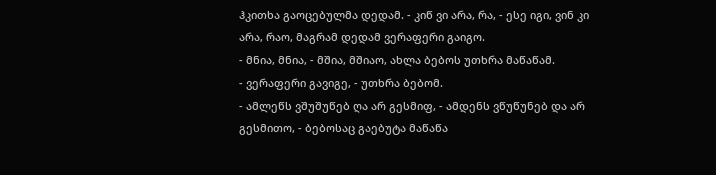ჰკითხა გაოცებულმა დედამ. - კიწ ვი არა, რა, - ესე იგი, ვინ კი არა, რაო, მაგრამ დედამ ვერაფერი გაიგო.
- მნია, მნია, - მშია, მშიაო, ახლა ბებოს უთხრა მაწაწამ.
- ვერაფერი გავიგე, - უთხრა ბებომ.
- ამლეწს ვშუშუწებ ღა არ გესმიფ, - ამდენს ვწუწუნებ და არ გესმითო, - ბებოსაც გაებუტა მაწაწა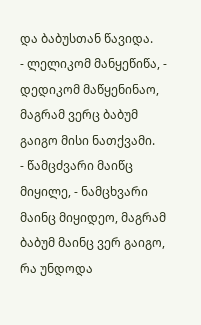და ბაბუსთან წავიდა.
- ლელიკომ მანყეწიწა, - დედიკომ მაწყენინაო, მაგრამ ვერც ბაბუმ გაიგო მისი ნათქვამი.
- წამცძვარი მაიწც მიყილე, - ნამცხვარი მაინც მიყიდეო, მაგრამ ბაბუმ მაინც ვერ გაიგო, რა უნდოდა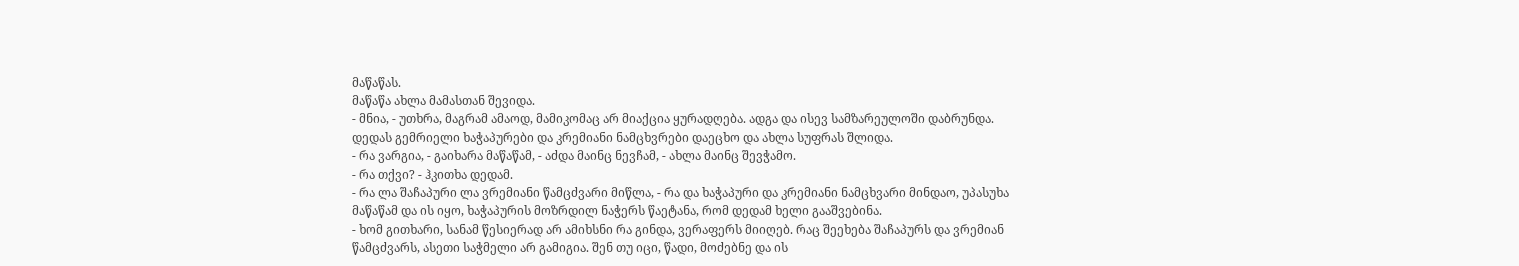მაწაწას.
მაწაწა ახლა მამასთან შევიდა.
- მნია, - უთხრა, მაგრამ ამაოდ, მამიკომაც არ მიაქცია ყურადღება. ადგა და ისევ სამზარეულოში დაბრუნდა.
დედას გემრიელი ხაჭაპურები და კრემიანი ნამცხვრები დაეცხო და ახლა სუფრას შლიდა.
- რა ვარგია, - გაიხარა მაწაწამ, - აძდა მაინც ნევჩამ, - ახლა მაინც შევჭამო.
- რა თქვი? - ჰკითხა დედამ.
- რა ლა შაჩაპური ლა ვრემიანი წამცძვარი მიწლა, - რა და ხაჭაპური და კრემიანი ნამცხვარი მინდაო, უპასუხა მაწაწამ და ის იყო, ხაჭაპურის მოზრდილ ნაჭერს წაეტანა, რომ დედამ ხელი გააშვებინა.
- ხომ გითხარი, სანამ წესიერად არ ამიხსნი რა გინდა, ვერაფერს მიიღებ. რაც შეეხება შაჩაპურს და ვრემიან წამცძვარს, ასეთი საჭმელი არ გამიგია. შენ თუ იცი, წადი, მოძებნე და ის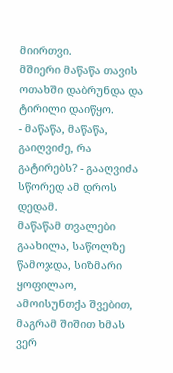მიირთვი.
მშიერი მაწაწა თავის ოთახში დაბრუნდა და ტირილი დაიწყო.
- მაწაწა, მაწაწა, გაიღვიძე, რა გატირებს? - გააღვიძა სწორედ ამ დროს დედამ.
მაწაწამ თვალები გაახილა, საწოლზე წამოჯდა, სიზმარი ყოფილაო, ამოისუნთქა შვებით, მაგრამ შიშით ხმას ვერ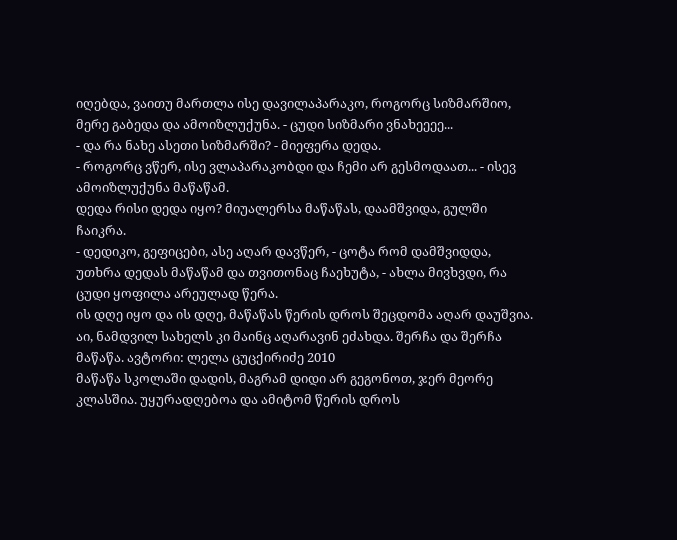იღებდა, ვაითუ მართლა ისე დავილაპარაკო, როგორც სიზმარშიო, მერე გაბედა და ამოიზლუქუნა. - ცუდი სიზმარი ვნახეეეე...
- და რა ნახე ასეთი სიზმარში? - მიეფერა დედა.
- როგორც ვწერ, ისე ვლაპარაკობდი და ჩემი არ გესმოდაათ... - ისევ ამოიზლუქუნა მაწაწამ.
დედა რისი დედა იყო? მიუალერსა მაწაწას, დაამშვიდა, გულში ჩაიკრა.
- დედიკო, გეფიცები, ასე აღარ დავწერ, - ცოტა რომ დამშვიდდა, უთხრა დედას მაწაწამ და თვითონაც ჩაეხუტა, - ახლა მივხვდი, რა ცუდი ყოფილა არეულად წერა.
ის დღე იყო და ის დღე, მაწაწას წერის დროს შეცდომა აღარ დაუშვია. აი, ნამდვილ სახელს კი მაინც აღარავინ ეძახდა. შერჩა და შერჩა მაწაწა. ავტორი: ლელა ცუცქირიძე 2010
მაწაწა სკოლაში დადის, მაგრამ დიდი არ გეგონოთ, ჯერ მეორე კლასშია. უყურადღებოა და ამიტომ წერის დროს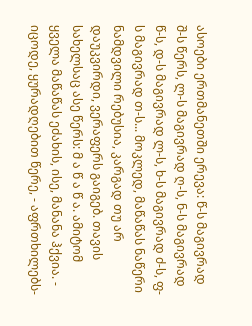ასოები ერთმანეთში ერევა: წ-ს მაგივრად შ-ს წერს, ლ-ს მაგივრად ღ-ს, ნ-ს მაგივრად წ-ს, დ-ს მაგივრად ლ-ს, ხ-ს მაგივრად ძ-ს, ფ-ს მაგივრად თ-ს... მოკლედ, მაწაწას ნაწერი ნამდვილი რებუსია, კარგად თუ არ დაუკვირდი, ვერაფერს გაიგებ. თავის სახელსაც ასე წერს: მ ა წ ა წ ა. ამიტომ ყველა მაწაწას ეძახის, ისე, მანანა ჰქვია. - იცოდე, ყურადღებით წერე, - აფრთხილებს-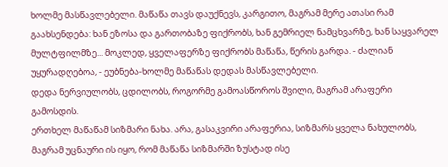ხოლმე მასწავლებელი. მაწაწა თავს დაუქნევს, კარგითო, მაგრამ მერე ათასი რამ გაახსენდება: ხან ეზოსა და გართობაზე ფიქრობს, ხან გემრიელ ნამცხვარზე, ხან საყვარელ მულტფილმზე... მოკლედ, ყველაფერზე ფიქრობს მაწაწა, წერის გარდა. - ძალიან უყურადღებოა, - ეუბნება-ხოლმე მაწაწას დედას მასწავლებელი.
დედა ნერვიულობს, ცდილობს, როგორმე გამოასწოროს შვილი, მაგრამ არაფერი გამოსდის.
ერთხელ მაწაწამ სიზმარი ნახა. არა, გასაკვირი არაფერია, სიზმარს ყველა ნახულობს, მაგრამ უცნაური ის იყო, რომ მაწაწა სიზმარში ზუსტად ისე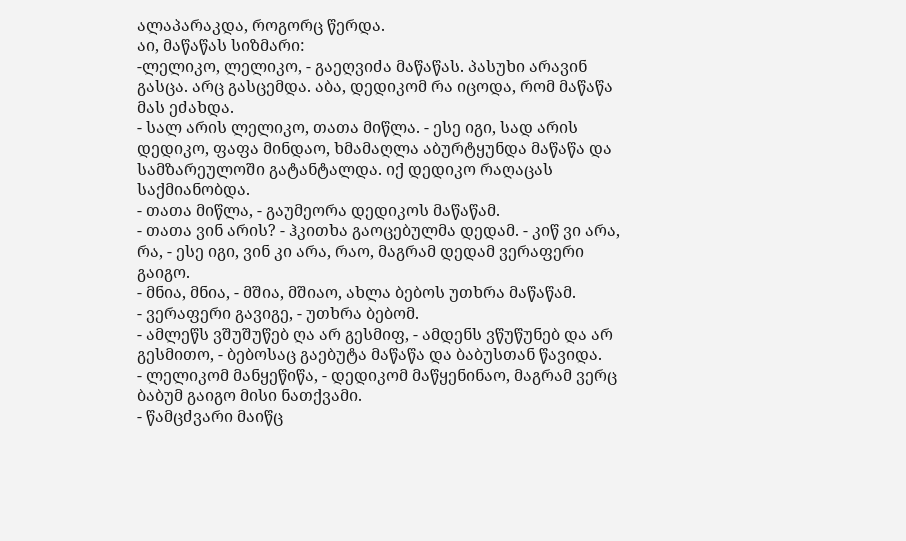ალაპარაკდა, როგორც წერდა.
აი, მაწაწას სიზმარი:
-ლელიკო, ლელიკო, - გაეღვიძა მაწაწას. პასუხი არავინ გასცა. არც გასცემდა. აბა, დედიკომ რა იცოდა, რომ მაწაწა მას ეძახდა.
- სალ არის ლელიკო, თათა მიწლა. - ესე იგი, სად არის დედიკო, ფაფა მინდაო, ხმამაღლა აბურტყუნდა მაწაწა და სამზარეულოში გატანტალდა. იქ დედიკო რაღაცას საქმიანობდა.
- თათა მიწლა, - გაუმეორა დედიკოს მაწაწამ.
- თათა ვინ არის? - ჰკითხა გაოცებულმა დედამ. - კიწ ვი არა, რა, - ესე იგი, ვინ კი არა, რაო, მაგრამ დედამ ვერაფერი გაიგო.
- მნია, მნია, - მშია, მშიაო, ახლა ბებოს უთხრა მაწაწამ.
- ვერაფერი გავიგე, - უთხრა ბებომ.
- ამლეწს ვშუშუწებ ღა არ გესმიფ, - ამდენს ვწუწუნებ და არ გესმითო, - ბებოსაც გაებუტა მაწაწა და ბაბუსთან წავიდა.
- ლელიკომ მანყეწიწა, - დედიკომ მაწყენინაო, მაგრამ ვერც ბაბუმ გაიგო მისი ნათქვამი.
- წამცძვარი მაიწც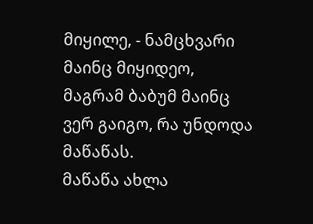მიყილე, - ნამცხვარი მაინც მიყიდეო, მაგრამ ბაბუმ მაინც ვერ გაიგო, რა უნდოდა მაწაწას.
მაწაწა ახლა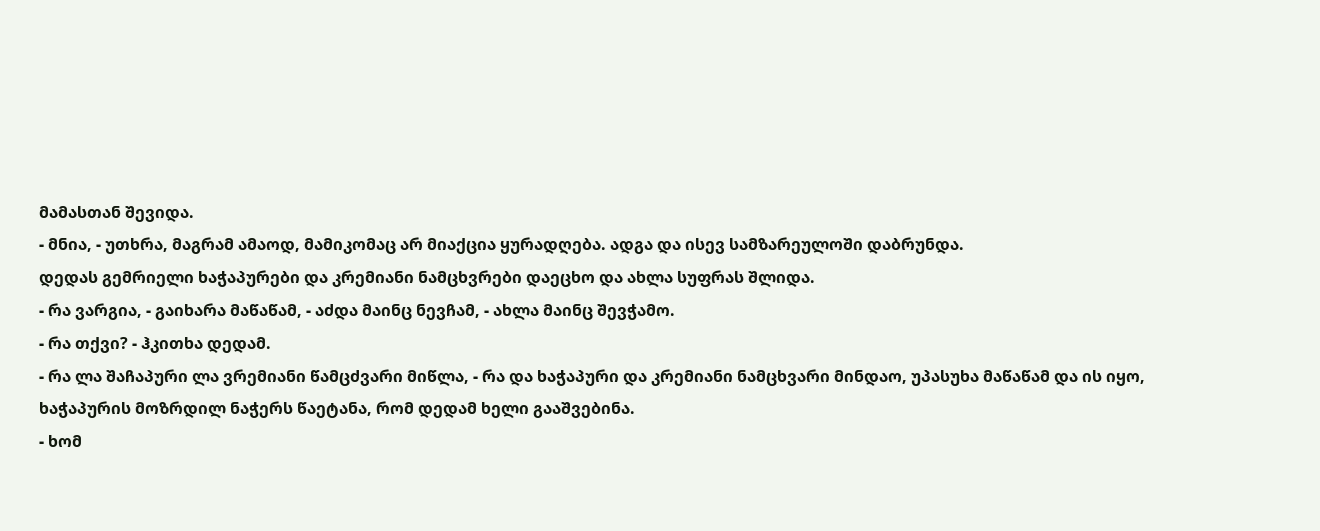მამასთან შევიდა.
- მნია, - უთხრა, მაგრამ ამაოდ, მამიკომაც არ მიაქცია ყურადღება. ადგა და ისევ სამზარეულოში დაბრუნდა.
დედას გემრიელი ხაჭაპურები და კრემიანი ნამცხვრები დაეცხო და ახლა სუფრას შლიდა.
- რა ვარგია, - გაიხარა მაწაწამ, - აძდა მაინც ნევჩამ, - ახლა მაინც შევჭამო.
- რა თქვი? - ჰკითხა დედამ.
- რა ლა შაჩაპური ლა ვრემიანი წამცძვარი მიწლა, - რა და ხაჭაპური და კრემიანი ნამცხვარი მინდაო, უპასუხა მაწაწამ და ის იყო, ხაჭაპურის მოზრდილ ნაჭერს წაეტანა, რომ დედამ ხელი გააშვებინა.
- ხომ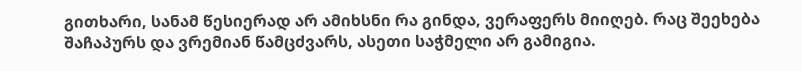გითხარი, სანამ წესიერად არ ამიხსნი რა გინდა, ვერაფერს მიიღებ. რაც შეეხება შაჩაპურს და ვრემიან წამცძვარს, ასეთი საჭმელი არ გამიგია.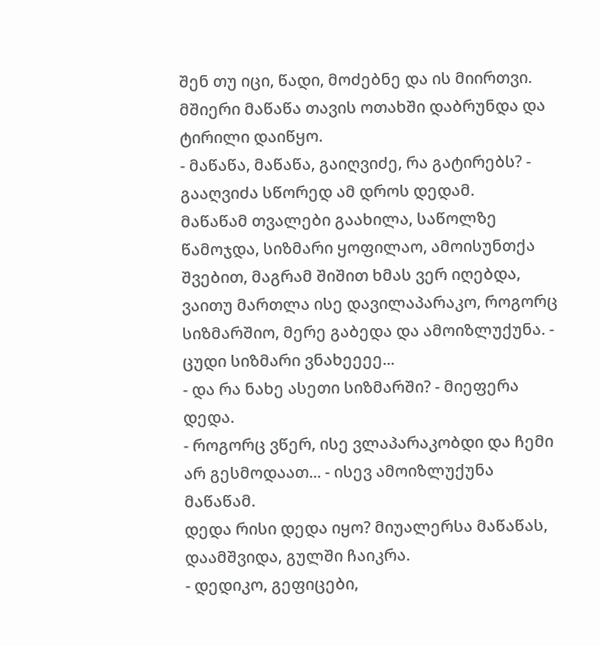შენ თუ იცი, წადი, მოძებნე და ის მიირთვი.
მშიერი მაწაწა თავის ოთახში დაბრუნდა და ტირილი დაიწყო.
- მაწაწა, მაწაწა, გაიღვიძე, რა გატირებს? - გააღვიძა სწორედ ამ დროს დედამ.
მაწაწამ თვალები გაახილა, საწოლზე წამოჯდა, სიზმარი ყოფილაო, ამოისუნთქა შვებით, მაგრამ შიშით ხმას ვერ იღებდა, ვაითუ მართლა ისე დავილაპარაკო, როგორც სიზმარშიო, მერე გაბედა და ამოიზლუქუნა. - ცუდი სიზმარი ვნახეეეე...
- და რა ნახე ასეთი სიზმარში? - მიეფერა დედა.
- როგორც ვწერ, ისე ვლაპარაკობდი და ჩემი არ გესმოდაათ... - ისევ ამოიზლუქუნა მაწაწამ.
დედა რისი დედა იყო? მიუალერსა მაწაწას, დაამშვიდა, გულში ჩაიკრა.
- დედიკო, გეფიცები,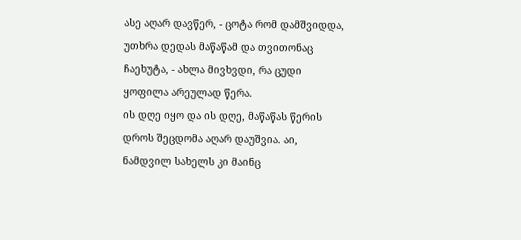ასე აღარ დავწერ, - ცოტა რომ დამშვიდდა, უთხრა დედას მაწაწამ და თვითონაც ჩაეხუტა, - ახლა მივხვდი, რა ცუდი ყოფილა არეულად წერა.
ის დღე იყო და ის დღე, მაწაწას წერის დროს შეცდომა აღარ დაუშვია. აი, ნამდვილ სახელს კი მაინც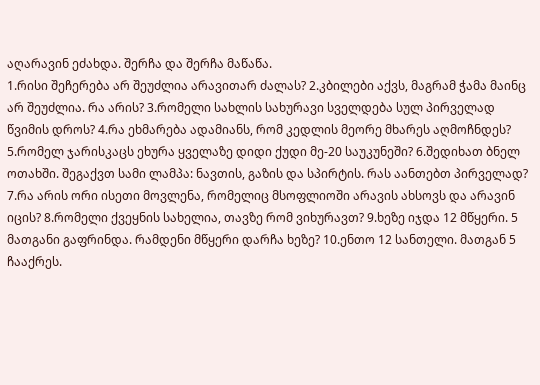აღარავინ ეძახდა. შერჩა და შერჩა მაწაწა.
1.რისი შეჩერება არ შეუძლია არავითარ ძალას? 2.კბილები აქვს, მაგრამ ჭამა მაინც არ შეუძლია. რა არის? 3.რომელი სახლის სახურავი სველდება სულ პირველად წვიმის დროს? 4.რა ეხმარება ადამიანს, რომ კედლის მეორე მხარეს აღმოჩნდეს? 5.რომელ ჯარისკაცს ეხურა ყველაზე დიდი ქუდი მე-20 საუკუნეში? 6.შედიხათ ბნელ ოთახში. შეგაქვთ სამი ლამპა: ნავთის, გაზის და სპირტის. რას აანთებთ პირველად? 7.რა არის ორი ისეთი მოვლენა, რომელიც მსოფლიოში არავის ახსოვს და არავინ იცის? 8.რომელი ქვეყნის სახელია, თავზე რომ ვიხურავთ? 9.ხეზე იჯდა 12 მწყერი. 5 მათგანი გაფრინდა. რამდენი მწყერი დარჩა ხეზე? 10.ენთო 12 სანთელი. მათგან 5 ჩააქრეს.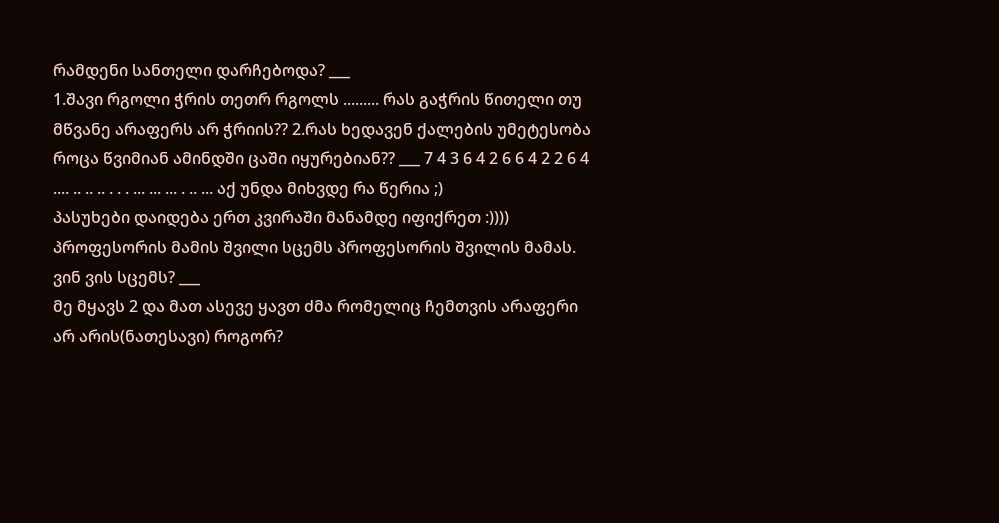რამდენი სანთელი დარჩებოდა? ___
1.შავი რგოლი ჭრის თეთრ რგოლს ......... რას გაჭრის წითელი თუ მწვანე არაფერს არ ჭრიის?? 2.რას ხედავენ ქალების უმეტესობა როცა წვიმიან ამინდში ცაში იყურებიან?? ___ 7 4 3 6 4 2 6 6 4 2 2 6 4
.... .. .. .. . . . ... ... ... . .. ... აქ უნდა მიხვდე რა წერია ;)
პასუხები დაიდება ერთ კვირაში მანამდე იფიქრეთ :))))
პროფესორის მამის შვილი სცემს პროფესორის შვილის მამას. ვინ ვის სცემს? ___
მე მყავს 2 და მათ ასევე ყავთ ძმა რომელიც ჩემთვის არაფერი არ არის(ნათესავი) როგორ?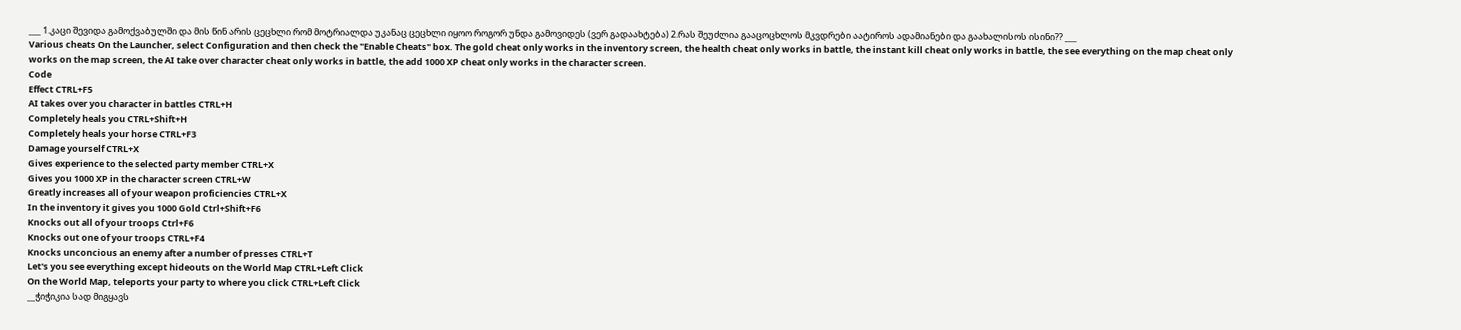___ 1.კაცი შევიდა გამოქვაბულში და მის წინ არის ცეცხლი რომ მოტრიალდა უკანაც ცეცხლი იყოო როგორ უნდა გამოვიდეს (ვერ გადაახტება) 2.რას შეუძლია გააცოცხლოს მკვდრები აატიროს ადამიანები და გაახალისოს ისინი?? ___
Various cheats On the Launcher, select Configuration and then check the "Enable Cheats" box. The gold cheat only works in the inventory screen, the health cheat only works in battle, the instant kill cheat only works in battle, the see everything on the map cheat only works on the map screen, the AI take over character cheat only works in battle, the add 1000 XP cheat only works in the character screen.
Code
Effect CTRL+F5
AI takes over you character in battles CTRL+H
Completely heals you CTRL+Shift+H
Completely heals your horse CTRL+F3
Damage yourself CTRL+X
Gives experience to the selected party member CTRL+X
Gives you 1000 XP in the character screen CTRL+W
Greatly increases all of your weapon proficiencies CTRL+X
In the inventory it gives you 1000 Gold Ctrl+Shift+F6
Knocks out all of your troops Ctrl+F6
Knocks out one of your troops CTRL+F4
Knocks unconcious an enemy after a number of presses CTRL+T
Let's you see everything except hideouts on the World Map CTRL+Left Click
On the World Map, teleports your party to where you click CTRL+Left Click
__ჭიჭიკია სად მიგყავს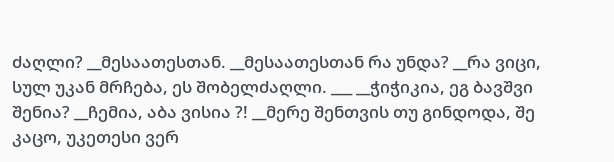ძაღლი? __მესაათესთან. __მესაათესთან რა უნდა? __რა ვიცი, სულ უკან მრჩება, ეს შობელძაღლი. ___ __ჭიჭიკია, ეგ ბავშვი შენია? __ჩემია, აბა ვისია ?! __მერე შენთვის თუ გინდოდა, შე კაცო, უკეთესი ვერ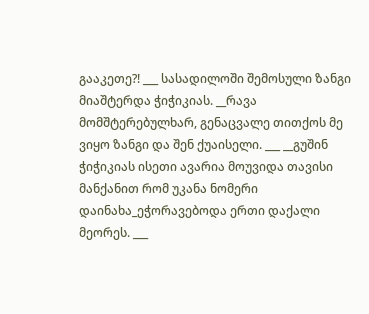გააკეთე?! ___ სასადილოში შემოსული ზანგი მიაშტერდა ჭიჭიკიას. __რავა მომშტერებულხარ, გენაცვალე თითქოს მე ვიყო ზანგი და შენ ქუაისელი. ___ __გუშინ ჭიჭიკიას ისეთი ავარია მოუვიდა თავისი მანქანით რომ უკანა ნომერი დაინახა_ეჭორავებოდა ერთი დაქალი მეორეს. ___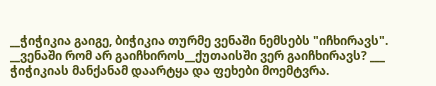__ჭიჭიკია გაიგე, ბიჭიკია თურმე ვენაში ნემსებს "იჩხირავს". __ვენაში რომ არ გაიჩხიროს__ქუთაისში ვერ გაიჩხირავს? ___ ჭიჭიკიას მანქანამ დაარტყა და ფეხები მოემტვრა.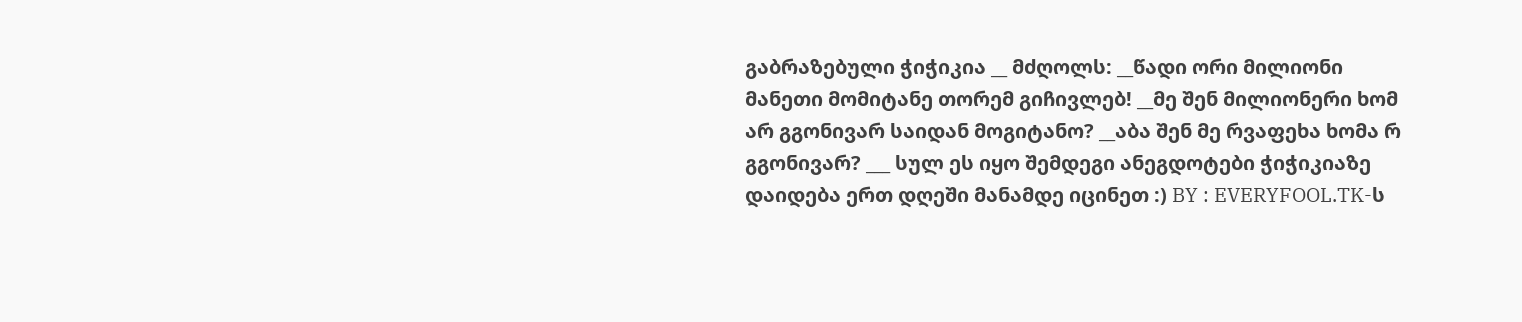გაბრაზებული ჭიჭიკია __ მძღოლს: __წადი ორი მილიონი მანეთი მომიტანე თორემ გიჩივლებ! __მე შენ მილიონერი ხომ არ გგონივარ საიდან მოგიტანო? __აბა შენ მე რვაფეხა ხომა რ გგონივარ? ___ სულ ეს იყო შემდეგი ანეგდოტები ჭიჭიკიაზე დაიდება ერთ დღეში მანამდე იცინეთ :) BY : EVERYFOOL.TK-ს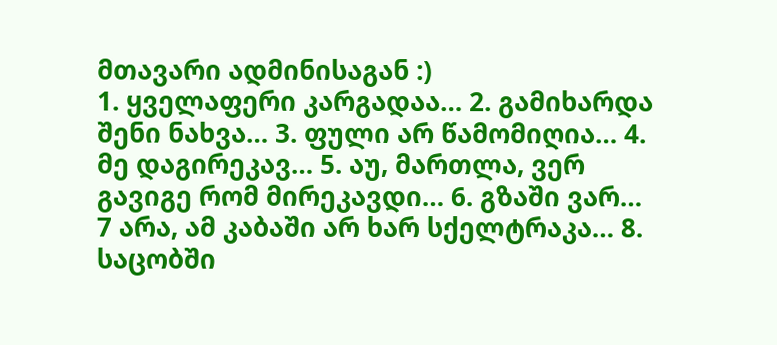მთავარი ადმინისაგან :)
1. ყველაფერი კარგადაა… 2. გამიხარდა შენი ნახვა… 3. ფული არ წამომიღია… 4. მე დაგირეკავ… 5. აუ, მართლა, ვერ გავიგე რომ მირეკავდი… 6. გზაში ვარ… 7 არა, ამ კაბაში არ ხარ სქელტრაკა… 8. საცობში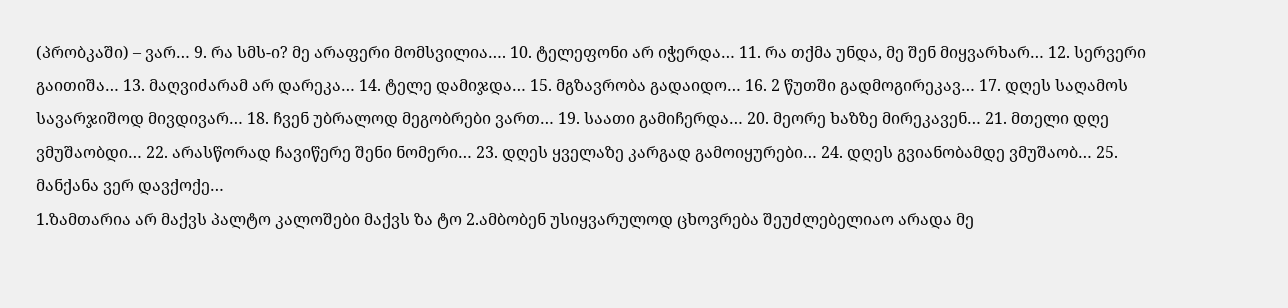(პრობკაში) – ვარ… 9. რა სმს-ი? მე არაფერი მომსვილია…. 10. ტელეფონი არ იჭერდა… 11. რა თქმა უნდა, მე შენ მიყვარხარ… 12. სერვერი გაითიშა… 13. მაღვიძარამ არ დარეკა… 14. ტელე დამიჯდა… 15. მგზავრობა გადაიდო… 16. 2 წუთში გადმოგირეკავ… 17. დღეს საღამოს სავარჯიშოდ მივდივარ… 18. ჩვენ უბრალოდ მეგობრები ვართ… 19. საათი გამიჩერდა… 20. მეორე ხაზზე მირეკავენ… 21. მთელი დღე ვმუშაობდი… 22. არასწორად ჩავიწერე შენი ნომერი… 23. დღეს ყველაზე კარგად გამოიყურები… 24. დღეს გვიანობამდე ვმუშაობ… 25. მანქანა ვერ დავქოქე…
1.ზამთარია არ მაქვს პალტო კალოშები მაქვს ზა ტო 2.ამბობენ უსიყვარულოდ ცხოვრება შეუძლებელიაო არადა მე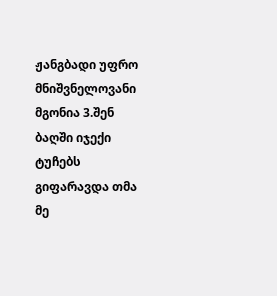ჟანგბადი უფრო მნიშვნელოვანი მგონია 3.შენ ბაღში იჯექი ტუჩებს გიფარავდა თმა მე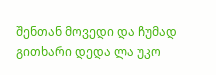შენთან მოვედი და ჩუმად გითხარი დედა ლა უკო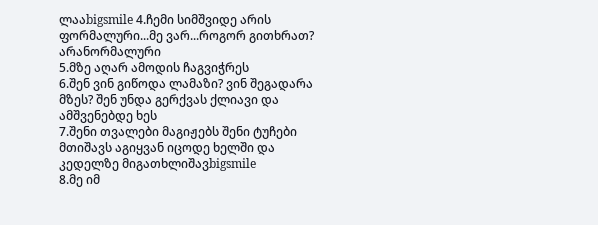ლააbigsmile 4.ჩემი სიმშვიდე არის ფორმალური...მე ვარ...როგორ გითხრათ? არანორმალური
5.მზე აღარ ამოდის ჩაგვიჭრეს
6.შენ ვინ გიწოდა ლამაზი? ვინ შეგადარა მზეს? შენ უნდა გერქვას ქლიავი და ამშვენებდე ხეს
7.შენი თვალები მაგიჟებს შენი ტუჩები მთიშავს აგიყვან იცოდე ხელში და კედელზე მიგათხლიშავbigsmile
8.მე იმ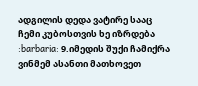ადგილის დედა ვატირე სააც ჩემი კუბოსთვის ხე იზრდება :barbaria: 9.იმედის შუქი ჩამიქრა ვინმემ ასანთი მათხოვეთ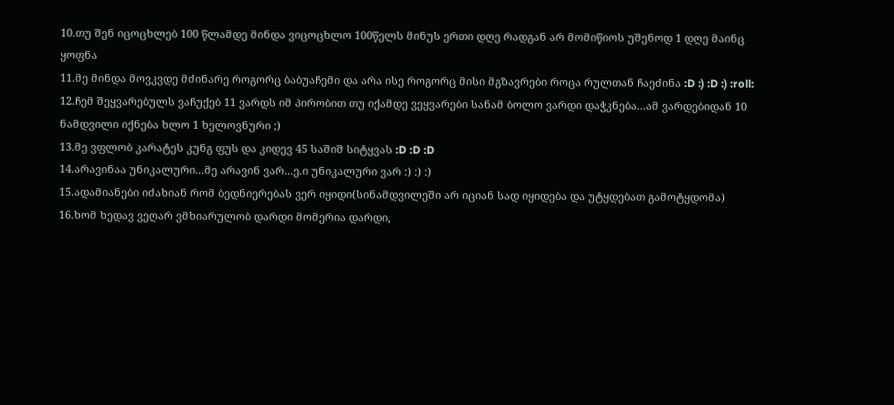10.თუ შენ იცოცხლებ 100 წლამდე მინდა ვიცოცხლო 100წელს მინუს ერთი დღე რადგან არ მომიწიოს უშენოდ 1 დღე მაინც ყოფნა
11.მე მინდა მოვკვდე მძინარე როგორც ბაბუაჩემი და არა ისე როგორც მისი მგზავრები როცა რულთან ჩაეძინა :D :) :D :) :roll:
12.ჩემ შეყვარებულს ვაჩუქებ 11 ვარდს იმ პირობით თუ იქამდე ვეყვარები სანამ ბოლო ვარდი დაჭკნება...ამ ვარდებიდან 10 ნამდვილი იქნება ხლო 1 ხელოვნური ;)
13.მე ვფლობ კარატეს კუნგ ფუს და კიდევ 45 საშიშ სიტყვას :D :D :D
14.არავინაა უნიკალური...მე არავინ ვარ...ე.ი უნიკალური ვარ :) :) :)
15.ადამიანები იძახიან რომ ბედნიერებას ვერ იყიდი(სინამდვილეში არ იციან სად იყიდება და უტყდებათ გამოტყდომა)
16.ხომ ხედავ ვეღარ ვმხიარულობ დარდი მომერია დარდი,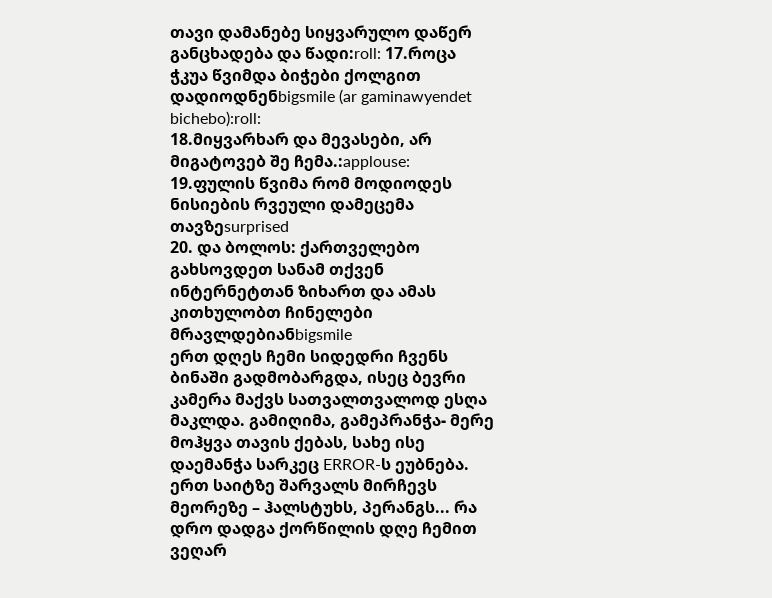თავი დამანებე სიყვარულო დაწერ განცხადება და წადი:roll: 17.როცა ჭკუა წვიმდა ბიჭები ქოლგით დადიოდნენbigsmile (ar gaminawyendet bichebo):roll:
18.მიყვარხარ და მევასები, არ მიგატოვებ შე ჩემა.:applouse: 19.ფულის წვიმა რომ მოდიოდეს ნისიების რვეული დამეცემა თავზეsurprised
20. და ბოლოს: ქართველებო გახსოვდეთ სანამ თქვენ ინტერნეტთან ზიხართ და ამას კითხულობთ ჩინელები მრავლდებიანbigsmile
ერთ დღეს ჩემი სიდედრი ჩვენს ბინაში გადმობარგდა, ისეც ბევრი კამერა მაქვს სათვალთვალოდ ესღა მაკლდა. გამიღიმა, გამეპრანჭა- მერე მოჰყვა თავის ქებას, სახე ისე დაემანჭა სარკეც ERROR-ს ეუბნება. ერთ საიტზე შარვალს მირჩევს მეორეზე – ჰალსტუხს, პერანგს... რა დრო დადგა ქორწილის დღე ჩემით ვეღარ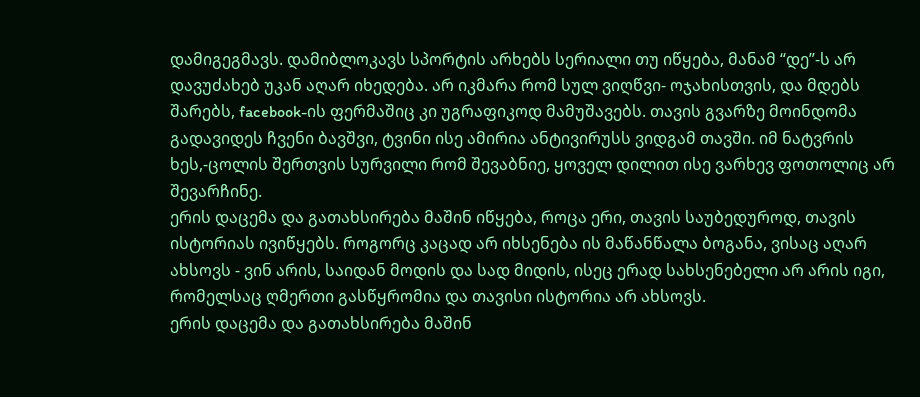დამიგეგმავს. დამიბლოკავს სპორტის არხებს სერიალი თუ იწყება, მანამ “დე”-ს არ დავუძახებ უკან აღარ იხედება. არ იკმარა რომ სულ ვიღწვი- ოჯახისთვის, და მდებს შარებს, facebook-ის ფერმაშიც კი უგრაფიკოდ მამუშავებს. თავის გვარზე მოინდომა გადავიდეს ჩვენი ბავშვი, ტვინი ისე ამირია ანტივირუსს ვიდგამ თავში. იმ ნატვრის ხეს,-ცოლის შერთვის სურვილი რომ შევაბნიე, ყოველ დილით ისე ვარხევ ფოთოლიც არ შევარჩინე.
ერის დაცემა და გათახსირება მაშინ იწყება, როცა ერი, თავის საუბედუროდ, თავის ისტორიას ივიწყებს. როგორც კაცად არ იხსენება ის მაწანწალა ბოგანა, ვისაც აღარ ახსოვს - ვინ არის, საიდან მოდის და სად მიდის, ისეც ერად სახსენებელი არ არის იგი, რომელსაც ღმერთი გასწყრომია და თავისი ისტორია არ ახსოვს.
ერის დაცემა და გათახსირება მაშინ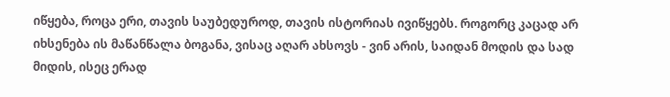იწყება, როცა ერი, თავის საუბედუროდ, თავის ისტორიას ივიწყებს. როგორც კაცად არ იხსენება ის მაწანწალა ბოგანა, ვისაც აღარ ახსოვს - ვინ არის, საიდან მოდის და სად მიდის, ისეც ერად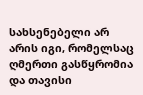სახსენებელი არ არის იგი, რომელსაც ღმერთი გასწყრომია და თავისი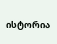ისტორია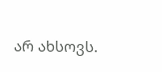არ ახსოვს.